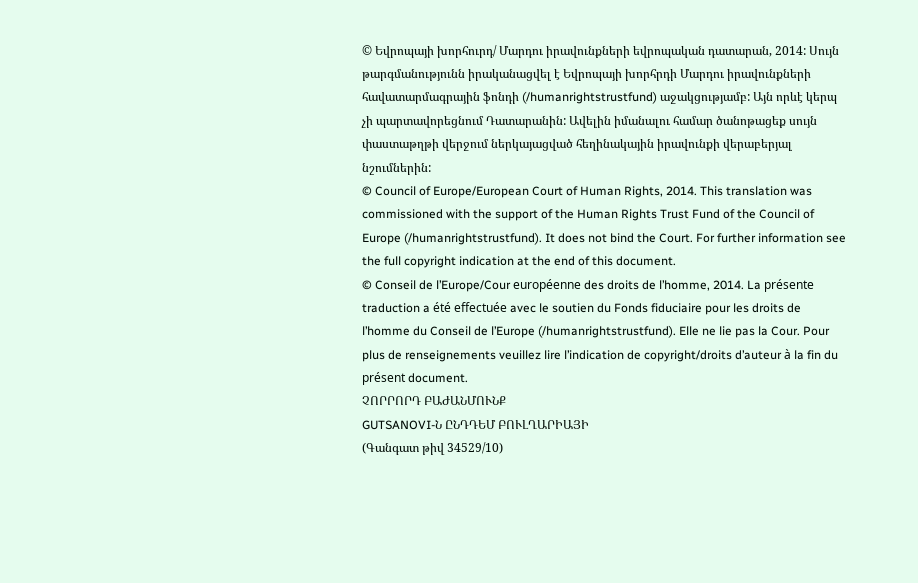© Եվրոպայի խորհուրդ/ Մարդու իրավունքների եվրոպական դատարան, 2014: Սույն թարգմանությունն իրականացվել է Եվրոպայի խորհրդի Մարդու իրավունքների հավատարմագրային ֆոնդի (/humanrightstrustfund) աջակցությամբ: Այն որևէ կերպ չի պարտավորեցնում Դատարանին: Ավելին իմանալու համար ծանոթացեք սույն փաստաթղթի վերջում ներկայացված հեղինակային իրավունքի վերաբերյալ նշումներին:
© Council of Europe/European Court of Human Rights, 2014. This translation was commissioned with the support of the Human Rights Trust Fund of the Council of Europe (/humanrightstrustfund). It does not bind the Court. For further information see the full copyright indication at the end of this document.
© Conseil de l’Europe/Cour européenne des droits de l’homme, 2014. La présente traduction a été effectuée avec le soutien du Fonds fiduciaire pour les droits de l’homme du Conseil de l’Europe (/humanrightstrustfund). Elle ne lie pas la Cour. Pour plus de renseignements veuillez lire l’indication de copyright/droits d’auteur à la fin du présent document.
ՉՈՐՐՈՐԴ ԲԱԺԱՆՄՈՒՆՔ
GUTSANOVI-Ն ԸՆԴԴԵՄ ԲՈՒԼՂԱՐԻԱՅԻ
(Գանգատ թիվ 34529/10)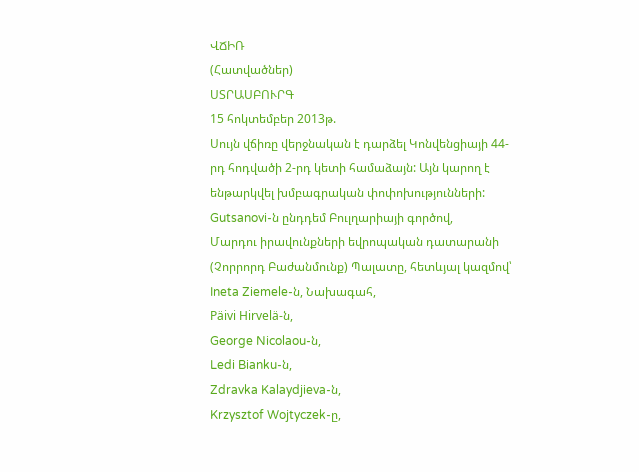ՎՃԻՌ
(Հատվածներ)
ՍՏՐԱՍԲՈՒՐԳ
15 հոկտեմբեր 2013թ.
Սույն վճիռը վերջնական է դարձել Կոնվենցիայի 44-րդ հոդվածի 2-րդ կետի համաձայն: Այն կարող է ենթարկվել խմբագրական փոփոխությունների:
Gutsanovi-ն ընդդեմ Բուլղարիայի գործով,
Մարդու իրավունքների եվրոպական դատարանի (Չորրորդ Բաժանմունք) Պալատը, հետևյալ կազմով՝
Ineta Ziemele-ն, Նախագահ,
Päivi Hirvelä-ն,
George Nicolaou-ն,
Ledi Bianku-ն,
Zdravka Kalaydjieva-ն,
Krzysztof Wojtyczek-ը,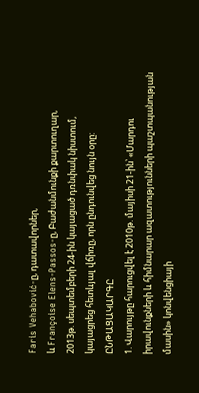Faris Vehabović-ը, դատավորներ,
և Françoise Elens-Passos-ը, Բաժանմունքի քարտուղար,
2013թ. սեպտեմբերի 24-ին կայացած դռնփակ նիստում,
կայացրեց հետևյալ վճիռը, որն ընդունվեց նույն օրը:
ԸՆԹԱՑԱԿԱՐԳԸ
1. Վարույթը հարուցվել է 2010թ. մայիսի 21-ին՝ «Մարդու իրավունքների և հիմնարար ազատությունների պաշտպանության մասին» կոնվենցիայի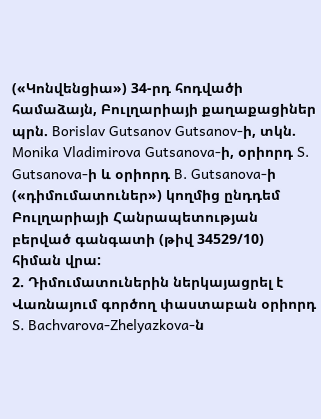(«Կոնվենցիա») 34-րդ հոդվածի համաձայն, Բուլղարիայի քաղաքացիներ պրն. Borislav Gutsanov Gutsanov-ի, տկն. Monika Vladimirova Gutsanova-ի, օրիորդ S. Gutsanova-ի և օրիորդ B. Gutsanova-ի («դիմումատուներ») կողմից ընդդեմ Բուլղարիայի Հանրապետության բերված գանգատի (թիվ 34529/10) հիման վրա:
2. Դիմումատուներին ներկայացրել է Վառնայում գործող փաստաբան օրիորդ S. Bachvarova-Zhelyazkova-ն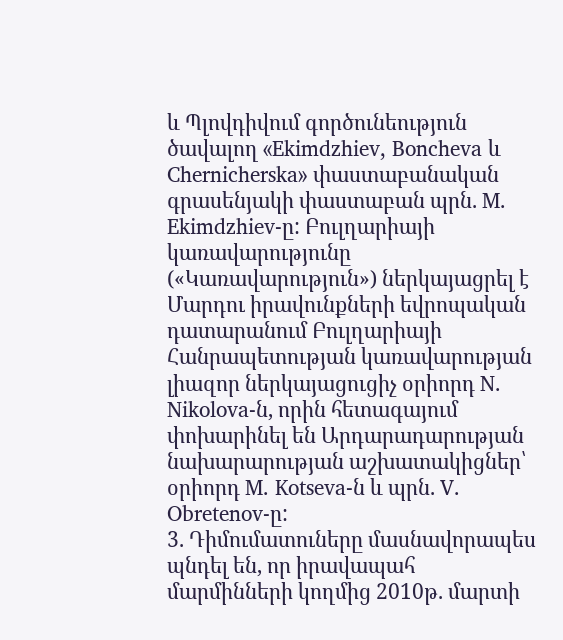և Պլովդիվում գործունեություն ծավալող «Ekimdzhiev, Boncheva և Chernicherska» փաստաբանական գրասենյակի փաստաբան պրն. M. Ekimdzhiev-ը: Բուլղարիայի կառավարությունը («Կառավարություն») ներկայացրել է Մարդու իրավունքների եվրոպական դատարանում Բուլղարիայի Հանրապետության կառավարության լիազոր ներկայացուցիչ օրիորդ N. Nikolova-ն, որին հետագայում փոխարինել են Արդարադարության նախարարության աշխատակիցներ՝ օրիորդ M. Kotseva-ն և պրն. V. Obretenov-ը:
3. Դիմումատուները մասնավորապես պնդել են, որ իրավապահ մարմինների կողմից 2010թ. մարտի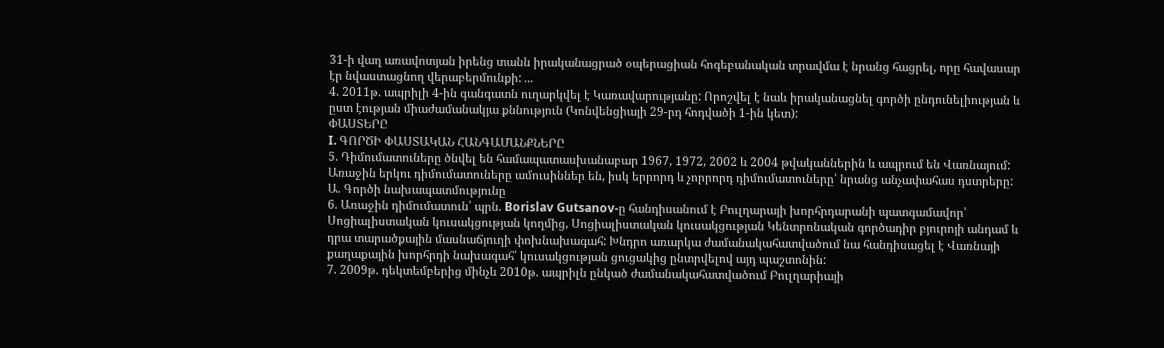31-ի վաղ առավոտյան իրենց տանն իրականացրած օպերացիան հոգեբանական տրավմա է նրանց հացրել, որը հավասար էր նվաստացնող վերաբերմունքի: ...
4. 2011թ. ապրիլի 4-ին գանգատն ուղարկվել է Կառավարությանը: Որոշվել է նաև իրականացնել գործի ընդունելիության և ըստ էության միաժամանակյա քննություն (Կոնվենցիայի 29-րդ հոդվածի 1-ին կետ):
ՓԱՍՏԵՐԸ
I. ԳՈՐԾԻ ՓԱՍՏԱԿԱՆ ՀԱՆԳԱՄԱՆՔՆԵՐԸ
5. Դիմումատուները ծնվել են համապատասխանաբար 1967, 1972, 2002 և 2004 թվականներին և ապրում են Վառնայում: Առաջին երկու դիմումատուները ամուսիններ են, իսկ երրորդ և չորրորդ դիմումատուները՝ նրանց անչափահաս դստրերը:
Ա. Գործի նախապատմությունը
6. Առաջին դիմումատուն՝ պրն. Borislav Gutsanov-ը հանդիսանում է Բուլղարայի խորհրդարանի պատգամավոր՝ Սոցիալիստական կուսակցության կողմից, Սոցիալիստական կուսակցության Կենտրոնական գործադիր բյուրոյի անդամ և դրա տարածքային մասնաճյուղի փոխնախագահ: Խնդրո առարկա ժամանակահատվածում նա հանդիսացել է Վառնայի քաղաքային խորհրդի նախագահ՝ կուսակցության ցուցակից ընտրվելով այդ պաշտոնին:
7. 2009թ. դեկտեմբերից մինչև 2010թ. ապրիլն ընկած ժամանակահատվածում Բուլղարիայի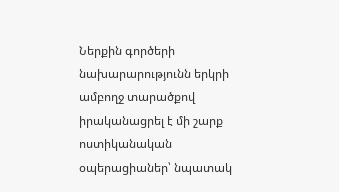Ներքին գործերի նախարարությունն երկրի ամբողջ տարածքով իրականացրել է մի շարք ոստիկանական օպերացիաներ՝ նպատակ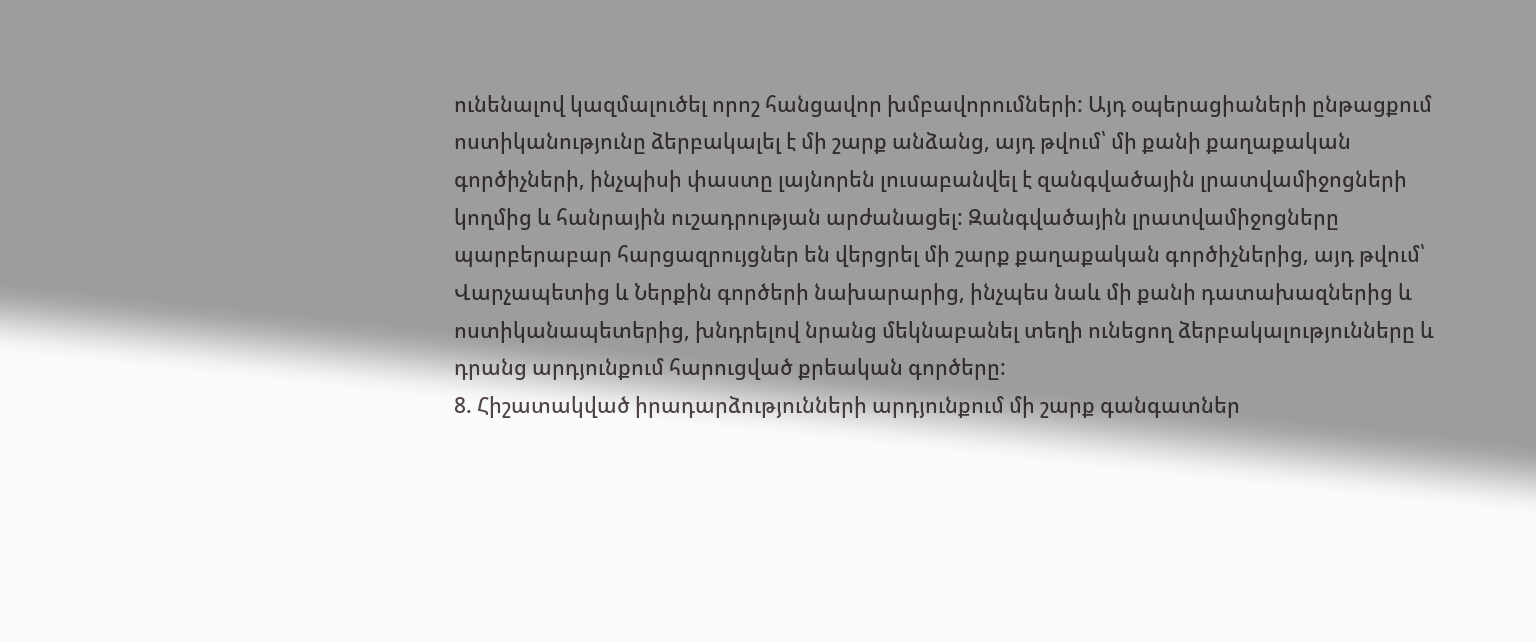ունենալով կազմալուծել որոշ հանցավոր խմբավորումների: Այդ օպերացիաների ընթացքում ոստիկանությունը ձերբակալել է մի շարք անձանց, այդ թվում՝ մի քանի քաղաքական գործիչների, ինչպիսի փաստը լայնորեն լուսաբանվել է զանգվածային լրատվամիջոցների կողմից և հանրային ուշադրության արժանացել: Զանգվածային լրատվամիջոցները պարբերաբար հարցազրույցներ են վերցրել մի շարք քաղաքական գործիչներից, այդ թվում՝ Վարչապետից և Ներքին գործերի նախարարից, ինչպես նաև մի քանի դատախազներից և ոստիկանապետերից, խնդրելով նրանց մեկնաբանել տեղի ունեցող ձերբակալությունները և դրանց արդյունքում հարուցված քրեական գործերը:
8. Հիշատակված իրադարձությունների արդյունքում մի շարք գանգատներ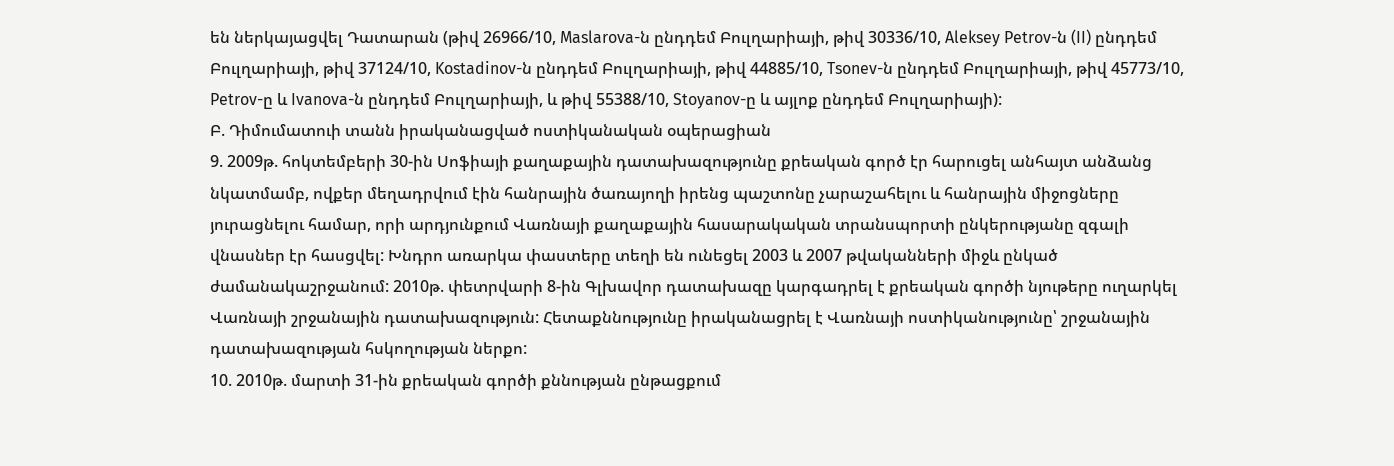են ներկայացվել Դատարան (թիվ 26966/10, Maslarova-ն ընդդեմ Բուլղարիայի, թիվ 30336/10, Aleksey Petrov-ն (II) ընդդեմ Բուլղարիայի, թիվ 37124/10, Kostadinov-ն ընդդեմ Բուլղարիայի, թիվ 44885/10, Tsonev-ն ընդդեմ Բուլղարիայի, թիվ 45773/10, Petrov-ը և Ivanova-ն ընդդեմ Բուլղարիայի, և թիվ 55388/10, Stoyanov-ը և այլոք ընդդեմ Բուլղարիայի):
Բ. Դիմումատուի տանն իրականացված ոստիկանական օպերացիան
9. 2009թ. հոկտեմբերի 30-ին Սոֆիայի քաղաքային դատախազությունը քրեական գործ էր հարուցել անհայտ անձանց նկատմամբ, ովքեր մեղադրվում էին հանրային ծառայողի իրենց պաշտոնը չարաշահելու և հանրային միջոցները յուրացնելու համար, որի արդյունքում Վառնայի քաղաքային հասարակական տրանսպորտի ընկերությանը զգալի վնասներ էր հասցվել: Խնդրո առարկա փաստերը տեղի են ունեցել 2003 և 2007 թվականների միջև ընկած ժամանակաշրջանում: 2010թ. փետրվարի 8-ին Գլխավոր դատախազը կարգադրել է քրեական գործի նյութերը ուղարկել Վառնայի շրջանային դատախազություն: Հետաքննությունը իրականացրել է Վառնայի ոստիկանությունը՝ շրջանային դատախազության հսկողության ներքո:
10. 2010թ. մարտի 31-ին քրեական գործի քննության ընթացքում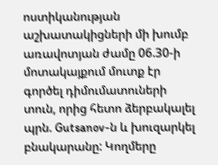ոստիկանության աշխատակիցների մի խումբ առավոտյան ժամը 06.30-ի մոտակայքում մուտք էր գործել դիմումատուների տուն, որից հետո ձերբակալել պրն. Gutsanov-ն և խուզարկել բնակարանը: Կողմերը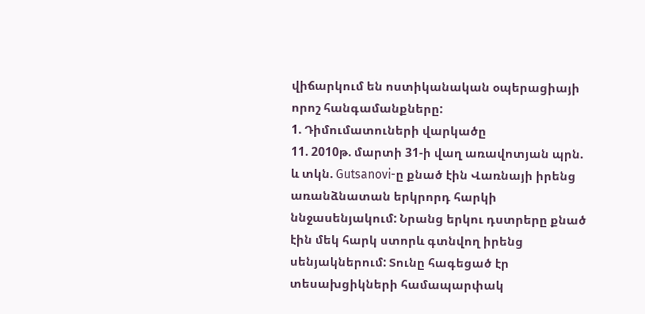վիճարկում են ոստիկանական օպերացիայի որոշ հանգամանքները:
1. Դիմումատուների վարկածը
11. 2010թ. մարտի 31-ի վաղ առավոտյան պրն. և տկն. Gutsanovi-ը քնած էին Վառնայի իրենց առանձնատան երկրորդ հարկի ննջասենյակում: Նրանց երկու դստրերը քնած էին մեկ հարկ ստորև գտնվող իրենց սենյակներում: Տունը հագեցած էր տեսախցիկների համապարփակ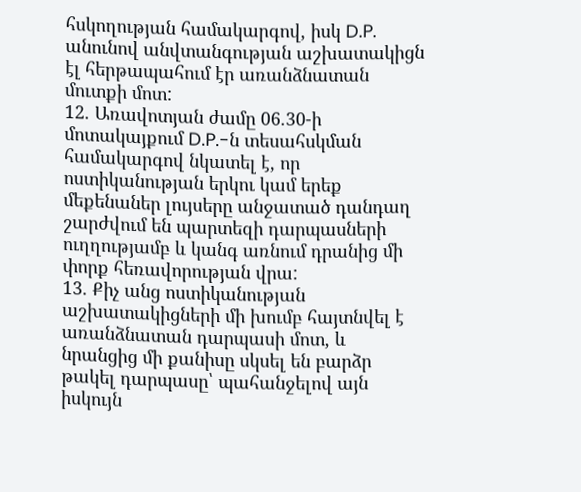հսկողության համակարգով, իսկ D.P. անունով անվտանգության աշխատակիցն էլ հերթապահում էր առանձնատան մուտքի մոտ:
12. Առավոտյան ժամը 06.30-ի մոտակայքում D.P.-ն տեսահսկման համակարգով նկատել է, որ ոստիկանության երկու կամ երեք մեքենաներ լույսերը անջատած դանդաղ շարժվում են պարտեզի դարպասների ուղղությամբ և կանգ առնում դրանից մի փորք հեռավորության վրա:
13. Քիչ անց ոստիկանության աշխատակիցների մի խումբ հայտնվել է առանձնատան դարպասի մոտ, և նրանցից մի քանիսը սկսել են բարձր թակել դարպասը՝ պահանջելով այն իսկույն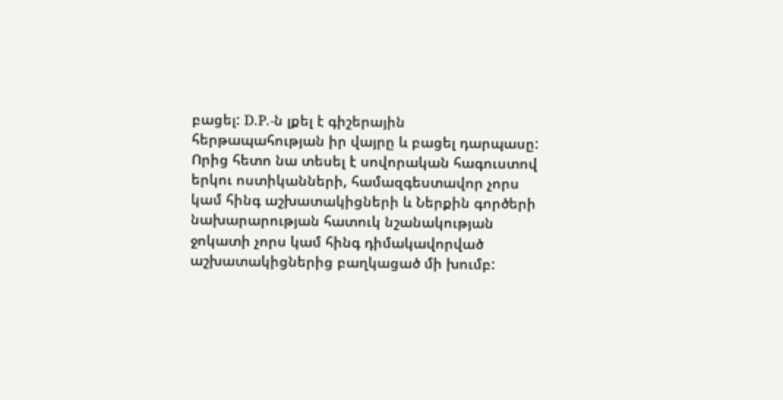բացել: D.P.-ն լքել է գիշերային հերթապահության իր վայրը և բացել դարպասը: Որից հետո նա տեսել է սովորական հագուստով երկու ոստիկանների, համազգեստավոր չորս կամ հինգ աշխատակիցների և Ներքին գործերի նախարարության հատուկ նշանակության ջոկատի չորս կամ հինգ դիմակավորված աշխատակիցներից բաղկացած մի խումբ: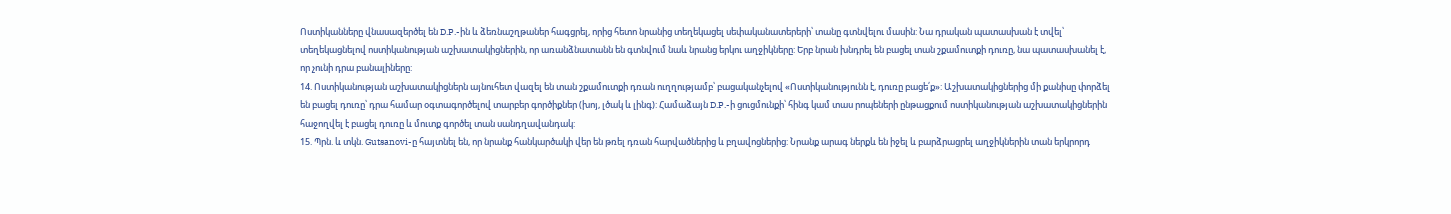Ոստիկանները վնասազերծել են D.P.-ին և ձեռնաշղթաներ հագցրել, որից հետո նրանից տեղեկացել սեփականատերերի՝ տանը գտնվելու մասին: Նա դրական պատասխան է տվել՝ տեղեկացնելով ոստիկանության աշխատակիցներին, որ առանձնատանն են գտնվում նաև նրանց երկու աղջիկները: Երբ նրան խնդրել են բացել տան շքամուտքի դուռը, նա պատասխանել է, որ չունի դրա բանալիները:
14. Ոստիկանության աշխատակիցներն այնուհետ վազել են տան շքամուտքի դռան ուղղությամբ՝ բացականչելով «Ոստիկանությունն է, դուռը բացե՛ք»: Աշխատակիցներից մի քանիսը փորձել են բացել դուռը՝ դրա համար օգտագործելով տարբեր գործիքներ (խոյ, լծակ և լինգ): Համաձայն D.P.-ի ցուցմունքի՝ հինգ կամ տաս րոպեների ընթացքում ոստիկանության աշխատակիցներին հաջողվել է բացել դուռը և մուտք գործել տան սանդղավանդակ:
15. Պրն. և տկն. Gutsanovi-ը հայտնել են, որ նրանք հանկարծակի վեր են թռել դռան հարվածներից և բղավոցներից: Նրանք արագ ներքև են իջել և բարձրացրել աղջիկներին տան երկրորդ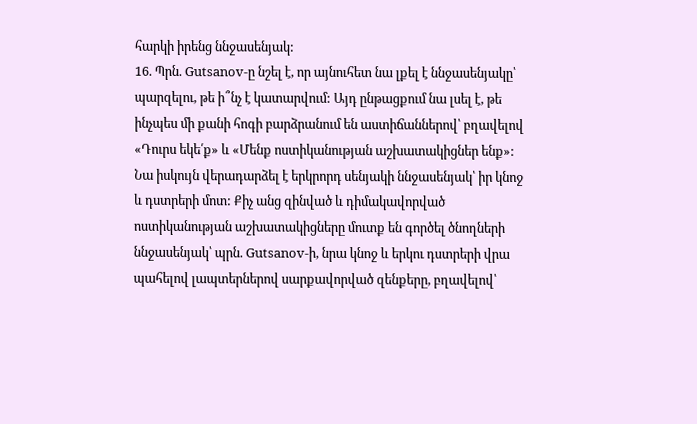հարկի իրենց ննջասենյակ:
16. Պրն. Gutsanov-ը նշել է, որ այնուհետ նա լքել է ննջասենյակը՝ պարզելու, թե ի՞նչ է կատարվում: Այդ ընթացքում նա լսել է, թե ինչպես մի քանի հոգի բարձրանում են աստիճաններով՝ բղավելով «Դուրս եկե՛ք» և «Մենք ոստիկանության աշխատակիցներ ենք»: Նա իսկույն վերադարձել է երկրորդ սենյակի ննջասենյակ՝ իր կնոջ և դստրերի մոտ: Քիչ անց զինված և դիմակավորված ոստիկանության աշխատակիցները մուտք են գործել ծնողների ննջասենյակ՝ պրն. Gutsanov-ի, նրա կնոջ և երկու դստրերի վրա պահելով լապտերներով սարքավորված զենքերը, բղավելով՝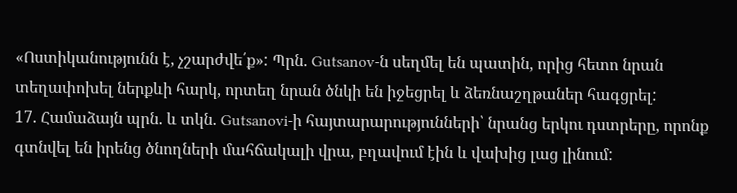«Ոստիկանությունն է, չշարժվե՛ք»: Պրն. Gutsanov-ն սեղմել են պատին, որից հետո նրան տեղափոխել ներքևի հարկ, որտեղ նրան ծնկի են իջեցրել և ձեռնաշղթաներ հագցրել:
17. Համաձայն պրն. և տկն. Gutsanovi-ի հայտարարությունների՝ նրանց երկու դստրերը, որոնք գտնվել են իրենց ծնողների մահճակալի վրա, բղավում էին և վախից լաց լինում: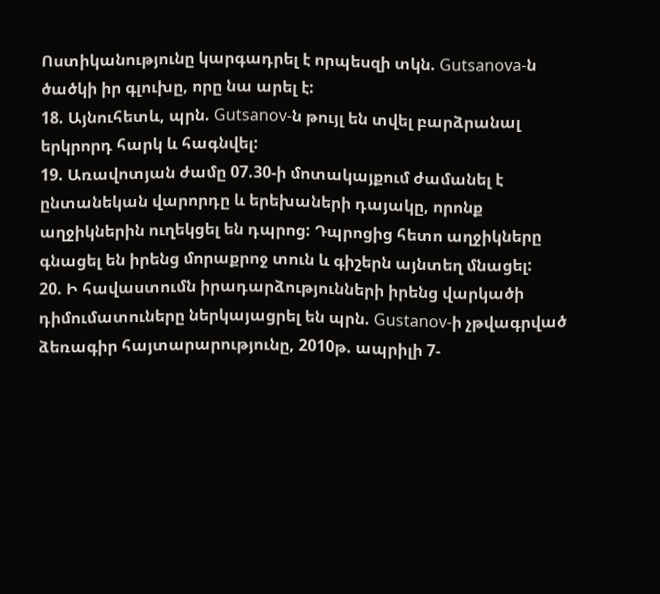Ոստիկանությունը կարգադրել է որպեսզի տկն. Gutsanova-ն ծածկի իր գլուխը, որը նա արել է:
18. Այնուհետև, պրն. Gutsanov-ն թույլ են տվել բարձրանալ երկրորդ հարկ և հագնվել:
19. Առավոտյան ժամը 07.30-ի մոտակայքում ժամանել է ընտանեկան վարորդը և երեխաների դայակը, որոնք աղջիկներին ուղեկցել են դպրոց: Դպրոցից հետո աղջիկները գնացել են իրենց մորաքրոջ տուն և գիշերն այնտեղ մնացել:
20. Ի հավաստումն իրադարձությունների իրենց վարկածի դիմումատուները ներկայացրել են պրն. Gustanov-ի չթվագրված ձեռագիր հայտարարությունը, 2010թ. ապրիլի 7-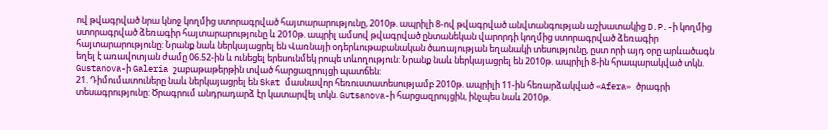ով թվագրված նրա կնոջ կողմից ստորագրված հայտարարությունը, 2010թ. ապրիլի 8-ով թվագրված անվտանգության աշխատակից D.P.-ի կողմից ստորագրված ձեռագիր հայտարարությունը և 2010թ. ապրիլ ամսով թվագրված ընտանեկան վարորդի կողմից ստորագրված ձեռագիր հայտարարությունը: Նրանք նաև ներկայացրել են Վառնայի օդերևութաբանական ծառայության եղանակի տեսությունը, ըստ որի այդ օրը արևածագն եղել է առավոտյան ժամը 06.52-ին և ունեցել երեսունմեկ րոպե տևողություն: Նրանք նաև ներկայացրել են 2010թ. ապրիլի 8-ին հրապարակված տկն. Gustanova-ի Galeria շաբաթաթերթին տված հարցազրույցի պատճեն:
21. Դիմումատուները նաև ներկայացրել են Skat մասնավոր հեռուստատեսությամբ 2010թ. ապրիլի 11-ին հեռարձակված «Afera» ծրագրի տեսագրությունը: Ծրագրում անդրադարձ էր կատարվել տկն. Gutsanova-ի հարցազրույցին, ինչպես նաև 2010թ.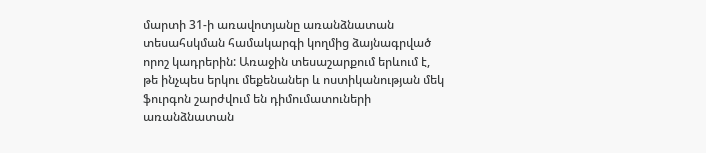մարտի 31-ի առավոտյանը առանձնատան տեսահսկման համակարգի կողմից ձայնագրված որոշ կադրերին: Առաջին տեսաշարքում երևում է, թե ինչպես երկու մեքենաներ և ոստիկանության մեկ ֆուրգոն շարժվում են դիմումատուների առանձնատան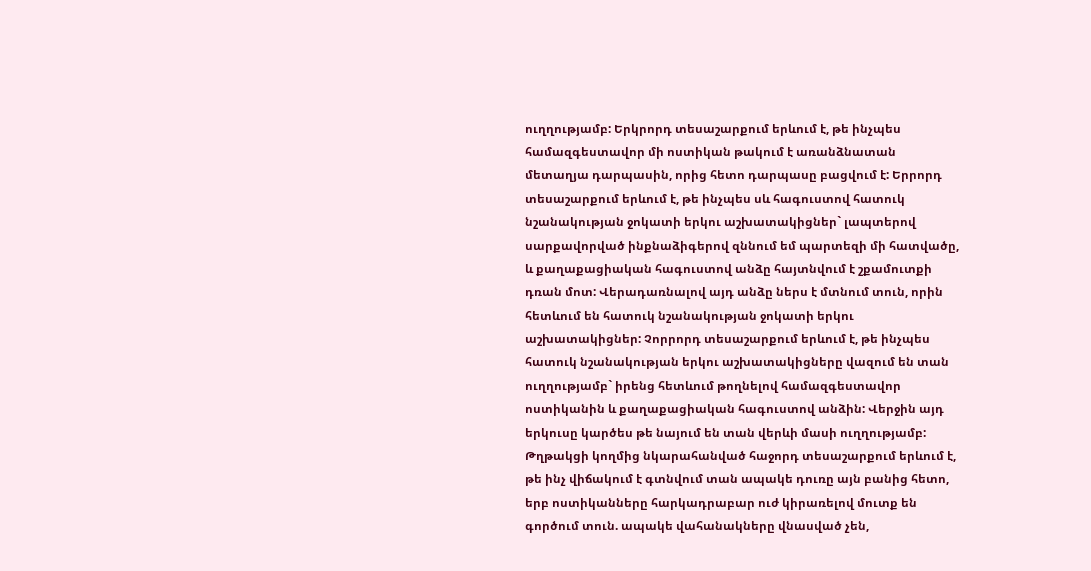ուղղությամբ: Երկրորդ տեսաշարքում երևում է, թե ինչպես համազգեստավոր մի ոստիկան թակում է առանձնատան մետաղյա դարպասին, որից հետո դարպասը բացվում է: Երրորդ տեսաշարքում երևում է, թե ինչպես սև հագուստով հատուկ նշանակության ջոկատի երկու աշխատակիցներ` լապտերով սարքավորված ինքնաձիգերով զննում եմ պարտեզի մի հատվածը, և քաղաքացիական հագուստով անձը հայտնվում է շքամուտքի դռան մոտ: Վերադառնալով այդ անձը ներս է մտնում տուն, որին հետևում են հատուկ նշանակության ջոկատի երկու աշխատակիցներ: Չորրորդ տեսաշարքում երևում է, թե ինչպես հատուկ նշանակության երկու աշխատակիցները վազում են տան ուղղությամբ` իրենց հետևում թողնելով համազգեստավոր ոստիկանին և քաղաքացիական հագուստով անձին: Վերջին այդ երկուսը կարծես թե նայում են տան վերևի մասի ուղղությամբ: Թղթակցի կողմից նկարահանված հաջորդ տեսաշարքում երևում է, թե ինչ վիճակում է գտնվում տան ապակե դուռը այն բանից հետո, երբ ոստիկանները հարկադրաբար ուժ կիրառելով մուտք են գործում տուն. ապակե վահանակները վնասված չեն,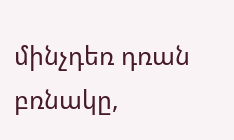մինչդեռ դռան բռնակը,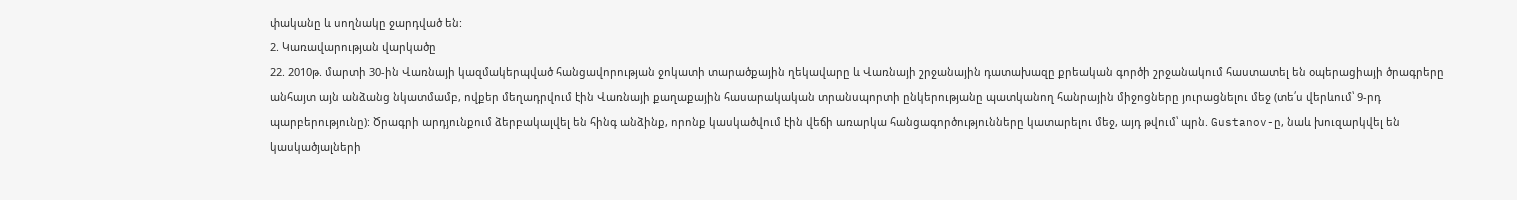փականը և սողնակը ջարդված են:
2. Կառավարության վարկածը
22. 2010թ. մարտի 30-ին Վառնայի կազմակերպված հանցավորության ջոկատի տարածքային ղեկավարը և Վառնայի շրջանային դատախազը քրեական գործի շրջանակում հաստատել են օպերացիայի ծրագրերը անհայտ այն անձանց նկատմամբ, ովքեր մեղադրվում էին Վառնայի քաղաքային հասարակական տրանսպորտի ընկերությանը պատկանող հանրային միջոցները յուրացնելու մեջ (տե՛ս վերևում՝ 9-րդ պարբերությունը): Ծրագրի արդյունքում ձերբակալվել են հինգ անձինք, որոնք կասկածվում էին վեճի առարկա հանցագործությունները կատարելու մեջ, այդ թվում՝ պրն. Gustanov-ը, նաև խուզարկվել են կասկածյալների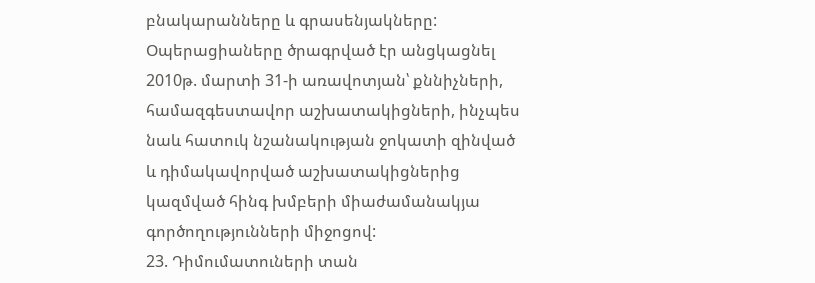բնակարանները և գրասենյակները: Օպերացիաները ծրագրված էր անցկացնել 2010թ. մարտի 31-ի առավոտյան՝ քննիչների, համազգեստավոր աշխատակիցների, ինչպես նաև հատուկ նշանակության ջոկատի զինված և դիմակավորված աշխատակիցներից կազմված հինգ խմբերի միաժամանակյա գործողությունների միջոցով:
23. Դիմումատուների տան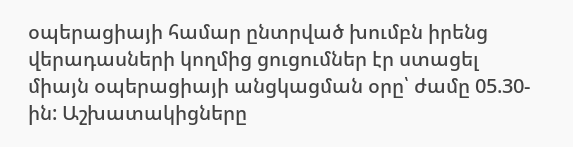օպերացիայի համար ընտրված խումբն իրենց վերադասների կողմից ցուցումներ էր ստացել միայն օպերացիայի անցկացման օրը՝ ժամը 05.30-ին: Աշխատակիցները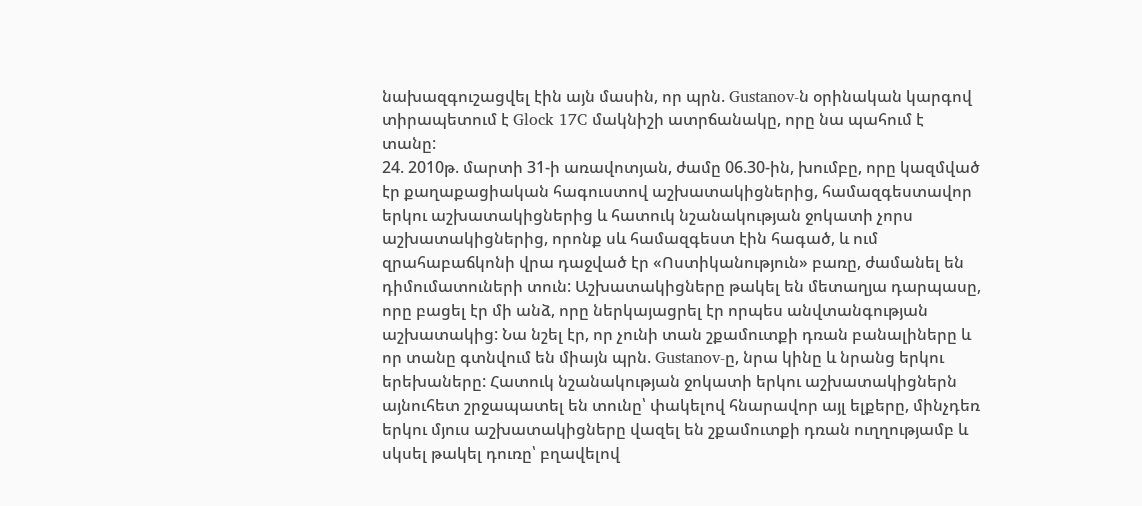նախազգուշացվել էին այն մասին, որ պրն. Gustanov-ն օրինական կարգով տիրապետում է Glock 17C մակնիշի ատրճանակը, որը նա պահում է տանը:
24. 2010թ. մարտի 31-ի առավոտյան, ժամը 06.30-ին, խումբը, որը կազմված էր քաղաքացիական հագուստով աշխատակիցներից, համազգեստավոր երկու աշխատակիցներից և հատուկ նշանակության ջոկատի չորս աշխատակիցներից, որոնք սև համազգեստ էին հագած, և ում զրահաբաճկոնի վրա դաջված էր «Ոստիկանություն» բառը, ժամանել են դիմումատուների տուն: Աշխատակիցները թակել են մետաղյա դարպասը, որը բացել էր մի անձ, որը ներկայացրել էր որպես անվտանգության աշխատակից: Նա նշել էր, որ չունի տան շքամուտքի դռան բանալիները և որ տանը գտնվում են միայն պրն. Gustanov-ը, նրա կինը և նրանց երկու երեխաները: Հատուկ նշանակության ջոկատի երկու աշխատակիցներն այնուհետ շրջապատել են տունը՝ փակելով հնարավոր այլ ելքերը, մինչդեռ երկու մյուս աշխատակիցները վազել են շքամուտքի դռան ուղղությամբ և սկսել թակել դուռը՝ բղավելով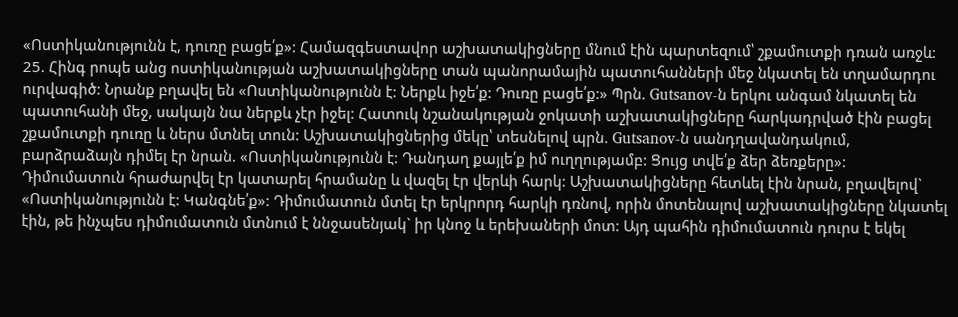«Ոստիկանությունն է, դուռը բացե՛ք»: Համազգեստավոր աշխատակիցները մնում էին պարտեզում՝ շքամուտքի դռան առջև:
25. Հինգ րոպե անց ոստիկանության աշխատակիցները տան պանորամային պատուհանների մեջ նկատել են տղամարդու ուրվագիծ: Նրանք բղավել են «Ոստիկանությունն է: Ներքև իջե՛ք: Դուռը բացե՛ք:» Պրն. Gutsanov-ն երկու անգամ նկատել են պատուհանի մեջ, սակայն նա ներքև չէր իջել: Հատուկ նշանակության ջոկատի աշխատակիցները հարկադրված էին բացել շքամուտքի դուռը և ներս մտնել տուն: Աշխատակիցներից մեկը՝ տեսնելով պրն. Gutsanov-ն սանդղավանդակում, բարձրաձայն դիմել էր նրան. «Ոստիկանությունն է: Դանդաղ քայլե՛ք իմ ուղղությամբ: Ցույց տվե՛ք ձեր ձեռքերը»: Դիմումատուն հրաժարվել էր կատարել հրամանը և վազել էր վերևի հարկ: Աշխատակիցները հետևել էին նրան, բղավելով` «Ոստիկանությունն է: Կանգնե՛ք»: Դիմումատուն մտել էր երկրորդ հարկի դռնով, որին մոտենալով աշխատակիցները նկատել էին, թե ինչպես դիմումատուն մտնում է ննջասենյակ` իր կնոջ և երեխաների մոտ: Այդ պահին դիմումատուն դուրս է եկել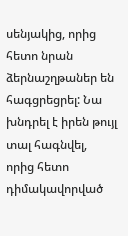սենյակից, որից հետո նրան ձերնաշղթաներ են հագցրեցրել: Նա խնդրել է իրեն թույլ տալ հագնվել, որից հետո դիմակավորված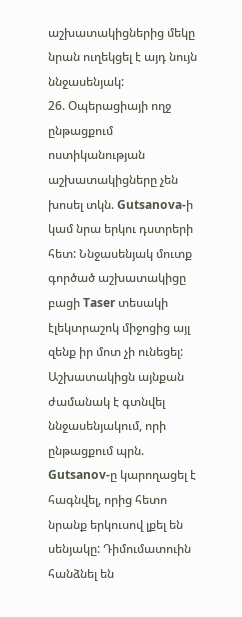աշխատակիցներից մեկը նրան ուղեկցել է այդ նույն ննջասենյակ:
26. Օպերացիայի ողջ ընթացքում ոստիկանության աշխատակիցները չեն խոսել տկն. Gutsanova-ի կամ նրա երկու դստրերի հետ: Ննջասենյակ մուտք գործած աշխատակիցը բացի Taser տեսակի էլեկտրաշոկ միջոցից այլ զենք իր մոտ չի ունեցել: Աշխատակիցն այնքան ժամանակ է գտնվել ննջասենյակում, որի ընթացքում պրն. Gutsanov-ը կարողացել է հագնվել, որից հետո նրանք երկուսով լքել են սենյակը: Դիմումատուին հանձնել են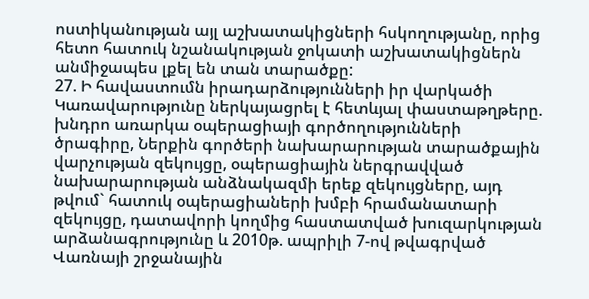ոստիկանության այլ աշխատակիցների հսկողությանը, որից հետո հատուկ նշանակության ջոկատի աշխատակիցներն անմիջապես լքել են տան տարածքը:
27. Ի հավաստումն իրադարձությունների իր վարկածի Կառավարությունը ներկայացրել է հետևյալ փաստաթղթերը. խնդրո առարկա օպերացիայի գործողությունների ծրագիրը, Ներքին գործերի նախարարության տարածքային վարչության զեկույցը, օպերացիային ներգրավված նախարարության անձնակազմի երեք զեկույցները, այդ թվում` հատուկ օպերացիաների խմբի հրամանատարի զեկույցը, դատավորի կողմից հաստատված խուզարկության արձանագրությունը և 2010թ. ապրիլի 7-ով թվագրված Վառնայի շրջանային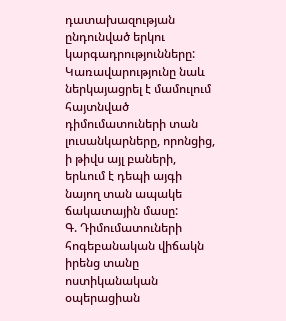դատախազության ընդունված երկու կարգադրությունները: Կառավարությունը նաև ներկայացրել է մամուլում հայտնված դիմումատուների տան լուսանկարները, որոնցից, ի թիվս այլ բաների, երևում է դեպի այգի նայող տան ապակե ճակատային մասը:
Գ. Դիմումատուների հոգեբանական վիճակն իրենց տանը ոստիկանական օպերացիան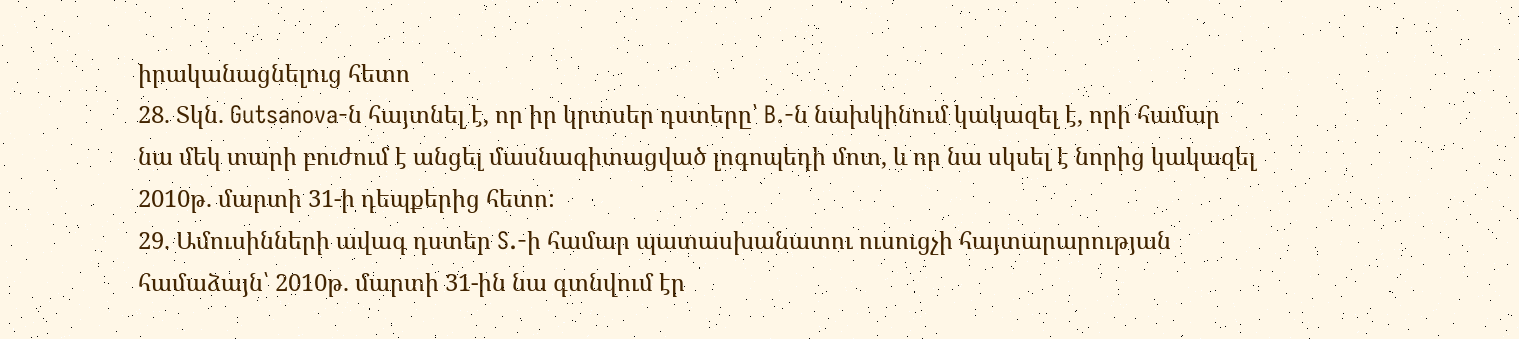իրականացնելուց հետո
28. Տկն. Gutsanova-ն հայտնել է, որ իր կրտսեր դստերը՝ B.-ն նախկինում կակազել է, որի համար նա մեկ տարի բուժում է անցել մասնագիտացված լոգոպեդի մոտ, և որ նա սկսել է նորից կակազել 2010թ. մարտի 31-ի դեպքերից հետո:
29. Ամուսինների ավագ դստեր S.-ի համար պատասխանատու ուսուցչի հայտարարության համաձայն՝ 2010թ. մարտի 31-ին նա գտնվում էր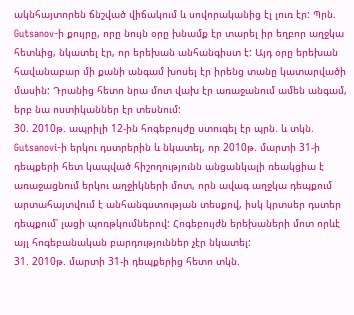ակնհայտորեն ճնշված վիճակում և սովորականից էլ լուռ էր: Պրն. Gutsanov-ի քույրը, որը նույն օրը խնամք էր տարել իր եղբոր աղջկա հետևից, նկատել էր, որ երեխան անհանգիստ է: Այդ օրը երեխան հավանաբար մի քանի անգամ խոսել էր իրենց տանը կատարվածի մասին: Դրանից հետո նրա մոտ վախ էր առաջանում ամեն անգամ, երբ նա ոստիկաններ էր տեսնում:
30. 2010թ. ապրիլի 12-ին հոգեբույժը ստուգել էր պրն. և տկն. Gutsanovi-ի երկու դստրերին և նկատել, որ 2010թ. մարտի 31-ի դեպքերի հետ կապված հիշողությունն անցանկալի ռեակցիա է առաջացնում երկու աղջիկների մոտ, որն ավագ աղջկա դեպքում արտահայտվում է անհանգստության տեսքով, իսկ կրտսեր դստեր դեպքում՝ լացի պոռթկումներով: Հոգեբույժն երեխաների մոտ որևէ այլ հոգեբանական բարդություններ չէր նկատել:
31. 2010թ. մարտի 31-ի դեպքերից հետո տկն.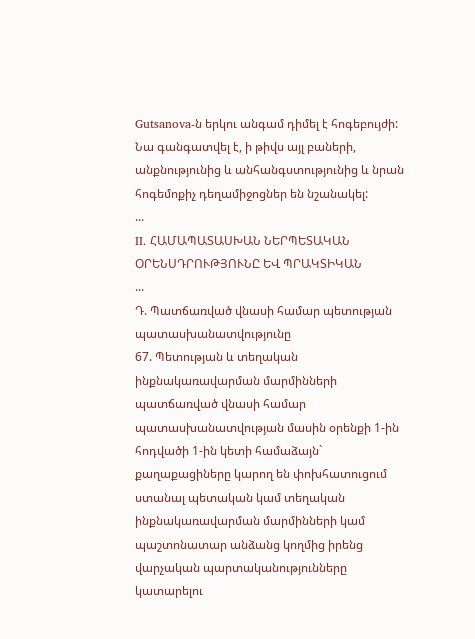Gutsanova-ն երկու անգամ դիմել է հոգեբույժի: Նա գանգատվել է, ի թիվս այլ բաների, անքնությունից և անհանգստությունից և նրան հոգեմոքիչ դեղամիջոցներ են նշանակել:
...
II. ՀԱՄԱՊԱՏԱՍԽԱՆ ՆԵՐՊԵՏԱԿԱՆ ՕՐԵՆՍԴՐՈՒԹՅՈՒՆԸ ԵՎ ՊՐԱԿՏԻԿԱՆ
...
Դ. Պատճառված վնասի համար պետության պատասխանատվությունը
67. Պետության և տեղական ինքնակառավարման մարմինների պատճառված վնասի համար պատասխանատվության մասին օրենքի 1-ին հոդվածի 1-ին կետի համաձայն` քաղաքացիները կարող են փոխհատուցում ստանալ պետական կամ տեղական ինքնակառավարման մարմինների կամ պաշտոնատար անձանց կողմից իրենց վարչական պարտականությունները կատարելու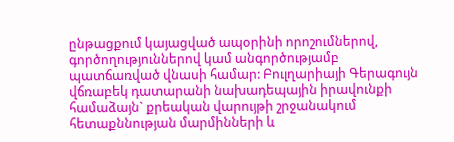ընթացքում կայացված ապօրինի որոշումներով, գործողություններով կամ անգործությամբ պատճառված վնասի համար: Բուլղարիայի Գերագույն վճռաբեկ դատարանի նախադեպային իրավունքի համաձայն` քրեական վարույթի շրջանակում հետաքննության մարմինների և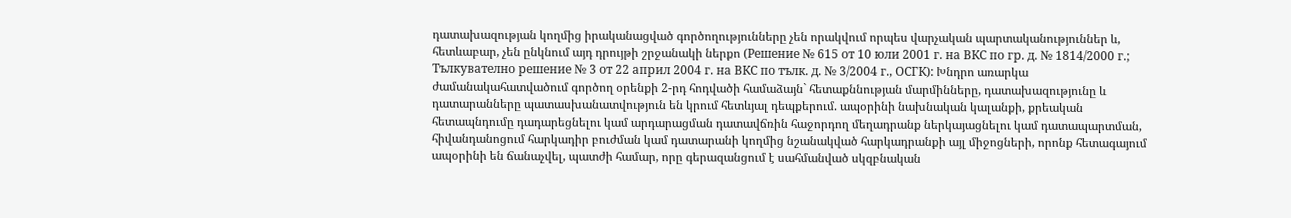դատախազության կողմից իրականացված գործողությունները չեն որակվում որպես վարչական պարտականություններ և, հետևաբար, չեն ընկնում այդ դրույթի շրջանակի ներքո (Решение № 615 от 10 юли 2001 г. на ВКС по гр. д. № 1814/2000 г.; Тълкувателно решение № 3 от 22 април 2004 г. на ВКС по тълк. д. № 3/2004 г., ОСГК): Խնդրո առարկա ժամանակահատվածում գործող օրենքի 2-րդ հոդվածի համաձայն` հետաքննության մարմինները, դատախազությունը և դատարանները պատասխանատվություն են կրում հետևյալ դեպքերում. ապօրինի նախնական կալանքի, քրեական հետապնդումը դադարեցնելու կամ արդարացման դատավճռին հաջորդող մեղադրանք ներկայացնելու կամ դատապարտման, հիվանդանոցում հարկադիր բուժման կամ դատարանի կողմից նշանակված հարկադրանքի այլ միջոցների, որոնք հետագայում ապօրինի են ճանաչվել, պատժի համար, որը գերազանցում է սահմանված սկզբնական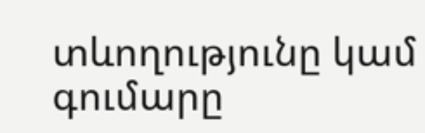տևողությունը կամ գումարը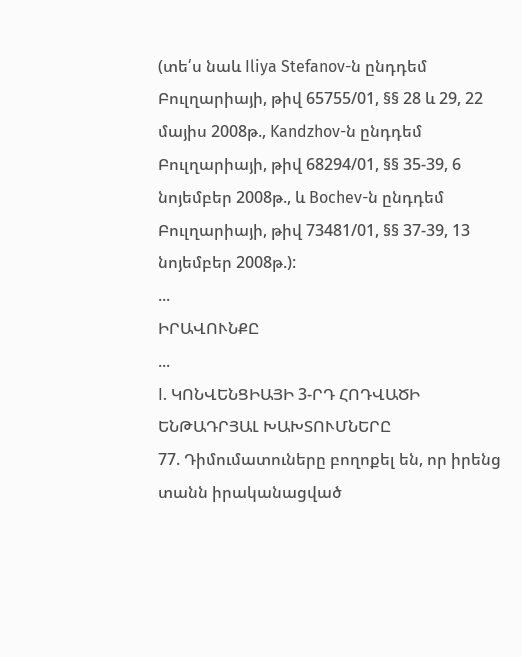(տե՛ս նաև Iliya Stefanov-ն ընդդեմ Բուլղարիայի, թիվ 65755/01, §§ 28 և 29, 22 մայիս 2008թ., Kandzhov-ն ընդդեմ Բուլղարիայի, թիվ 68294/01, §§ 35-39, 6 նոյեմբեր 2008թ., և Bochev-ն ընդդեմ Բուլղարիայի, թիվ 73481/01, §§ 37-39, 13 նոյեմբեր 2008թ.):
...
ԻՐԱՎՈՒՆՔԸ
...
I. ԿՈՆՎԵՆՑԻԱՅԻ 3-ՐԴ ՀՈԴՎԱԾԻ ԵՆԹԱԴՐՅԱԼ ԽԱԽՏՈՒՄՆԵՐԸ
77. Դիմումատուները բողոքել են, որ իրենց տանն իրականացված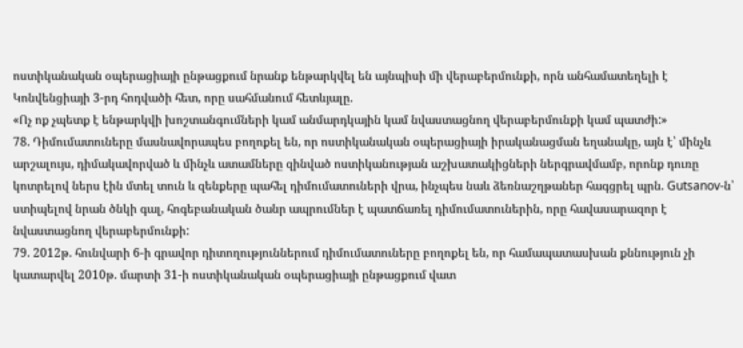ոստիկանական օպերացիայի ընթացքում նրանք ենթարկվել են այնպիսի մի վերաբերմունքի, որն անհամատեղելի է Կոնվենցիայի 3-րդ հոդվածի հետ, որը սահմանում հետևյալը.
«Ոչ ոք չպետք է ենթարկվի խոշտանգումների կամ անմարդկային կամ նվաստացնող վերաբերմունքի կամ պատժի:»
78. Դիմումատուները մասնավորապես բողոքել են, որ ոստիկանական օպերացիայի իրականացման եղանակը, այն է՝ մինչև արշալույս, դիմակավորված և մինչև ատամները զինված ոստիկանության աշխատակիցների ներգրավմամբ, որոնք դուռը կոտրելով ներս էին մտել տուն և զենքերը պահել դիմումատուների վրա, ինչպես նաև ձեռնաշղթաներ հագցրել պրն. Gutsanov-ն՝ ստիպելով նրան ծնկի գալ, հոգեբանական ծանր ապրումներ է պատճառել դիմումատուներին, որը հավասարազոր է նվաստացնող վերաբերմունքի:
79. 2012թ. հունվարի 6-ի գրավոր դիտողություններում դիմումատուները բողոքել են, որ համապատասխան քննություն չի կատարվել 2010թ. մարտի 31-ի ոստիկանական օպերացիայի ընթացքում վատ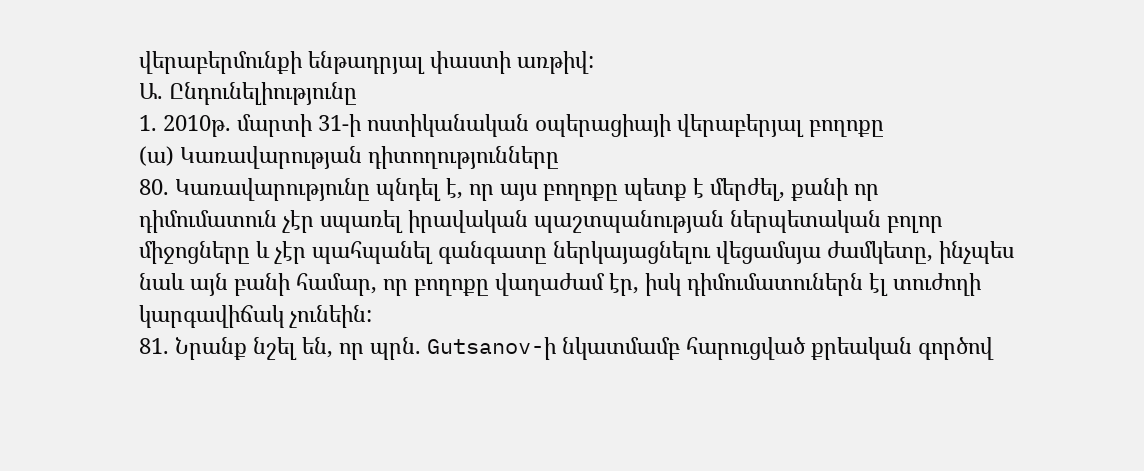վերաբերմունքի ենթադրյալ փաստի առթիվ:
Ա. Ընդունելիությունը
1. 2010թ. մարտի 31-ի ոստիկանական օպերացիայի վերաբերյալ բողոքը
(ա) Կառավարության դիտողությունները
80. Կառավարությունը պնդել է, որ այս բողոքը պետք է մերժել, քանի որ դիմումատուն չէր սպառել իրավական պաշտպանության ներպետական բոլոր միջոցները և չէր պահպանել գանգատը ներկայացնելու վեցամսյա ժամկետը, ինչպես նաև այն բանի համար, որ բողոքը վաղաժամ էր, իսկ դիմումատուներն էլ տուժողի կարգավիճակ չունեին:
81. Նրանք նշել են, որ պրն. Gutsanov-ի նկատմամբ հարուցված քրեական գործով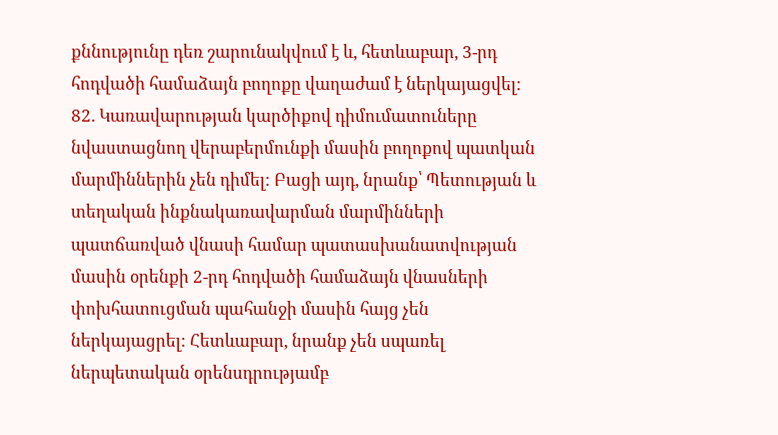քննությունը դեռ շարունակվում է և, հետևաբար, 3-րդ հոդվածի համաձայն բողոքը վաղաժամ է ներկայացվել:
82. Կառավարության կարծիքով դիմումատուները նվաստացնող վերաբերմունքի մասին բողոքով պատկան մարմիններին չեն դիմել: Բացի այդ, նրանք՝ Պետության և տեղական ինքնակառավարման մարմինների պատճառված վնասի համար պատասխանատվության մասին օրենքի 2-րդ հոդվածի համաձայն վնասների փոխհատուցման պահանջի մասին հայց չեն ներկայացրել: Հետևաբար, նրանք չեն սպառել ներպետական օրենսդրությամբ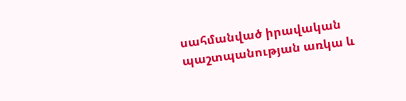սահմանված իրավական պաշտպանության առկա և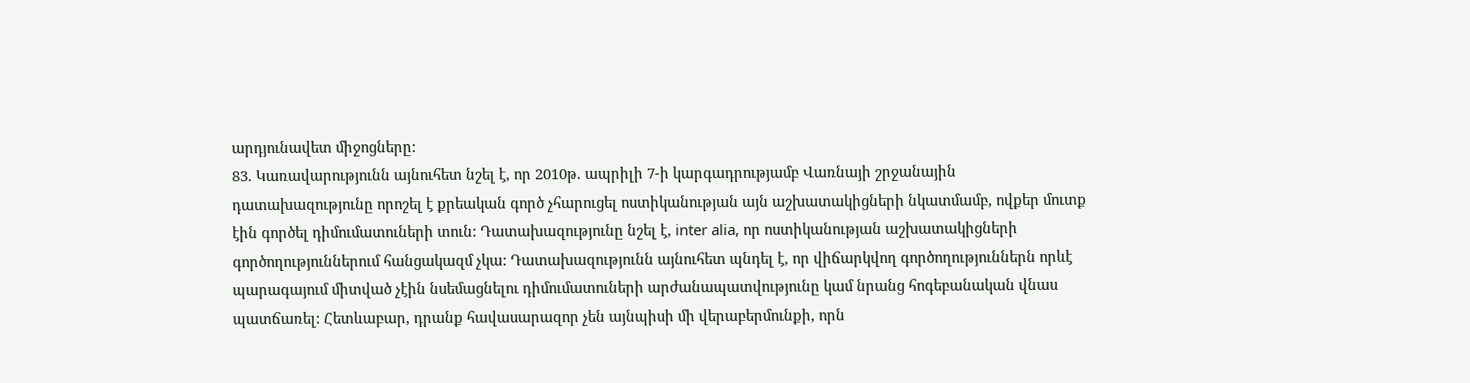արդյունավետ միջոցները:
83. Կառավարությունն այնուհետ նշել է, որ 2010թ. ապրիլի 7-ի կարգադրությամբ Վառնայի շրջանային դատախազությունը որոշել է քրեական գործ չհարուցել ոստիկանության այն աշխատակիցների նկատմամբ, ովքեր մուտք էին գործել դիմումատուների տուն: Դատախազությունը նշել է, inter alia, որ ոստիկանության աշխատակիցների գործողություններում հանցակազմ չկա: Դատախազությունն այնուհետ պնդել է, որ վիճարկվող գործողություններն որևէ պարագայում միտված չէին նսեմացնելու դիմումատուների արժանապատվությունը կամ նրանց հոգեբանական վնաս պատճառել: Հետևաբար, դրանք հավասարազոր չեն այնպիսի մի վերաբերմունքի, որն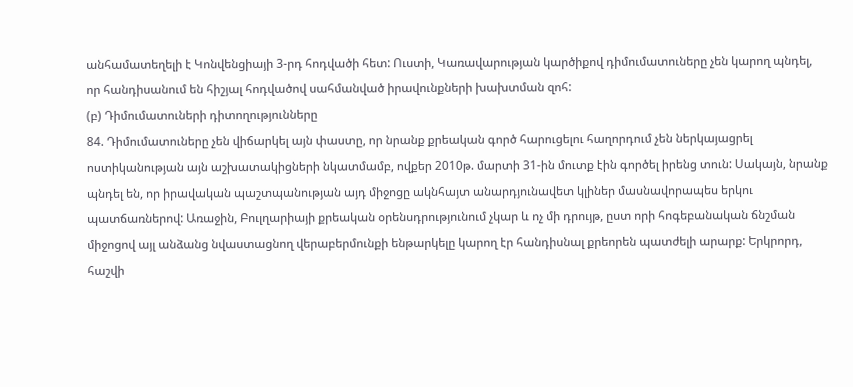անհամատեղելի է Կոնվենցիայի 3-րդ հոդվածի հետ: Ուստի, Կառավարության կարծիքով դիմումատուները չեն կարող պնդել, որ հանդիսանում են հիշյալ հոդվածով սահմանված իրավունքների խախտման զոհ:
(բ) Դիմումատուների դիտողությունները
84. Դիմումատուները չեն վիճարկել այն փաստը, որ նրանք քրեական գործ հարուցելու հաղորդում չեն ներկայացրել ոստիկանության այն աշխատակիցների նկատմամբ, ովքեր 2010թ. մարտի 31-ին մուտք էին գործել իրենց տուն: Սակայն, նրանք պնդել են, որ իրավական պաշտպանության այդ միջոցը ակնհայտ անարդյունավետ կլիներ մասնավորապես երկու պատճառներով: Առաջին, Բուլղարիայի քրեական օրենսդրությունում չկար և ոչ մի դրույթ, ըստ որի հոգեբանական ճնշման միջոցով այլ անձանց նվաստացնող վերաբերմունքի ենթարկելը կարող էր հանդիսնալ քրեորեն պատժելի արարք: Երկրորդ, հաշվի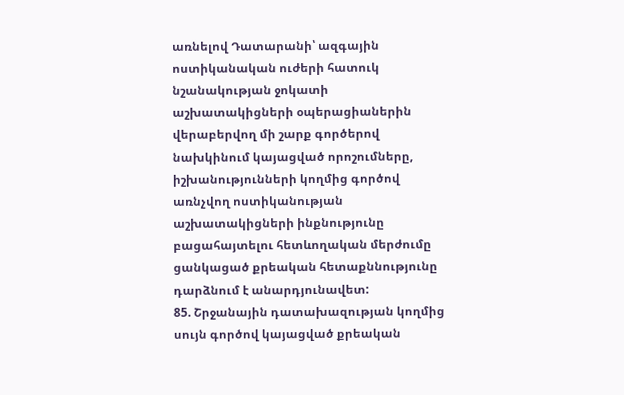առնելով Դատարանի՝ ազգային ոստիկանական ուժերի հատուկ նշանակության ջոկատի աշխատակիցների օպերացիաներին վերաբերվող մի շարք գործերով նախկինում կայացված որոշումները, իշխանությունների կողմից գործով առնչվող ոստիկանության աշխատակիցների ինքնությունը բացահայտելու հետևողական մերժումը ցանկացած քրեական հետաքննությունը դարձնում է անարդյունավետ:
85. Շրջանային դատախազության կողմից սույն գործով կայացված քրեական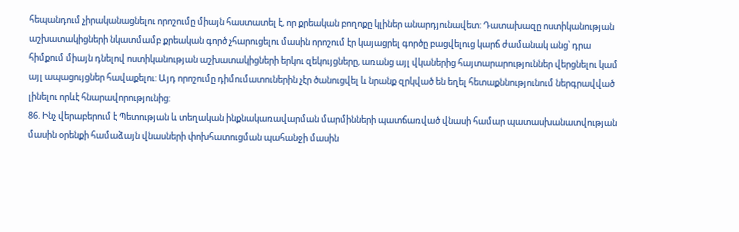հեպանդում չիրականացնելու որոշումը միայն հաստատել է, որ քրեական բողոքը կլիներ անարդյունավետ: Դատախազը ոստիկանության աշխատակիցների նկատմամբ քրեական գործ չհարուցելու մասին որոշում էր կայացրել գործը բացվելուց կարճ ժամանակ անց՝ դրա հիմքում միայն դնելով ոստիկանության աշխատակիցների երկու զեկույցները, առանց այլ վկաներից հայտարարություններ վերցնելու կամ այլ ապացույցներ հավաքելու: Այդ որոշումը դիմումատուներին չէր ծանուցվել և նրանք զրկված են եղել հետաքննությունում ներգրավված լինելու որևէ հնարավորությունից:
86. Ինչ վերաբերում է Պետության և տեղական ինքնակառավարման մարմինների պատճառված վնասի համար պատասխանատվության մասին օրենքի համաձայն վնասների փոխհատուցման պահանջի մասին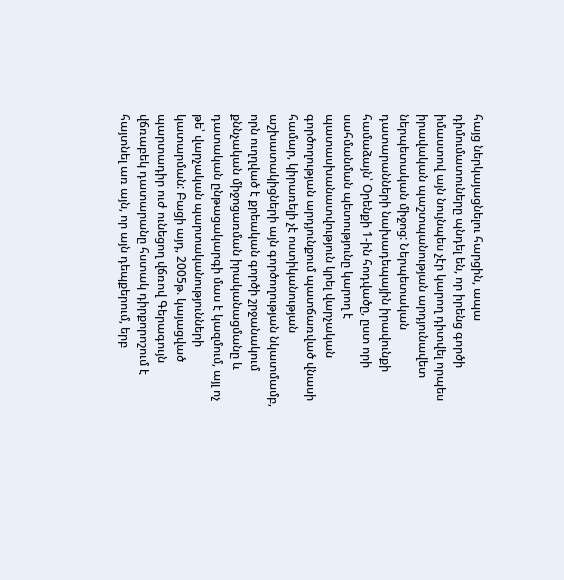հայց ներկայացնելու հարցին, ապա դիմումատուները պնդել են, որ իրենց գործի իմաստով այն նույնպես չէր կարող դիտվել որպես իրավական պաշտպանության արդյունավետ ներպետական միջոց: Ներպետական դատարանների նախադեպային իրավունքի համաձայն՝ Օրենքի 1-ին հոդվածը, ըստ որի սահմանման պետությունը կարող է պատասխանատվություն կրել վարչական գործողության արդյունքում պատճառված վնասի համար, կիրառելի չէ ոստիկանության աշխատակիցների այն գործողության նկատմամբ, որն ուղղված է քրեական գործի շրջանակում քննչական միջոցառման իրականացմանը և դատական ընթացակարգի մաս է կազմում, այլ ոչ թե՝ վարչական պարտականությունների կատարման: Բացի այդ, 2005թ. կայացված պարտադիր ուժ ունեցող վճռով Գերագույն վճռաբեկ դատարանը հստակ դիրքորոշում է հայտնել առ այն, որ այն դեպքերում, երբ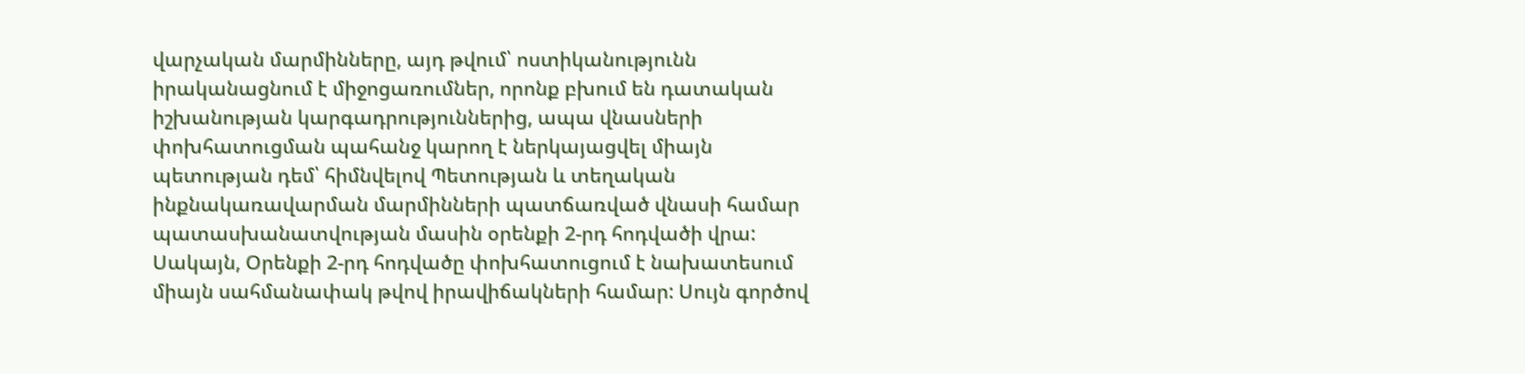վարչական մարմինները, այդ թվում՝ ոստիկանությունն իրականացնում է միջոցառումներ, որոնք բխում են դատական իշխանության կարգադրություններից, ապա վնասների փոխհատուցման պահանջ կարող է ներկայացվել միայն պետության դեմ՝ հիմնվելով Պետության և տեղական ինքնակառավարման մարմինների պատճառված վնասի համար պատասխանատվության մասին օրենքի 2-րդ հոդվածի վրա: Սակայն, Օրենքի 2-րդ հոդվածը փոխհատուցում է նախատեսում միայն սահմանափակ թվով իրավիճակների համար: Սույն գործով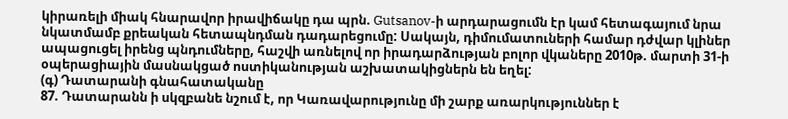կիրառելի միակ հնարավոր իրավիճակը դա պրն. Gutsanov-ի արդարացումն էր կամ հետագայում նրա նկատմամբ քրեական հետապնդման դադարեցումը: Սակայն, դիմումատուների համար դժվար կլիներ ապացուցել իրենց պնդումները, հաշվի առնելով որ իրադարձության բոլոր վկաները 2010թ. մարտի 31-ի օպերացիային մասնակցած ոստիկանության աշխատակիցներն են եղել:
(գ) Դատարանի գնահատականը
87. Դատարանն ի սկզբանե նշում է, որ Կառավարությունը մի շարք առարկություններ է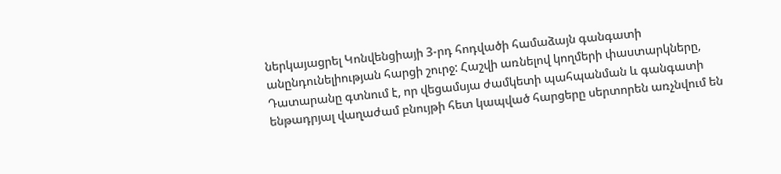ներկայացրել Կոնվենցիայի 3-րդ հոդվածի համաձայն գանգատի անընդունելիության հարցի շուրջ: Հաշվի առնելով կողմերի փաստարկները, Դատարանը գտնում է, որ վեցամսյա ժամկետի պահպանման և գանգատի ենթադրյալ վաղաժամ բնույթի հետ կապված հարցերը սերտորեն առչնվում են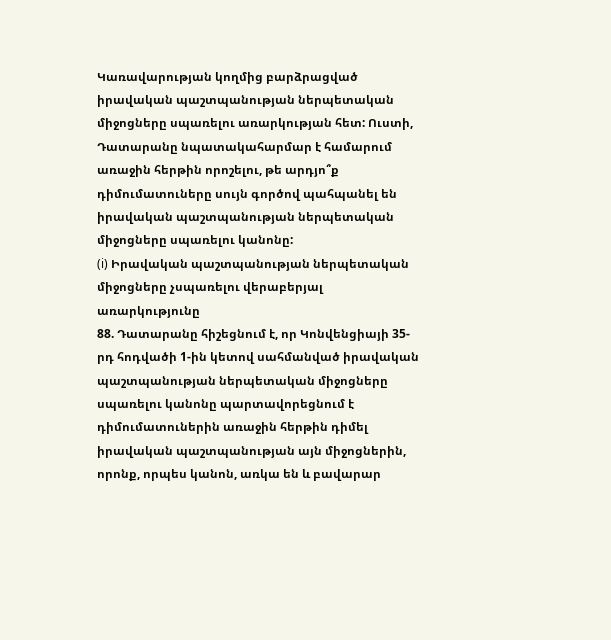Կառավարության կողմից բարձրացված իրավական պաշտպանության ներպետական միջոցները սպառելու առարկության հետ: Ուստի, Դատարանը նպատակահարմար է համարում առաջին հերթին որոշելու, թե արդյո՞ք դիմումատուները սույն գործով պահպանել են իրավական պաշտպանության ներպետական միջոցները սպառելու կանոնը:
(i) Իրավական պաշտպանության ներպետական միջոցները չսպառելու վերաբերյալ առարկությունը
88. Դատարանը հիշեցնում է, որ Կոնվենցիայի 35-րդ հոդվածի 1-ին կետով սահմանված իրավական պաշտպանության ներպետական միջոցները սպառելու կանոնը պարտավորեցնում է դիմումատուներին առաջին հերթին դիմել իրավական պաշտպանության այն միջոցներին, որոնք, որպես կանոն, առկա են և բավարար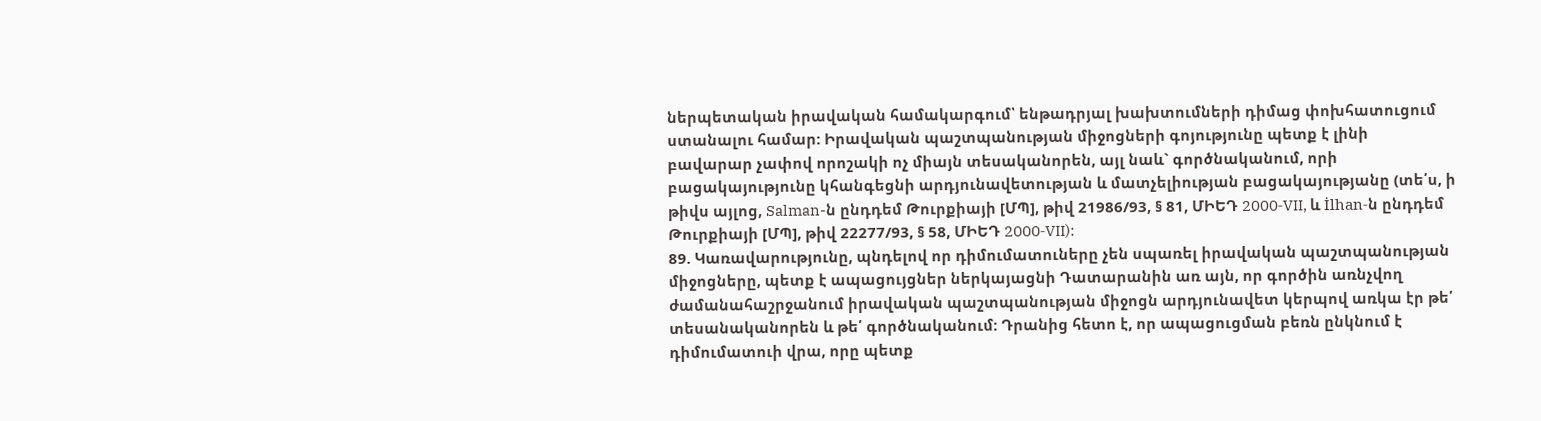ներպետական իրավական համակարգում՝ ենթադրյալ խախտումների դիմաց փոխհատուցում ստանալու համար: Իրավական պաշտպանության միջոցների գոյությունը պետք է լինի բավարար չափով որոշակի ոչ միայն տեսականորեն, այլ նաև` գործնականում, որի բացակայությունը կհանգեցնի արդյունավետության և մատչելիության բացակայությանը (տե՛ս, ի թիվս այլոց, Salman-ն ընդդեմ Թուրքիայի [ՄՊ], թիվ 21986/93, § 81, ՄԻԵԴ 2000‑VII, և İlhan-ն ընդդեմ Թուրքիայի [ՄՊ], թիվ 22277/93, § 58, ՄԻԵԴ 2000‑VII):
89. Կառավարությունը, պնդելով որ դիմումատուները չեն սպառել իրավական պաշտպանության միջոցները, պետք է ապացույցներ ներկայացնի Դատարանին առ այն, որ գործին առնչվող ժամանահաշրջանում իրավական պաշտպանության միջոցն արդյունավետ կերպով առկա էր թե՛ տեսանականորեն և թե՛ գործնականում: Դրանից հետո է, որ ապացուցման բեռն ընկնում է դիմումատուի վրա, որը պետք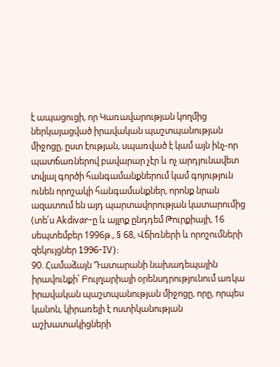է ապացուցի, որ Կառավարության կողմից ներկայացված իրավական պաշտպանության միջոցը, ըստ էության, սպառված է կամ այն ինչ-որ պատճառներով բավարար չէր և ոչ արդյունավետ տվյալ գործի հանգամանքներում կամ գոյություն ունեն որոշակի հանգամանքներ, որոնք նրան ազատում են այդ պարտավորության կատարումից (տե՛ս Akdivar-ը և այլոք ընդդեմ Թուրքիայի, 16 սեպտեմբեր 1996թ., § 68, Վճիռների և որոշումների զեկույցներ 1996‑IV):
90. Համաձայն Դատարանի նախադեպային իրավունքի՝ Բուլղարիայի օրենսդրությունում առկա իրավական պաշտպանության միջոցը, որը, որպես կանոն, կիրառելի է ոստիկանության աշխատակիցների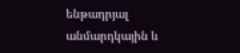ենթադրյալ անմարդկային և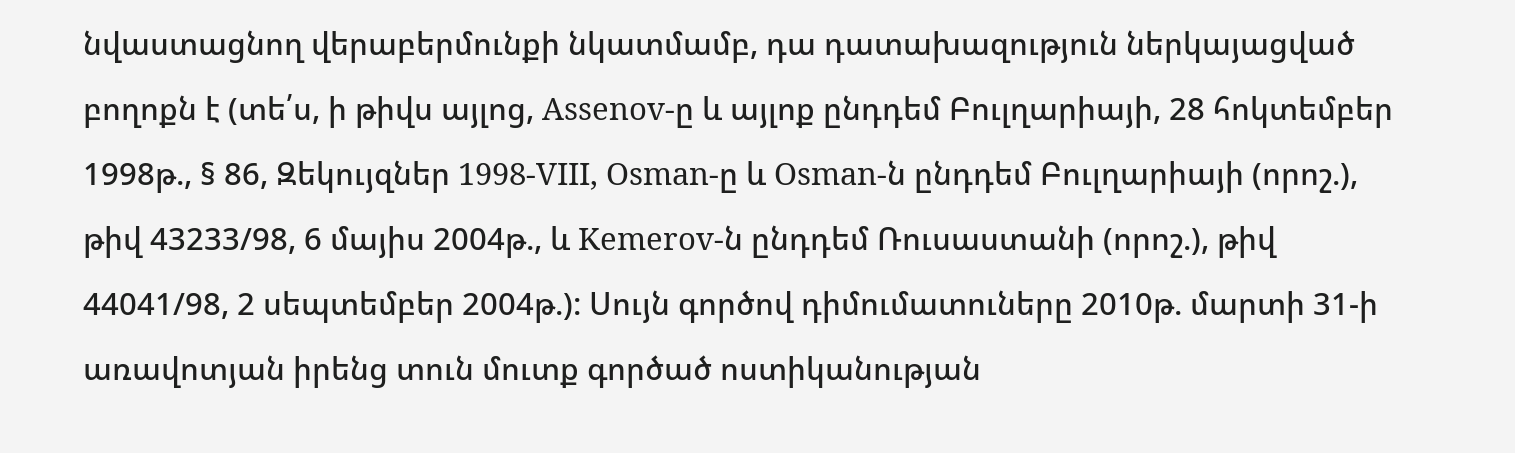նվաստացնող վերաբերմունքի նկատմամբ, դա դատախազություն ներկայացված բողոքն է (տե՛ս, ի թիվս այլոց, Assenov-ը և այլոք ընդդեմ Բուլղարիայի, 28 հոկտեմբեր 1998թ., § 86, Զեկույզներ 1998‑VIII, Osman-ը և Osman-ն ընդդեմ Բուլղարիայի (որոշ.), թիվ 43233/98, 6 մայիս 2004թ., և Kemerov-ն ընդդեմ Ռուսաստանի (որոշ.), թիվ 44041/98, 2 սեպտեմբեր 2004թ.): Սույն գործով դիմումատուները 2010թ. մարտի 31-ի առավոտյան իրենց տուն մուտք գործած ոստիկանության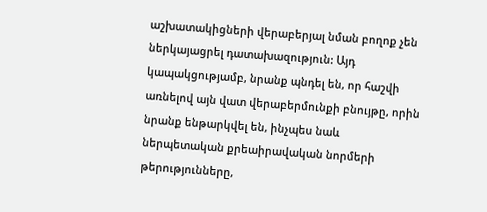աշխատակիցների վերաբերյալ նման բողոք չեն ներկայացրել դատախազություն: Այդ կապակցությամբ, նրանք պնդել են, որ հաշվի առնելով այն վատ վերաբերմունքի բնույթը, որին նրանք ենթարկվել են, ինչպես նաև ներպետական քրեաիրավական նորմերի թերությունները,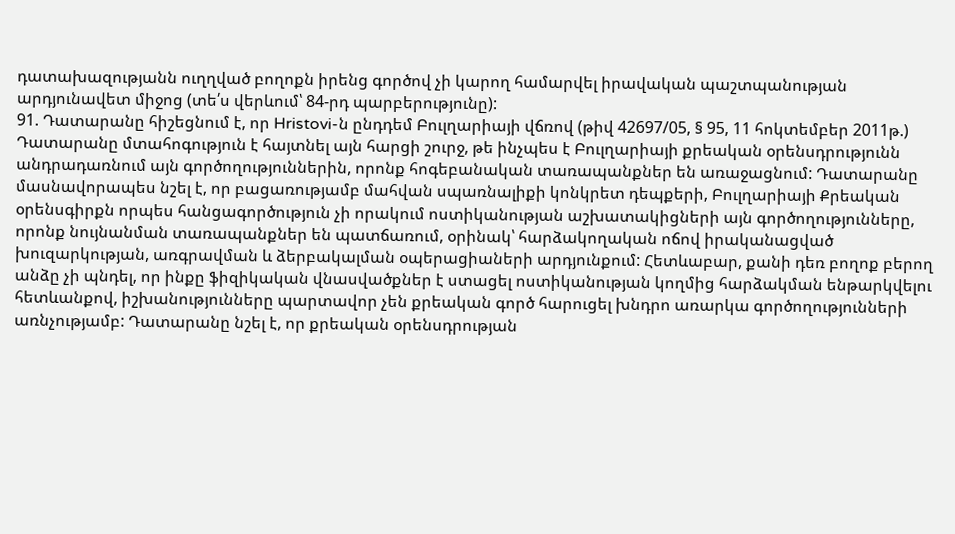դատախազությանն ուղղված բողոքն իրենց գործով չի կարող համարվել իրավական պաշտպանության արդյունավետ միջոց (տե՛ս վերևում՝ 84-րդ պարբերությունը):
91. Դատարանը հիշեցնում է, որ Hristovi-ն ընդդեմ Բուլղարիայի վճռով (թիվ 42697/05, § 95, 11 հոկտեմբեր 2011թ.) Դատարանը մտահոգություն է հայտնել այն հարցի շուրջ, թե ինչպես է Բուլղարիայի քրեական օրենսդրությունն անդրադառնում այն գործողություններին, որոնք հոգեբանական տառապանքներ են առաջացնում: Դատարանը մասնավորապես նշել է, որ բացառությամբ մահվան սպառնալիքի կոնկրետ դեպքերի, Բուլղարիայի Քրեական օրենսգիրքն որպես հանցագործություն չի որակում ոստիկանության աշխատակիցների այն գործողությունները, որոնք նույնանման տառապանքներ են պատճառում, օրինակ՝ հարձակողական ոճով իրականացված խուզարկության, առգրավման և ձերբակալման օպերացիաների արդյունքում: Հետևաբար, քանի դեռ բողոք բերող անձը չի պնդել, որ ինքը ֆիզիկական վնասվածքներ է ստացել ոստիկանության կողմից հարձակման ենթարկվելու հետևանքով, իշխանությունները պարտավոր չեն քրեական գործ հարուցել խնդրո առարկա գործողությունների առնչությամբ: Դատարանը նշել է, որ քրեական օրենսդրության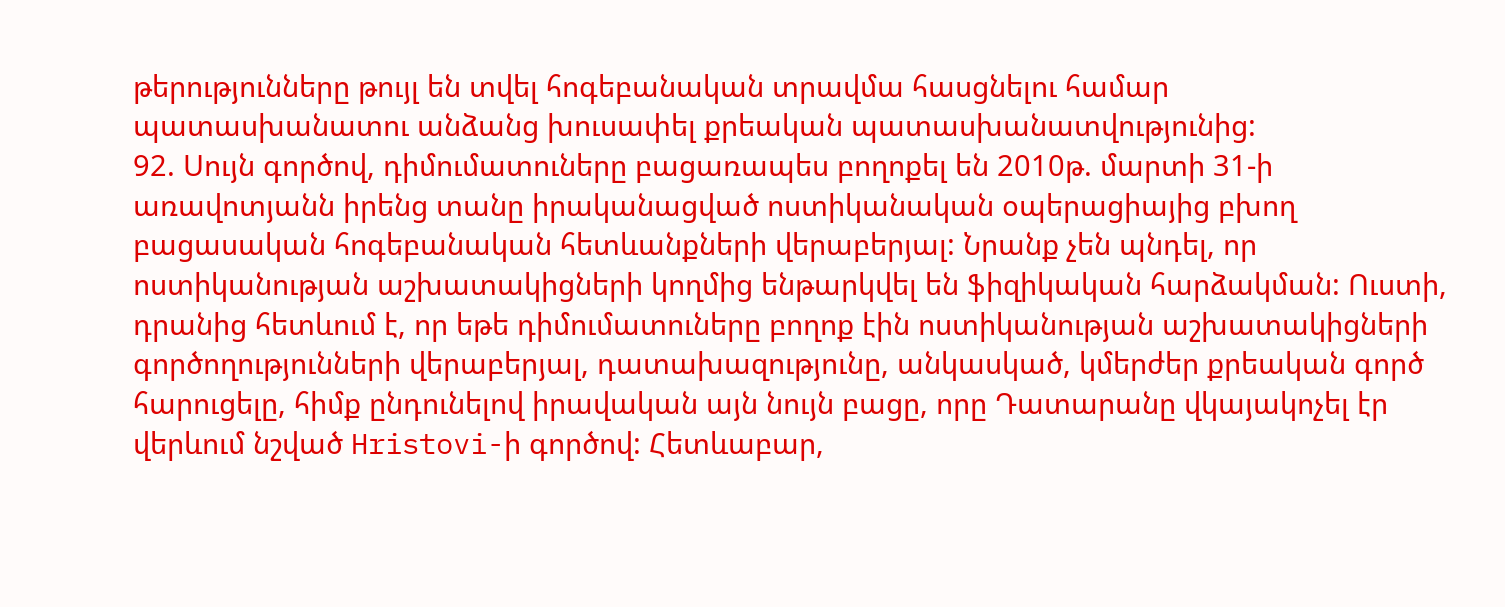թերությունները թույլ են տվել հոգեբանական տրավմա հասցնելու համար պատասխանատու անձանց խուսափել քրեական պատասխանատվությունից:
92. Սույն գործով, դիմումատուները բացառապես բողոքել են 2010թ. մարտի 31-ի առավոտյանն իրենց տանը իրականացված ոստիկանական օպերացիայից բխող բացասական հոգեբանական հետևանքների վերաբերյալ: Նրանք չեն պնդել, որ ոստիկանության աշխատակիցների կողմից ենթարկվել են ֆիզիկական հարձակման: Ուստի, դրանից հետևում է, որ եթե դիմումատուները բողոք էին ոստիկանության աշխատակիցների գործողությունների վերաբերյալ, դատախազությունը, անկասկած, կմերժեր քրեական գործ հարուցելը, հիմք ընդունելով իրավական այն նույն բացը, որը Դատարանը վկայակոչել էր վերևում նշված Hristovi-ի գործով: Հետևաբար,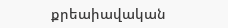քրեաիավական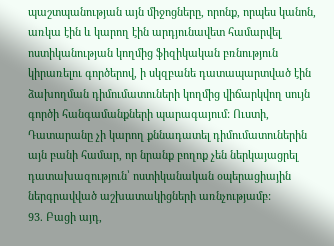պաշտպանության այն միջոցները, որոնք, որպես կանոն, առկա էին և կարող էին արդյունավետ համարվել ոստիկանության կողմից ֆիզիկական բռնություն կիրառելու գործերով, ի սկզբանե դատապարտված էին ձախողման դիմումատուների կողմից վիճարկվող սույն գործի հանգամանքների պարագայում: Ուստի, Դատարանը չի կարող քննադատել դիմումատուներին այն բանի համար, որ նրանք բողոք չեն ներկայացրել դատախազություն՝ ոստիկանական օպերացիային ներգրավված աշխատակիցների առնչությամբ:
93. Բացի այդ,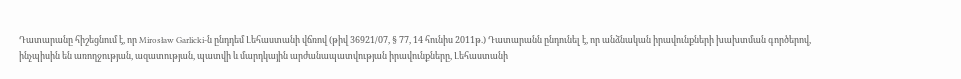Դատարանը հիշեցնում է, որ Mirosław Garlicki-ն ընդդեմ Լեհաստանի վճռով (թիվ 36921/07, § 77, 14 հունիս 2011թ.) Դատարանն ընդունել է, որ անձնական իրավունքների խախտման գործերով, ինչպիսին են առողջության, ազատության, պատվի և մարդկային արժանապատվության իրավունքները, Լեհաստանի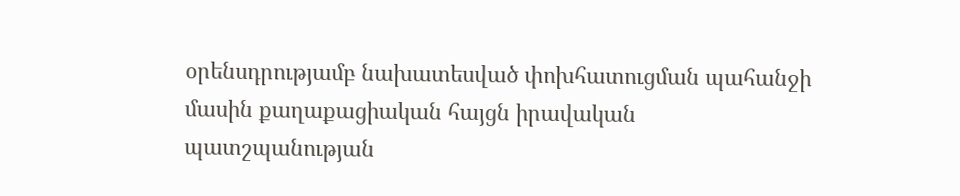օրենսդրությամբ նախատեսված փոխհատուցման պահանջի մասին քաղաքացիական հայցն իրավական պատշպանության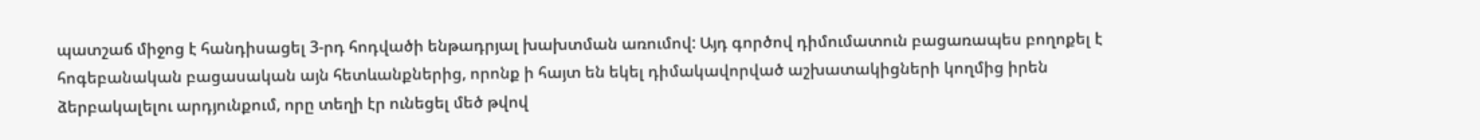պատշաճ միջոց է հանդիսացել 3-րդ հոդվածի ենթադրյալ խախտման առումով: Այդ գործով դիմումատուն բացառապես բողոքել է հոգեբանական բացասական այն հետևանքներից, որոնք ի հայտ են եկել դիմակավորված աշխատակիցների կողմից իրեն ձերբակալելու արդյունքում, որը տեղի էր ունեցել մեծ թվով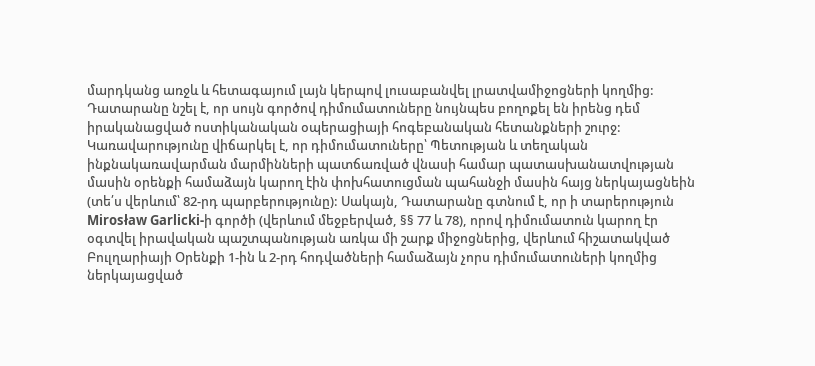մարդկանց առջև և հետագայում լայն կերպով լուսաբանվել լրատվամիջոցների կողմից: Դատարանը նշել է, որ սույն գործով դիմումատուները նույնպես բողոքել են իրենց դեմ իրականացված ոստիկանական օպերացիայի հոգեբանական հետանքների շուրջ: Կառավարությունը վիճարկել է, որ դիմումատուները՝ Պետության և տեղական ինքնակառավարման մարմինների պատճառված վնասի համար պատասխանատվության մասին օրենքի համաձայն կարող էին փոխհատուցման պահանջի մասին հայց ներկայացնեին (տե՛ս վերևում՝ 82-րդ պարբերությունը): Սակայն, Դատարանը գտնում է, որ ի տարերություն Mirosław Garlicki-ի գործի (վերևում մեջբերված, §§ 77 և 78), որով դիմումատուն կարող էր օգտվել իրավական պաշտպանության առկա մի շարք միջոցներից, վերևում հիշատակված Բուլղարիայի Օրենքի 1-ին և 2-րդ հոդվածների համաձայն չորս դիմումատուների կողմից ներկայացված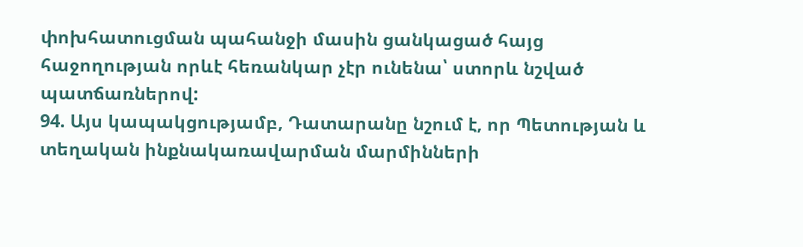փոխհատուցման պահանջի մասին ցանկացած հայց հաջողության որևէ հեռանկար չէր ունենա՝ ստորև նշված պատճառներով:
94. Այս կապակցությամբ, Դատարանը նշում է, որ Պետության և տեղական ինքնակառավարման մարմինների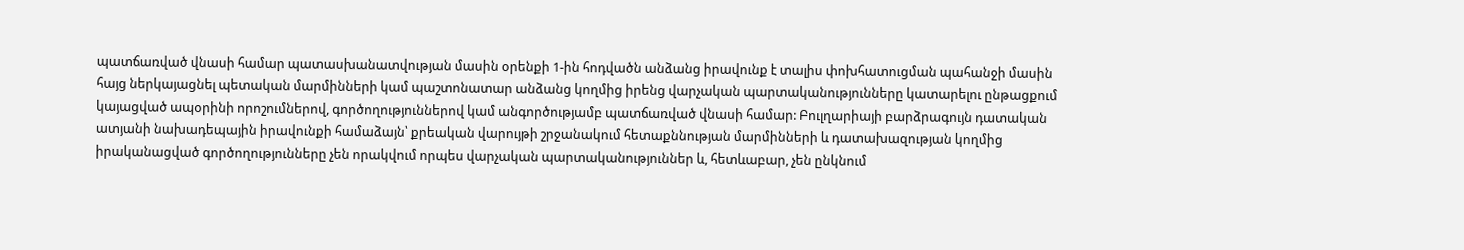պատճառված վնասի համար պատասխանատվության մասին օրենքի 1-ին հոդվածն անձանց իրավունք է տալիս փոխհատուցման պահանջի մասին հայց ներկայացնել պետական մարմինների կամ պաշտոնատար անձանց կողմից իրենց վարչական պարտականությունները կատարելու ընթացքում կայացված ապօրինի որոշումներով, գործողություններով կամ անգործությամբ պատճառված վնասի համար: Բուլղարիայի բարձրագույն դատական ատյանի նախադեպային իրավունքի համաձայն՝ քրեական վարույթի շրջանակում հետաքննության մարմինների և դատախազության կողմից իրականացված գործողությունները չեն որակվում որպես վարչական պարտականություններ և, հետևաբար, չեն ընկնում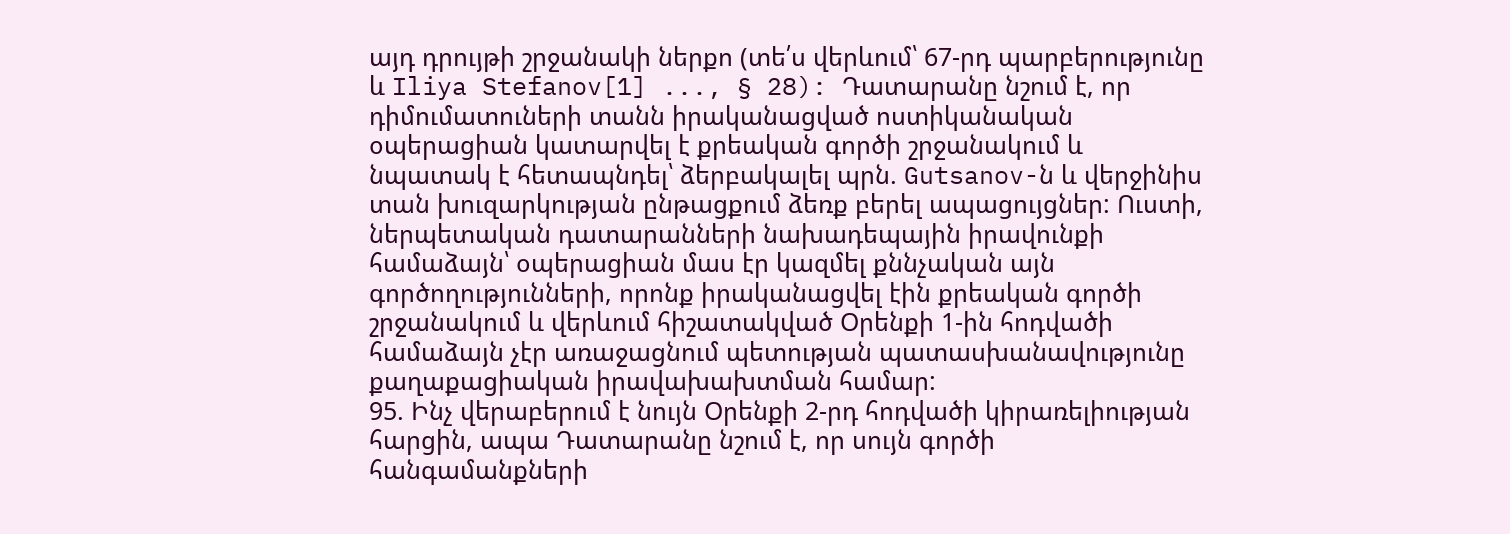այդ դրույթի շրջանակի ներքո (տե՛ս վերևում՝ 67-րդ պարբերությունը և Iliya Stefanov[1] ..., § 28): Դատարանը նշում է, որ դիմումատուների տանն իրականացված ոստիկանական օպերացիան կատարվել է քրեական գործի շրջանակում և նպատակ է հետապնդել՝ ձերբակալել պրն. Gutsanov-ն և վերջինիս տան խուզարկության ընթացքում ձեռք բերել ապացույցներ: Ուստի, ներպետական դատարանների նախադեպային իրավունքի համաձայն՝ օպերացիան մաս էր կազմել քննչական այն գործողությունների, որոնք իրականացվել էին քրեական գործի շրջանակում և վերևում հիշատակված Օրենքի 1-ին հոդվածի համաձայն չէր առաջացնում պետության պատասխանավությունը քաղաքացիական իրավախախտման համար:
95. Ինչ վերաբերում է նույն Օրենքի 2-րդ հոդվածի կիրառելիության հարցին, ապա Դատարանը նշում է, որ սույն գործի հանգամանքների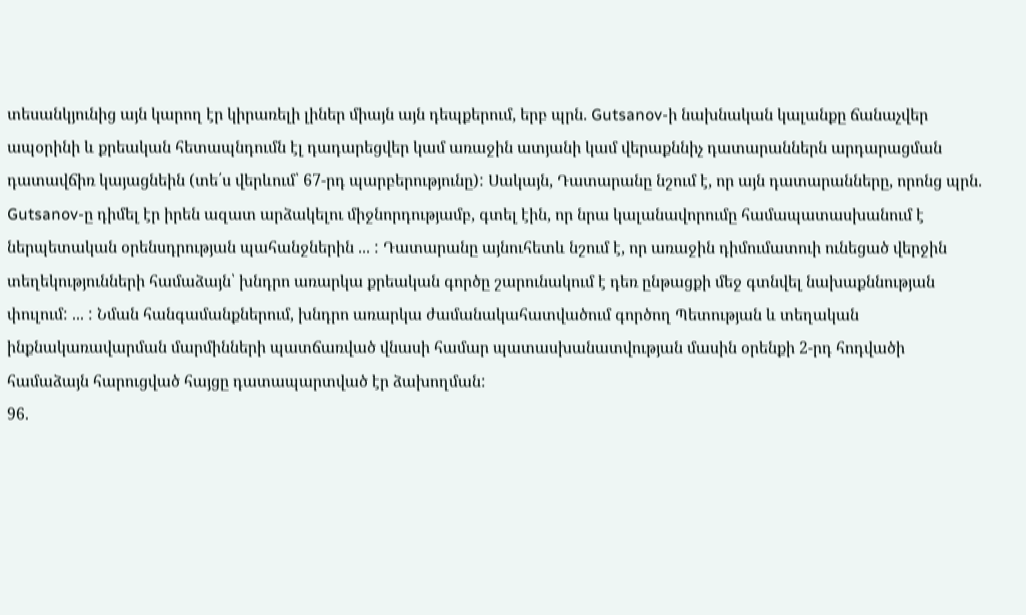տեսանկյունից այն կարող էր կիրառելի լիներ միայն այն դեպքերում, երբ պրն. Gutsanov-ի նախնական կալանքը ճանաչվեր ապօրինի և քրեական հետապնդումն էլ դադարեցվեր կամ առաջին ատյանի կամ վերաքննիչ դատարաններն արդարացման դատավճիռ կայացնեին (տե՛ս վերևում՝ 67-րդ պարբերությունը): Սակայն, Դատարանը նշում է, որ այն դատարանները, որոնց պրն. Gutsanov-ը դիմել էր իրեն ազատ արձակելու միջնորդությամբ, գտել էին, որ նրա կալանավորումը համապատասխանում է ներպետական օրենսդրության պահանջներին ... : Դատարանը այնուհետև նշում է, որ առաջին դիմումատուի ունեցած վերջին տեղեկությունների համաձայն՝ խնդրո առարկա քրեական գործը շարունակում է դեռ ընթացքի մեջ գտնվել նախաքննության փուլում: ... : Նման հանգամանքներում, խնդրո առարկա ժամանակահատվածում գործող Պետության և տեղական ինքնակառավարման մարմինների պատճառված վնասի համար պատասխանատվության մասին օրենքի 2-րդ հոդվածի համաձայն հարուցված հայցը դատապարտված էր ձախողման:
96.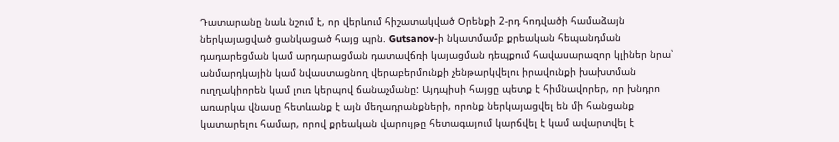Դատարանը նաև նշում է, որ վերևում հիշատակված Օրենքի 2-րդ հոդվածի համաձայն ներկայացված ցանկացած հայց պրն. Gutsanov-ի նկատմամբ քրեական հեպանդման դադարեցման կամ արդարացման դատավճռի կայացման դեպքում հավասարազոր կլիներ նրա՝ անմարդկային կամ նվաստացնող վերաբերմունքի չենթարկվելու իրավունքի խախտման ուղղակիորեն կամ լուռ կերպով ճանաչմանը: Այդպիսի հայցը պետք է հիմնավորեր, որ խնդրո առարկա վնասը հետևանք է այն մեղադրանքների, որոնք ներկայացվել են մի հանցանք կատարելու համար, որով քրեական վարույթը հետագայում կարճվել է կամ ավարտվել է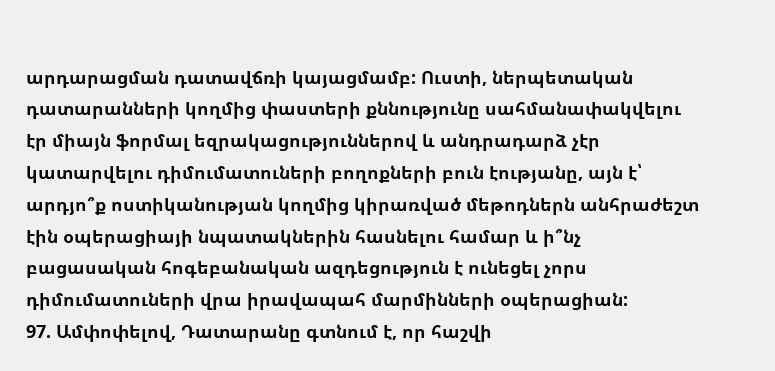արդարացման դատավճռի կայացմամբ: Ուստի, ներպետական դատարանների կողմից փաստերի քննությունը սահմանափակվելու էր միայն ֆորմալ եզրակացություններով և անդրադարձ չէր կատարվելու դիմումատուների բողոքների բուն էությանը, այն է՝ արդյո՞ք ոստիկանության կողմից կիրառված մեթոդներն անհրաժեշտ էին օպերացիայի նպատակներին հասնելու համար և ի՞նչ բացասական հոգեբանական ազդեցություն է ունեցել չորս դիմումատուների վրա իրավապահ մարմինների օպերացիան:
97. Ամփոփելով, Դատարանը գտնում է, որ հաշվի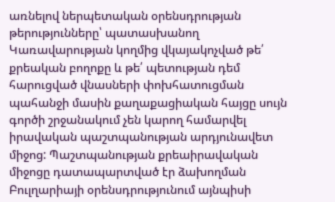առնելով ներպետական օրենսդրության թերությունները՝ պատասխանող Կառավարության կողմից վկայակոչված թե՛ քրեական բողոքը և թե՛ պետության դեմ հարուցված վնասների փոխհատուցման պահանջի մասին քաղաքացիական հայցը սույն գործի շրջանակում չեն կարող համարվել իրավական պաշտպանության արդյունավետ միջոց: Պաշտպանության քրեաիրավական միջոցը դատապարտված էր ձախողման Բուլղարիայի օրենսդրությունում այնպիսի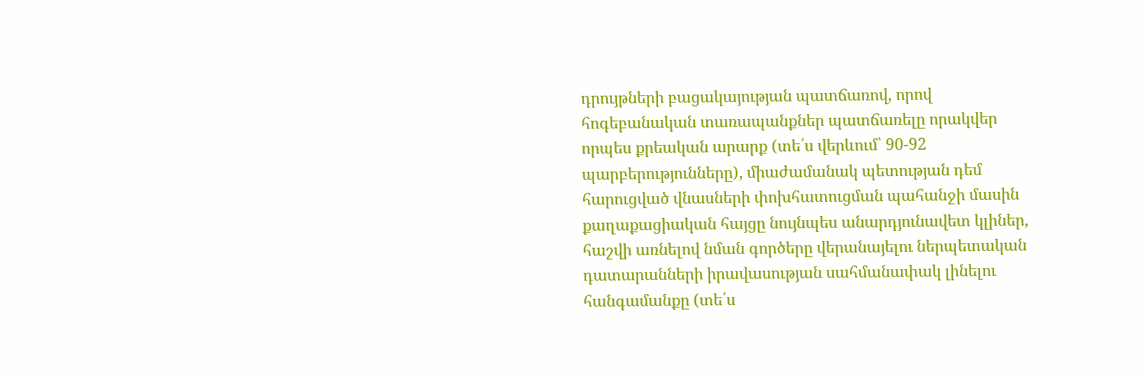դրույթների բացակայության պատճառով, որով հոգեբանական տառապանքներ պատճառելը որակվեր որպես քրեական արարք (տե՛ս վերևում՝ 90-92 պարբերությունները), միաժամանակ պետության դեմ հարուցված վնասների փոխհատուցման պահանջի մասին քաղաքացիական հայցը նույնպես անարդյունավետ կլիներ, հաշվի առնելով նման գործերը վերանայելու ներպետական դատարանների իրավասության սահմանափակ լինելու հանգամանքը (տե՛ս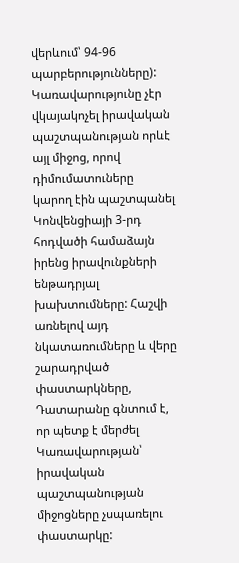վերևում՝ 94-96 պարբերությունները): Կառավարությունը չէր վկայակոչել իրավական պաշտպանության որևէ այլ միջոց, որով դիմումատուները կարող էին պաշտպանել Կոնվենցիայի 3-րդ հոդվածի համաձայն իրենց իրավունքների ենթադրյալ խախտումները: Հաշվի առնելով այդ նկատառումները և վերը շարադրված փաստարկները, Դատարանը գնտում է, որ պետք է մերժել Կառավարության՝ իրավական պաշտպանության միջոցները չսպառելու փաստարկը: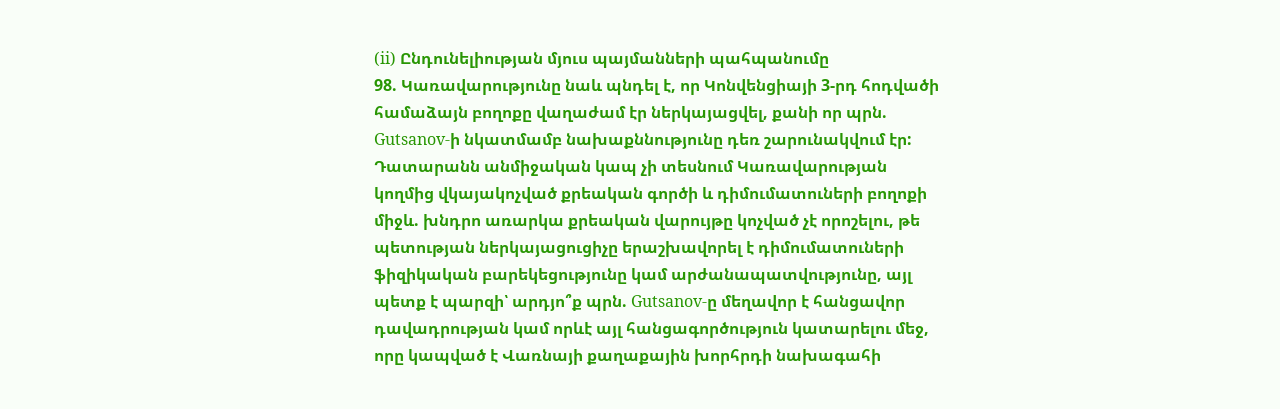(ii) Ընդունելիության մյուս պայմանների պահպանումը
98. Կառավարությունը նաև պնդել է, որ Կոնվենցիայի 3-րդ հոդվածի համաձայն բողոքը վաղաժամ էր ներկայացվել, քանի որ պրն. Gutsanov-ի նկատմամբ նախաքննությունը դեռ շարունակվում էր: Դատարանն անմիջական կապ չի տեսնում Կառավարության կողմից վկայակոչված քրեական գործի և դիմումատուների բողոքի միջև. խնդրո առարկա քրեական վարույթը կոչված չէ որոշելու, թե պետության ներկայացուցիչը երաշխավորել է դիմումատուների ֆիզիկական բարեկեցությունը կամ արժանապատվությունը, այլ պետք է պարզի՝ արդյո՞ք պրն. Gutsanov-ը մեղավոր է հանցավոր դավադրության կամ որևէ այլ հանցագործություն կատարելու մեջ, որը կապված է Վառնայի քաղաքային խորհրդի նախագահի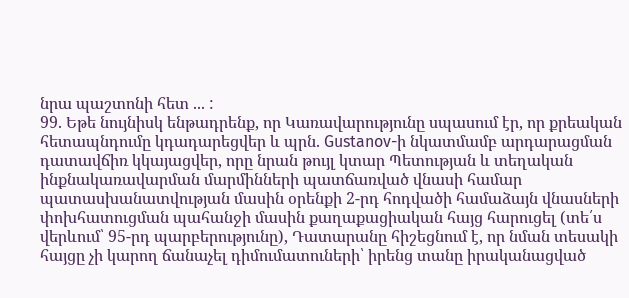նրա պաշտոնի հետ ... :
99. Եթե նույնիսկ ենթադրենք, որ Կառավարությունը սպասում էր, որ քրեական հետապնդումը կդադարեցվեր և պրն. Gustanov-ի նկատմամբ արդարացման դատավճիռ կկայացվեր, որը նրան թույլ կտար Պետության և տեղական ինքնակառավարման մարմինների պատճառված վնասի համար պատասխանատվության մասին օրենքի 2-րդ հոդվածի համաձայն վնասների փոխհատուցման պահանջի մասին քաղաքացիական հայց հարուցել (տե՛ս վերևում՝ 95-րդ պարբերությունը), Դատարանը հիշեցնում է, որ նման տեսակի հայցը չի կարող ճանաչել դիմումատուների՝ իրենց տանը իրականացված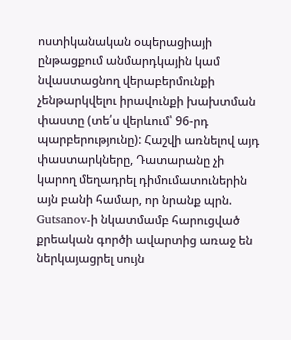ոստիկանական օպերացիայի ընթացքում անմարդկային կամ նվաստացնող վերաբերմունքի չենթարկվելու իրավունքի խախտման փաստը (տե՛ս վերևում՝ 96-րդ պարբերությունը): Հաշվի առնելով այդ փաստարկները, Դատարանը չի կարող մեղադրել դիմումատուներին այն բանի համար, որ նրանք պրն. Gutsanov-ի նկատմամբ հարուցված քրեական գործի ավարտից առաջ են ներկայացրել սույն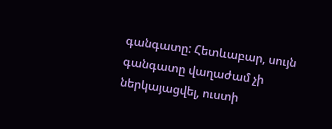գանգատը: Հետևաբար, սույն գանգատը վաղաժամ չի ներկայացվել, ուստի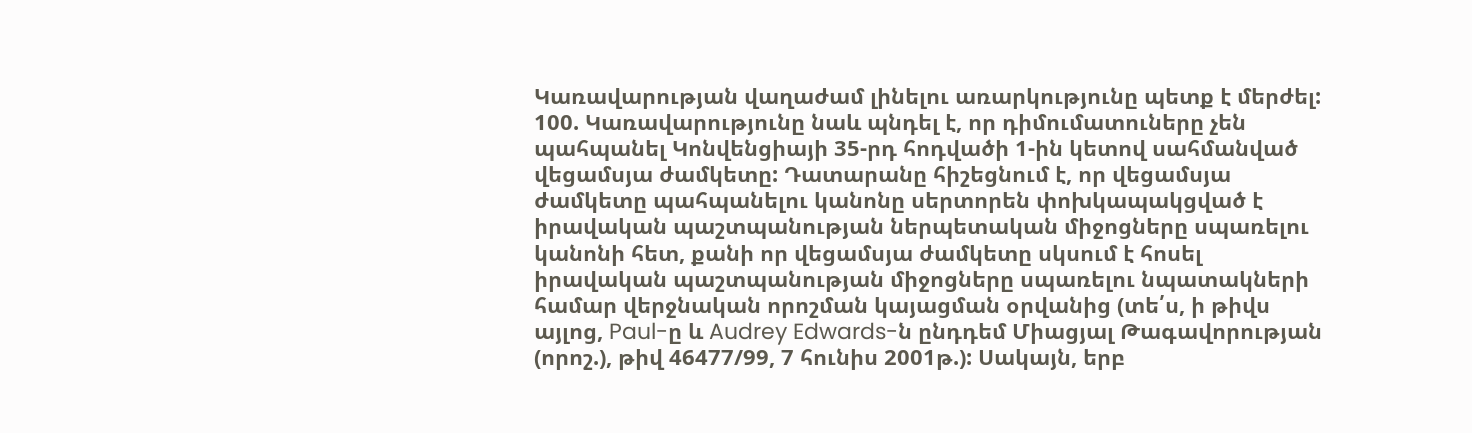Կառավարության վաղաժամ լինելու առարկությունը պետք է մերժել:
100. Կառավարությունը նաև պնդել է, որ դիմումատուները չեն պահպանել Կոնվենցիայի 35-րդ հոդվածի 1-ին կետով սահմանված վեցամսյա ժամկետը: Դատարանը հիշեցնում է, որ վեցամսյա ժամկետը պահպանելու կանոնը սերտորեն փոխկապակցված է իրավական պաշտպանության ներպետական միջոցները սպառելու կանոնի հետ, քանի որ վեցամսյա ժամկետը սկսում է հոսել իրավական պաշտպանության միջոցները սպառելու նպատակների համար վերջնական որոշման կայացման օրվանից (տե՛ս, ի թիվս այլոց, Paul-ը և Audrey Edwards-ն ընդդեմ Միացյալ Թագավորության (որոշ.), թիվ 46477/99, 7 հունիս 2001թ.): Սակայն, երբ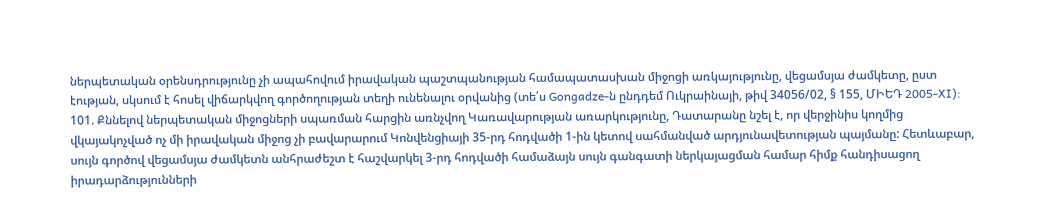ներպետական օրենսդրությունը չի ապահովում իրավական պաշտպանության համապատասխան միջոցի առկայությունը, վեցամսյա ժամկետը, ըստ էության, սկսում է հոսել վիճարկվող գործողության տեղի ունենալու օրվանից (տե՛ս Gongadze-ն ընդդեմ Ուկրաինայի, թիվ 34056/02, § 155, ՄԻԵԴ 2005‑XI):
101. Քննելով ներպետական միջոցների սպառման հարցին առնչվող Կառավարության առարկությունը, Դատարանը նշել է, որ վերջինիս կողմից վկայակոչված ոչ մի իրավական միջոց չի բավարարում Կոնվենցիայի 35-րդ հոդվածի 1-ին կետով սահմանված արդյունավետության պայմանը: Հետևաբար, սույն գործով վեցամսյա ժամկետն անհրաժեշտ է հաշվարկել 3-րդ հոդվածի համաձայն սույն գանգատի ներկայացման համար հիմք հանդիսացող իրադարձությունների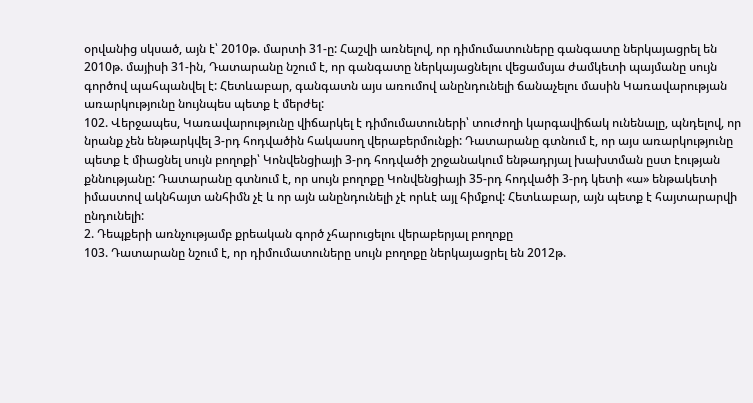օրվանից սկսած, այն է՝ 2010թ. մարտի 31-ը: Հաշվի առնելով, որ դիմումատուները գանգատը ներկայացրել են 2010թ. մայիսի 31-ին, Դատարանը նշում է, որ գանգատը ներկայացնելու վեցամսյա ժամկետի պայմանը սույն գործով պահպանվել է: Հետևաբար, գանգատն այս առումով անընդունելի ճանաչելու մասին Կառավարության առարկությունը նույնպես պետք է մերժել:
102. Վերջապես, Կառավարությունը վիճարկել է դիմումատուների՝ տուժողի կարգավիճակ ունենալը, պնդելով, որ նրանք չեն ենթարկվել 3-րդ հոդվածին հակասող վերաբերմունքի: Դատարանը գտնում է, որ այս առարկությունը պետք է միացնել սույն բողոքի՝ Կոնվենցիայի 3-րդ հոդվածի շրջանակում ենթադրյալ խախտման ըստ էության քննությանը: Դատարանը գտնում է, որ սույն բողոքը Կոնվենցիայի 35-րդ հոդվածի 3-րդ կետի «ա» ենթակետի իմաստով ակնհայտ անհիմն չէ և որ այն անընդունելի չէ որևէ այլ հիմքով: Հետևաբար, այն պետք է հայտարարվի ընդունելի:
2. Դեպքերի առնչությամբ քրեական գործ չհարուցելու վերաբերյալ բողոքը
103. Դատարանը նշում է, որ դիմումատուները սույն բողոքը ներկայացրել են 2012թ.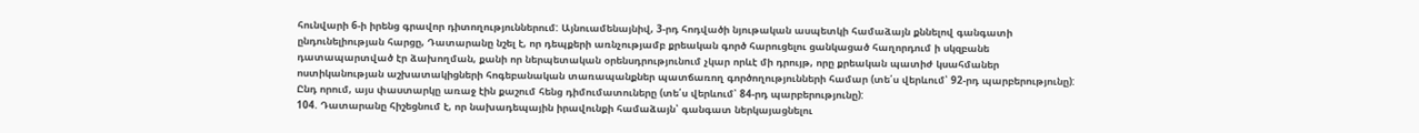հունվարի 6-ի իրենց գրավոր դիտողություններում: Այնուամենայնիվ, 3-րդ հոդվածի նյութական ասպետկի համաձայն քննելով գանգատի ընդունելիության հարցը, Դատարանը նշել է, որ դեպքերի առնչությամբ քրեական գործ հարուցելու ցանկացած հաղորդում ի սկզբանե դատապարտված էր ձախողման, քանի որ ներպետական օրենսդրությունում չկար որևէ մի դրույթ, որը քրեական պատիժ կսահմաներ ոստիկանության աշխատակիցների հոգեբանական տառապանքներ պատճառող գործողությունների համար (տե՛ս վերևում՝ 92-րդ պարբերությունը): Ընդ որում, այս փաստարկը առաջ էին քաշում հենց դիմումատուները (տե՛ս վերևում՝ 84-րդ պարբերությունը):
104. Դատարանը հիշեցնում է, որ նախադեպային իրավունքի համաձայն՝ գանգատ ներկայացնելու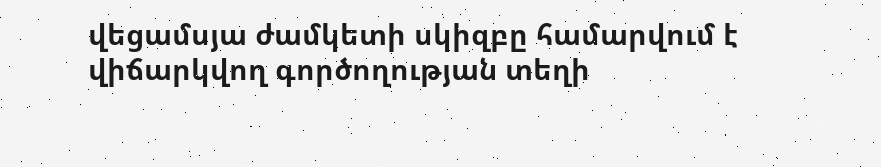վեցամսյա ժամկետի սկիզբը համարվում է վիճարկվող գործողության տեղի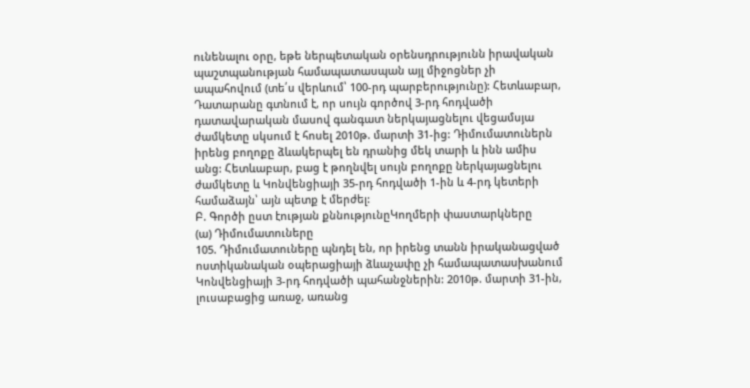ունենալու օրը, եթե ներպետական օրենսդրությունն իրավական պաշտպանության համապատասպան այլ միջոցներ չի ապահովում (տե՛ս վերևում՝ 100-րդ պարբերությունը): Հետևաբար, Դատարանը գտնում է, որ սույն գործով 3-րդ հոդվածի դատավարական մասով գանգատ ներկայացնելու վեցամսյա ժամկետը սկսում է հոսել 2010թ. մարտի 31-ից: Դիմումատուներն իրենց բողոքը ձևակերպել են դրանից մեկ տարի և ինն ամիս անց: Հետևաբար, բաց է թողնվել սույն բողոքը ներկայացնելու ժամկետը և Կոնվենցիայի 35-րդ հոդվածի 1-ին և 4-րդ կետերի համաձայն՝ այն պետք է մերժել:
Բ. Գործի ըստ էության քննությունըԿողմերի փաստարկները
(ա) Դիմումատուները
105. Դիմումատուները պնդել են, որ իրենց տանն իրականացված ոստիկանական օպերացիայի ձևաչափը չի համապատասխանում Կոնվենցիայի 3-րդ հոդվածի պահանջներին: 2010թ. մարտի 31-ին, լուսաբացից առաջ, առանց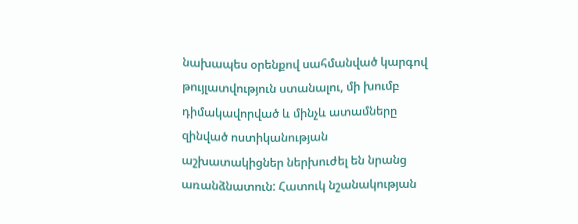նախապես օրենքով սահմանված կարգով թույլատվություն ստանալու, մի խումբ դիմակավորված և մինչև ատամները զինված ոստիկանության աշխատակիցներ ներխուժել են նրանց առանձնատուն: Հատուկ նշանակության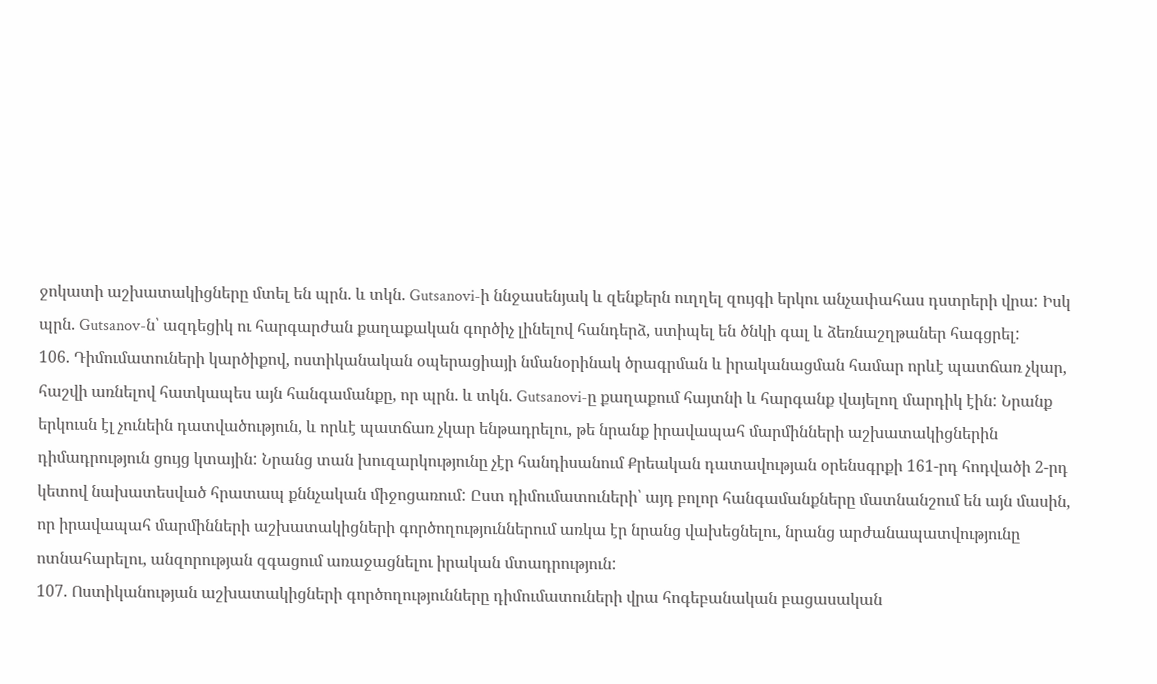ջոկատի աշխատակիցները մտել են պրն. և տկն. Gutsanovi-ի ննջասենյակ և զենքերն ուղղել զույգի երկու անչափահաս դստրերի վրա: Իսկ պրն. Gutsanov-ն՝ ազդեցիկ ու հարգարժան քաղաքական գործիչ լինելով հանդերձ, ստիպել են ծնկի գալ և ձեռնաշղթաներ հագցրել:
106. Դիմումատուների կարծիքով, ոստիկանական օպերացիայի նմանօրինակ ծրագրման և իրականացման համար որևէ պատճառ չկար, հաշվի առնելով հատկապես այն հանգամանքը, որ պրն. և տկն. Gutsanovi-ը քաղաքում հայտնի և հարգանք վայելող մարդիկ էին: Նրանք երկուսն էլ չունեին դատվածություն, և որևէ պատճառ չկար ենթադրելու, թե նրանք իրավապահ մարմինների աշխատակիցներին դիմադրություն ցույց կտային: Նրանց տան խուզարկությունը չէր հանդիսանում Քրեական դատավության օրենսգրքի 161-րդ հոդվածի 2-րդ կետով նախատեսված հրատապ քննչական միջոցառում: Ըստ դիմումատուների՝ այդ բոլոր հանգամանքները մատնանշում են այն մասին, որ իրավապահ մարմինների աշխատակիցների գործողություններում առկա էր նրանց վախեցնելու, նրանց արժանապատվությունը ոտնահարելու, անզորության զգացում առաջացնելու իրական մտադրություն:
107. Ոստիկանության աշխատակիցների գործողությունները դիմումատուների վրա հոգեբանական բացասական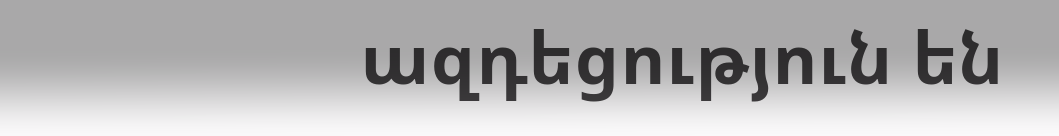ազդեցություն են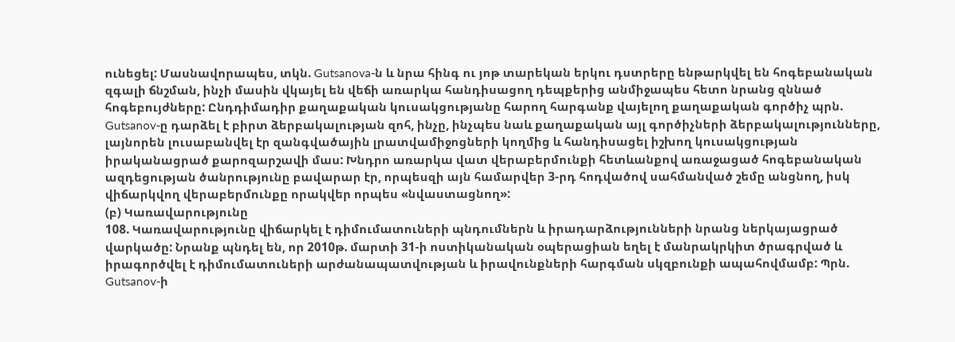ունեցել: Մասնավորապես, տկն. Gutsanova-ն և նրա հինգ ու յոթ տարեկան երկու դստրերը ենթարկվել են հոգեբանական զգալի ճնշման, ինչի մասին վկայել են վեճի առարկա հանդիսացող դեպքերից անմիջապես հետո նրանց զննած հոգեբույժները: Ընդդիմադիր քաղաքական կուսակցությանը հարող հարգանք վայելող քաղաքական գործիչ պրն. Gutsanov-ը դարձել է բիրտ ձերբակալության զոհ, ինչը, ինչպես նաև քաղաքական այլ գործիչների ձերբակալությունները, լայնորեն լուսաբանվել էր զանգվածային լրատվամիջոցների կողմից և հանդիսացել իշխող կուսակցության իրականացրած քարոզարշավի մաս: Խնդրո առարկա վատ վերաբերմունքի հետևանքով առաջացած հոգեբանական ազդեցության ծանրությունը բավարար էր, որպեսզի այն համարվեր 3-րդ հոդվածով սահմանված շեմը անցնող, իսկ վիճարկվող վերաբերմունքը որակվեր որպես «նվաստացնող»:
(բ) Կառավարությունը
108. Կառավարությունը վիճարկել է դիմումատուների պնդումներն և իրադարձությունների նրանց ներկայացրած վարկածը: Նրանք պնդել են, որ 2010թ. մարտի 31-ի ոստիկանական օպերացիան եղել է մանրակրկիտ ծրագրված և իրագործվել է դիմումատուների արժանապատվության և իրավունքների հարգման սկզբունքի ապահովմամբ: Պրն. Gutsanov-ի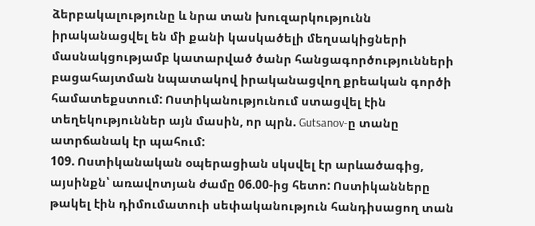ձերբակալությունը և նրա տան խուզարկությունն իրականացվել են մի քանի կասկածելի մեղսակիցների մասնակցությամբ կատարված ծանր հանցագործությունների բացահայտման նպատակով իրականացվող քրեական գործի համատեքստում: Ոստիկանությունում ստացվել էին տեղեկություններ այն մասին, որ պրն. Gutsanov-ը տանը ատրճանակ էր պահում:
109. Ոստիկանական օպերացիան սկսվել էր արևածագից, այսինքն՝ առավոտյան ժամը 06.00-ից հետո: Ոստիկանները թակել էին դիմումատուի սեփականություն հանդիսացող տան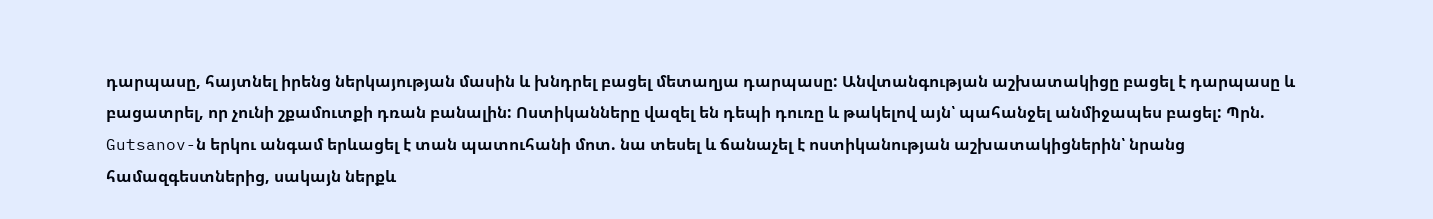դարպասը, հայտնել իրենց ներկայության մասին և խնդրել բացել մետաղյա դարպասը: Անվտանգության աշխատակիցը բացել է դարպասը և բացատրել, որ չունի շքամուտքի դռան բանալին: Ոստիկանները վազել են դեպի դուռը և թակելով այն՝ պահանջել անմիջապես բացել: Պրն. Gutsanov-ն երկու անգամ երևացել է տան պատուհանի մոտ. նա տեսել և ճանաչել է ոստիկանության աշխատակիցներին՝ նրանց համազգեստներից, սակայն ներքև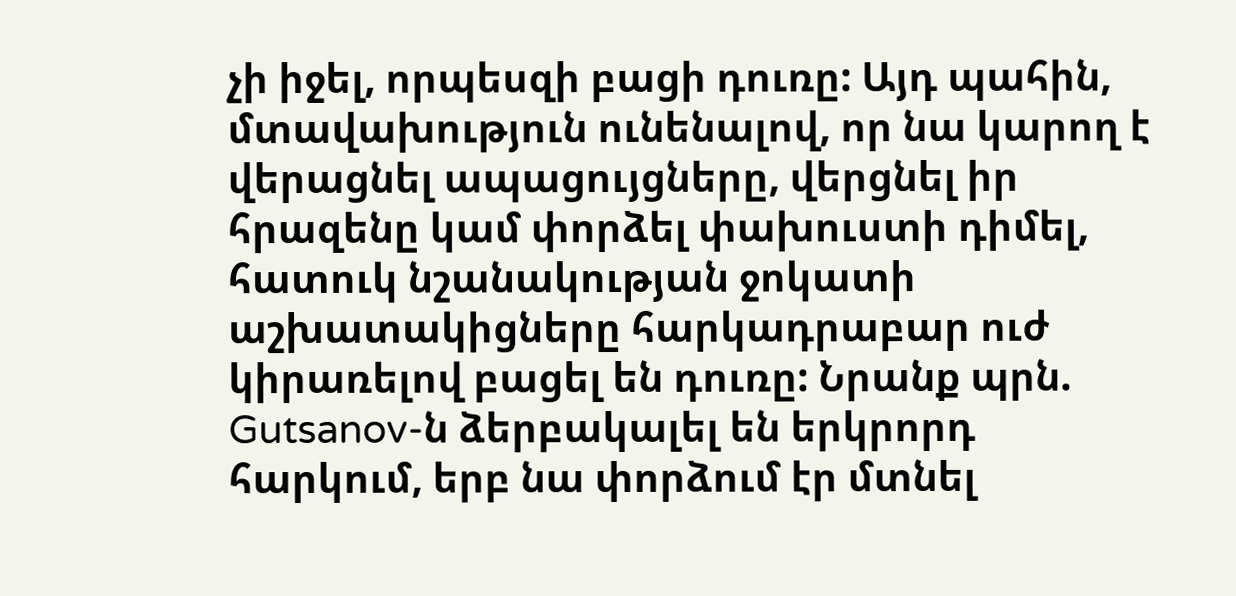չի իջել, որպեսզի բացի դուռը: Այդ պահին, մտավախություն ունենալով, որ նա կարող է վերացնել ապացույցները, վերցնել իր հրազենը կամ փորձել փախուստի դիմել, հատուկ նշանակության ջոկատի աշխատակիցները հարկադրաբար ուժ կիրառելով բացել են դուռը: Նրանք պրն. Gutsanov-ն ձերբակալել են երկրորդ հարկում, երբ նա փորձում էր մտնել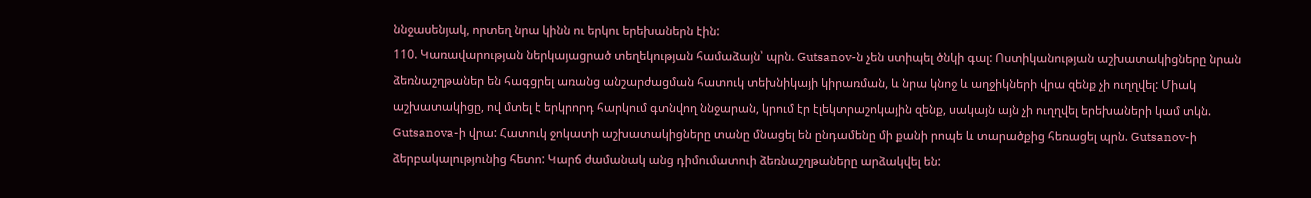ննջասենյակ, որտեղ նրա կինն ու երկու երեխաներն էին:
110. Կառավարության ներկայացրած տեղեկության համաձայն՝ պրն. Gutsanov-ն չեն ստիպել ծնկի գալ: Ոստիկանության աշխատակիցները նրան ձեռնաշղթաներ են հագցրել առանց անշարժացման հատուկ տեխնիկայի կիրառման, և նրա կնոջ և աղջիկների վրա զենք չի ուղղվել: Միակ աշխատակիցը, ով մտել է երկրորդ հարկում գտնվող ննջարան, կրում էր էլեկտրաշոկային զենք, սակայն այն չի ուղղվել երեխաների կամ տկն. Gutsanova-ի վրա: Հատուկ ջոկատի աշխատակիցները տանը մնացել են ընդամենը մի քանի րոպե և տարածքից հեռացել պրն. Gutsanov-ի ձերբակալությունից հետո: Կարճ ժամանակ անց դիմումատուի ձեռնաշղթաները արձակվել են: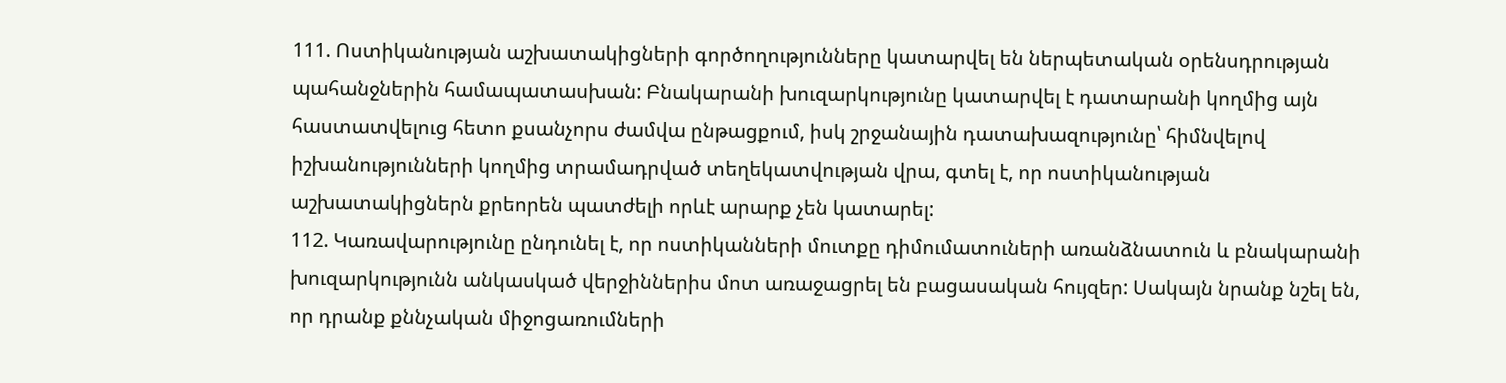111. Ոստիկանության աշխատակիցների գործողությունները կատարվել են ներպետական օրենսդրության պահանջներին համապատասխան: Բնակարանի խուզարկությունը կատարվել է դատարանի կողմից այն հաստատվելուց հետո քսանչորս ժամվա ընթացքում, իսկ շրջանային դատախազությունը՝ հիմնվելով իշխանությունների կողմից տրամադրված տեղեկատվության վրա, գտել է, որ ոստիկանության աշխատակիցներն քրեորեն պատժելի որևէ արարք չեն կատարել:
112. Կառավարությունը ընդունել է, որ ոստիկանների մուտքը դիմումատուների առանձնատուն և բնակարանի խուզարկությունն անկասկած վերջիններիս մոտ առաջացրել են բացասական հույզեր: Սակայն նրանք նշել են, որ դրանք քննչական միջոցառումների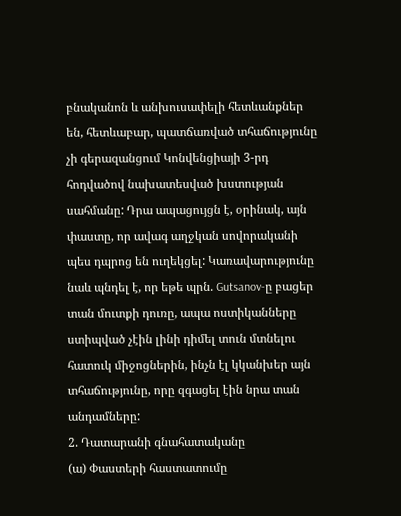բնականոն և անխուսափելի հետևանքներ են, հետևաբար, պատճառված տհաճությունը չի գերազանցում Կոնվենցիայի 3-րդ հոդվածով նախատեսված խստության սահմանը: Դրա ապացույցն է, օրինակ, այն փաստը, որ ավագ աղջկան սովորականի պես դպրոց են ուղեկցել: Կառավարությունը նաև պնդել է, որ եթե պրն. Gutsanov-ը բացեր տան մուտքի դուռը, ապա ոստիկանները ստիպված չէին լինի դիմել տուն մտնելու հատուկ միջոցներին, ինչն էլ կկանխեր այն տհաճությունը, որը զգացել էին նրա տան անդամները:
2. Դատարանի գնահատականը
(ա) Փաստերի հաստատումը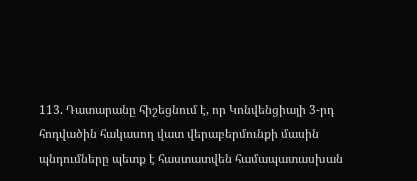113. Դատարանը հիշեցնում է, որ Կոնվենցիայի 3-րդ հոդվածին հակասող վատ վերաբերմունքի մասին պնդումները պետք է հաստատվեն համապատասխան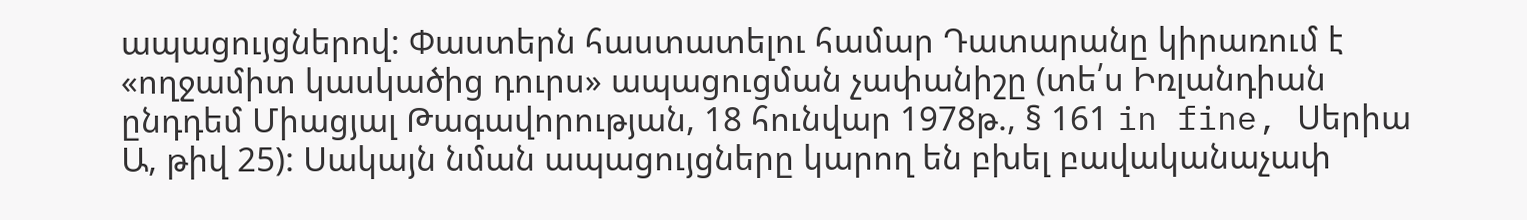ապացույցներով: Փաստերն հաստատելու համար Դատարանը կիրառում է «ողջամիտ կասկածից դուրս» ապացուցման չափանիշը (տե՛ս Իռլանդիան ընդդեմ Միացյալ Թագավորության, 18 հունվար 1978թ., § 161 in fine, Սերիա Ա, թիվ 25): Սակայն նման ապացույցները կարող են բխել բավականաչափ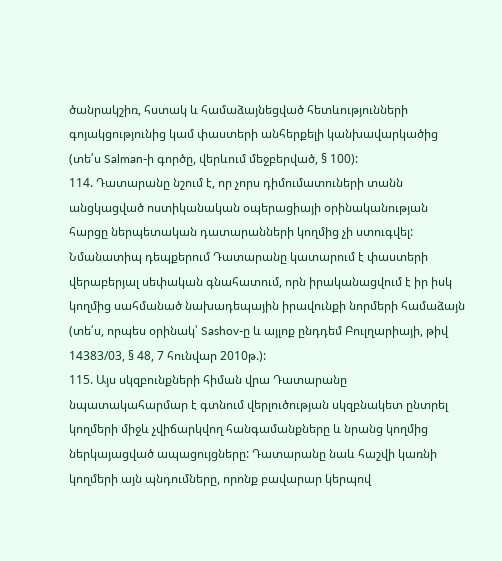ծանրակշիռ, հստակ և համաձայնեցված հետևությունների գոյակցությունից կամ փաստերի անհերքելի կանխավարկածից (տե՛ս Salman-ի գործը, վերևում մեջբերված, § 100):
114. Դատարանը նշում է, որ չորս դիմումատուների տանն անցկացված ոստիկանական օպերացիայի օրինականության հարցը ներպետական դատարանների կողմից չի ստուգվել: Նմանատիպ դեպքերում Դատարանը կատարում է փաստերի վերաբերյալ սեփական գնահատում, որն իրականացվում է իր իսկ կողմից սահմանած նախադեպային իրավունքի նորմերի համաձայն (տե՛ս, որպես օրինակ՝ Sashov-ը և այլոք ընդդեմ Բուլղարիայի, թիվ 14383/03, § 48, 7 հունվար 2010թ.):
115. Այս սկզբունքների հիման վրա Դատարանը նպատակահարմար է գտնում վերլուծության սկզբնակետ ընտրել կողմերի միջև չվիճարկվող հանգամանքները և նրանց կողմից ներկայացված ապացույցները: Դատարանը նաև հաշվի կառնի կողմերի այն պնդումները, որոնք բավարար կերպով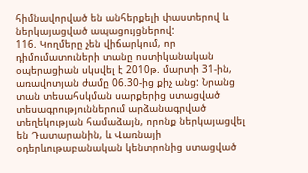հիմնավորված են անհերքելի փաստերով և ներկայացված ապացույցներով:
116. Կողմերը չեն վիճարկում, որ դիմումատուների տանը ոստիկանական օպերացիան սկսվել է 2010թ. մարտի 31-ին, առավոտյան ժամը 06.30-ից քիչ անց: Նրանց տան տեսահսկման սարքերից ստացված տեսագրություններում արձանագրված տեղեկության համաձայն, որոնք ներկայացվել են Դատարանին, և Վառնայի օդերևութաբանական կենտրոնից ստացված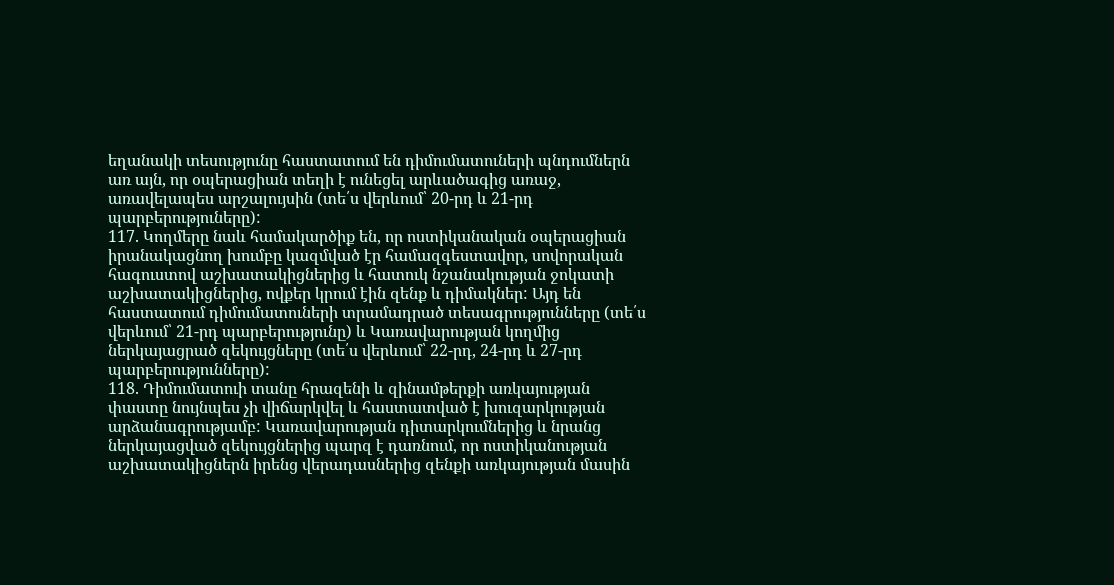եղանակի տեսությունը հաստատում են դիմումատուների պնդումներն առ այն, որ օպերացիան տեղի է ունեցել արևածագից առաջ, առավելապես արշալույսին (տե՛ս վերևում՝ 20-րդ և 21-րդ պարբերություները):
117. Կողմերը նաև համակարծիք են, որ ոստիկանական օպերացիան իրանակացնող խումբը կազմված էր համազգեստավոր, սովորական հագուստով աշխատակիցներից և հատուկ նշանակության ջոկատի աշխատակիցներից, ովքեր կրում էին զենք և դիմակներ: Այդ են հաստատում դիմումատուների տրամադրած տեսագրությունները (տե՛ս վերևում՝ 21-րդ պարբերությունը) և Կառավարության կողմից ներկայացրած զեկույցները (տե՛ս վերևում՝ 22-րդ, 24-րդ և 27-րդ պարբերությունները):
118. Դիմումատուի տանը հրազենի և զինամթերքի առկայության փաստը նույնպես չի վիճարկվել և հաստատված է խուզարկության արձանագրությամբ: Կառավարության դիտարկումներից և նրանց ներկայացված զեկույցներից պարզ է դառնում, որ ոստիկանության աշխատակիցներն իրենց վերադասներից զենքի առկայության մասին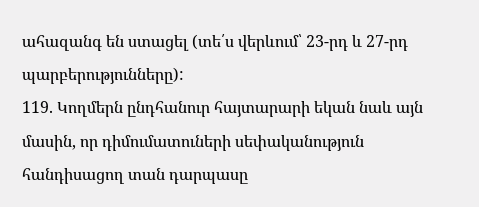ահազանգ են ստացել (տե՛ս վերևում՝ 23-րդ և 27-րդ պարբերությունները):
119. Կողմերն ընդհանուր հայտարարի եկան նաև այն մասին, որ դիմումատուների սեփականություն հանդիսացող տան դարպասը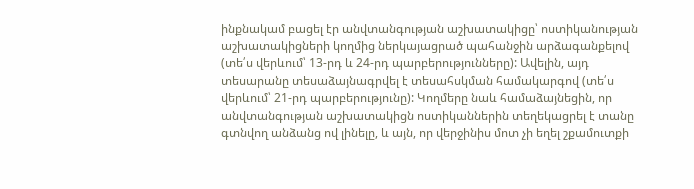ինքնակամ բացել էր անվտանգության աշխատակիցը՝ ոստիկանության աշխատակիցների կողմից ներկայացրած պահանջին արձագանքելով (տե՛ս վերևում՝ 13-րդ և 24-րդ պարբերությունները): Ավելին, այդ տեսարանը տեսաձայնագրվել է տեսահսկման համակարգով (տե՛ս վերևում՝ 21-րդ պարբերությունը): Կողմերը նաև համաձայնեցին, որ անվտանգության աշխատակիցն ոստիկաններին տեղեկացրել է տանը գտնվող անձանց ով լինելը, և այն, որ վերջինիս մոտ չի եղել շքամուտքի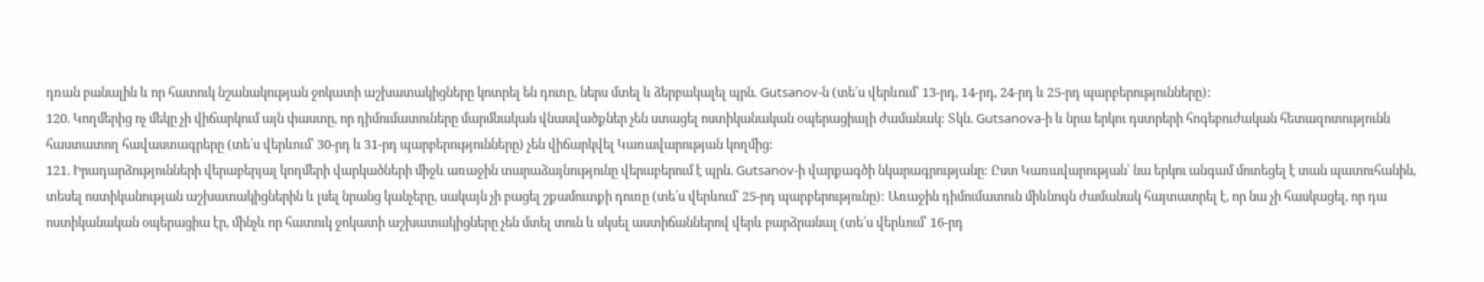դռան բանալին և որ հատուկ նշանակության ջոկատի աշխատակիցները կոտրել են դուռը, ներս մտել և ձերբակալել պրն. Gutsanov-ն (տե՛ս վերևում՝ 13-րդ, 14-րդ, 24-րդ և 25-րդ պարբերությունները):
120. Կողմերից ոչ մեկը չի վիճարկում այն փաստը, որ դիմումատուները մարմնական վնասվածքներ չեն ստացել ոստիկանական օպերացիայի ժամանակ: Տկն. Gutsanova-ի և նրա երկու դստրերի հոգեբուժական հետազոտությունն հաստատող հավաստագրերը (տե՛ս վերևում՝ 30-րդ և 31-րդ պարբերությունները) չեն վիճարկվել Կառավարության կողմից:
121. Իրադարձությունների վերաբերյալ կողմերի վարկածների միջև առաջին տարաձայնությունը վերաբերում է պրն. Gutsanov-ի վարքագծի նկարագրությանը: Ըստ Կառավարության՝ նա երկու անգամ մոտեցել է տան պատուհանին, տեսել ոստիկանության աշխատակիցներին և լսել նրանց կանչերը, սակայն չի բացել շքամուտքի դուռը (տե՛ս վերևում՝ 25-րդ պարբերությունը): Առաջին դիմումատուն միևնույն ժամանակ հայտատրել է, որ նա չի հասկացել, որ դա ոստիկանական օպերացիա էր, մինչև որ հատուկ ջոկատի աշխատակիցները չեն մտել տուն և սկսել աստիճաններով վերև բարձրանալ (տե՛ս վերևում՝ 16-րդ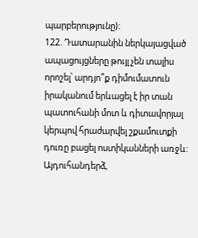պարբերությունը):
122. Դատարանին ներկայացված ապացույցները թույլ չեն տալիս որոշել՝ արդյո՞ք դիմումատուն իրականում երևացել է իր տան պատուհանի մոտ և դիտավորյալ կերպով հրաժարվել շքամուտքի դուռը բացել ոստիկանների առջև: Այդուհանդերձ,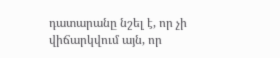դատարանը նշել է, որ չի վիճարկվում այն, որ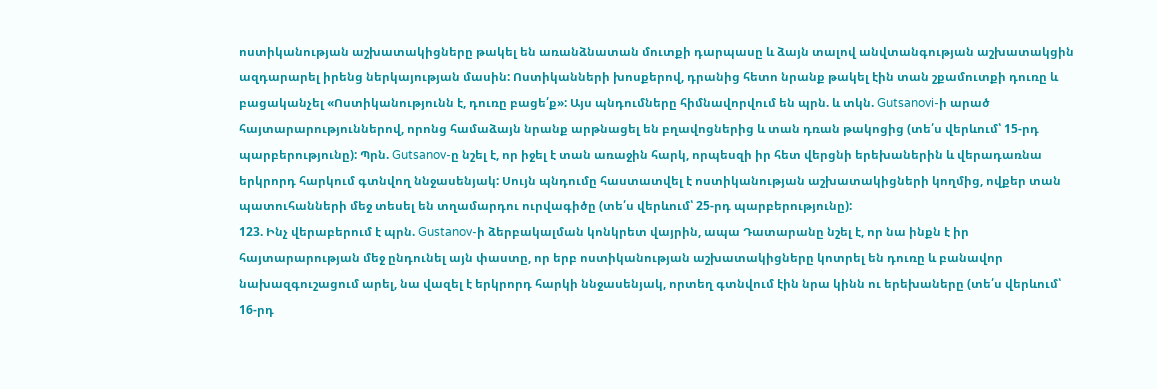ոստիկանության աշխատակիցները թակել են առանձնատան մուտքի դարպասը և ձայն տալով անվտանգության աշխատակցին ազդարարել իրենց ներկայության մասին: Ոստիկանների խոսքերով, դրանից հետո նրանք թակել էին տան շքամուտքի դուռը և բացականչել «Ոստիկանությունն է, դուռը բացե՛ք»: Այս պնդումները հիմնավորվում են պրն. և տկն. Gutsanovi-ի արած հայտարարություններով, որոնց համաձայն նրանք արթնացել են բղավոցներից և տան դռան թակոցից (տե՛ս վերևում՝ 15-րդ պարբերությունը): Պրն. Gutsanov-ը նշել է, որ իջել է տան առաջին հարկ, որպեսզի իր հետ վերցնի երեխաներին և վերադառնա երկրորդ հարկում գտնվող ննջասենյակ: Սույն պնդումը հաստատվել է ոստիկանության աշխատակիցների կողմից, ովքեր տան պատուհանների մեջ տեսել են տղամարդու ուրվագիծը (տե՛ս վերևում՝ 25-րդ պարբերությունը):
123. Ինչ վերաբերում է պրն. Gustanov-ի ձերբակալման կոնկրետ վայրին, ապա Դատարանը նշել է, որ նա ինքն է իր հայտարարության մեջ ընդունել այն փաստը, որ երբ ոստիկանության աշխատակիցները կոտրել են դուռը և բանավոր նախազգուշացում արել, նա վազել է երկրորդ հարկի ննջասենյակ, որտեղ գտնվում էին նրա կինն ու երեխաները (տե՛ս վերևում՝ 16-րդ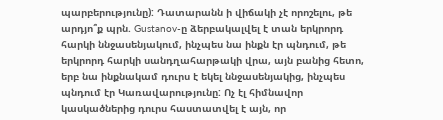պարբերությունը): Դատարանն ի վիճակի չէ որոշելու, թե արդյո՞ք պրն. Gustanov-ը ձերբակալվել է տան երկրորդ հարկի ննջասենյակում, ինչպես նա ինքն էր պնդում, թե երկրորդ հարկի սանդղահարթակի վրա, այն բանից հետո, երբ նա ինքնակամ դուրս է եկել ննջասենյակից, ինչպես պնդում էր Կառավարությունը: Ոչ էլ հիմնավոր կասկածներից դուրս հաստատվել է այն, որ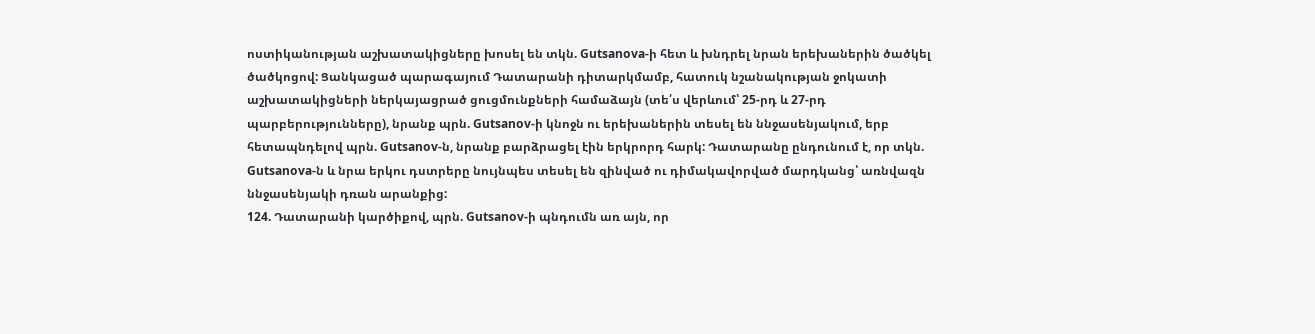ոստիկանության աշխատակիցները խոսել են տկն. Gutsanova-ի հետ և խնդրել նրան երեխաներին ծածկել ծածկոցով: Ցանկացած պարագայում Դատարանի դիտարկմամբ, հատուկ նշանակության ջոկատի աշխատակիցների ներկայացրած ցուցմունքների համաձայն (տե՛ս վերևում՝ 25-րդ և 27-րդ պարբերությունները), նրանք պրն. Gutsanov-ի կնոջն ու երեխաներին տեսել են ննջասենյակում, երբ հետապնդելով պրն. Gutsanov-ն, նրանք բարձրացել էին երկրորդ հարկ: Դատարանը ընդունում է, որ տկն. Gutsanova-ն և նրա երկու դստրերը նույնպես տեսել են զինված ու դիմակավորված մարդկանց՝ առնվազն ննջասենյակի դռան արանքից:
124. Դատարանի կարծիքով, պրն. Gutsanov-ի պնդումն առ այն, որ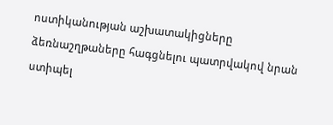ոստիկանության աշխատակիցները ձեռնաշղթաները հագցնելու պատրվակով նրան ստիպել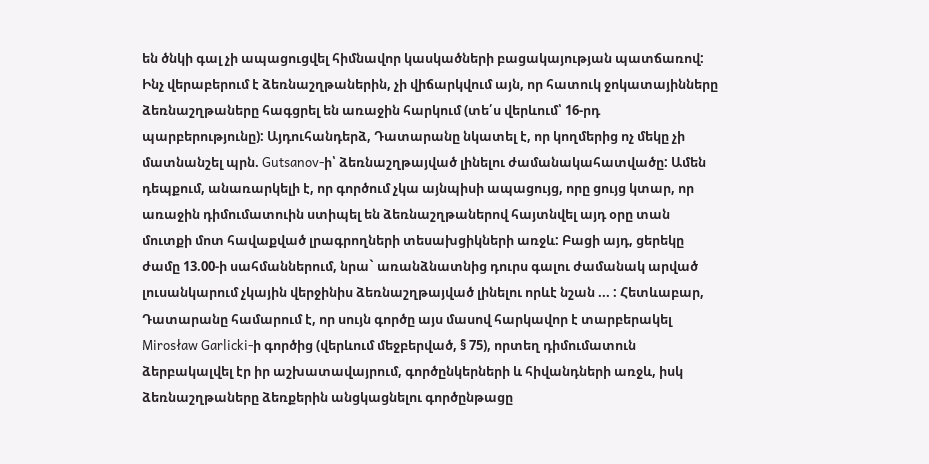են ծնկի գալ չի ապացուցվել հիմնավոր կասկածների բացակայության պատճառով: Ինչ վերաբերում է ձեռնաշղթաներին, չի վիճարկվում այն, որ հատուկ ջոկատայինները ձեռնաշղթաները հագցրել են առաջին հարկում (տե՛ս վերևում՝ 16-րդ պարբերությունը): Այդուհանդերձ, Դատարանը նկատել է, որ կողմերից ոչ մեկը չի մատնանշել պրն. Gutsanov-ի՝ ձեռնաշղթայված լինելու ժամանակահատվածը: Ամեն դեպքում, անառարկելի է, որ գործում չկա այնպիսի ապացույց, որը ցույց կտար, որ առաջին դիմումատուին ստիպել են ձեռնաշղթաներով հայտնվել այդ օրը տան մուտքի մոտ հավաքված լրագրողների տեսախցիկների առջև: Բացի այդ, ցերեկը ժամը 13.00-ի սահմաններում, նրա` առանձնատնից դուրս գալու ժամանակ արված լուսանկարում չկային վերջինիս ձեռնաշղթայված լինելու որևէ նշան ... : Հետևաբար, Դատարանը համարում է, որ սույն գործը այս մասով հարկավոր է տարբերակել Mirosław Garlicki-ի գործից (վերևում մեջբերված, § 75), որտեղ դիմումատուն ձերբակալվել էր իր աշխատավայրում, գործընկերների և հիվանդների առջև, իսկ ձեռնաշղթաները ձեռքերին անցկացնելու գործընթացը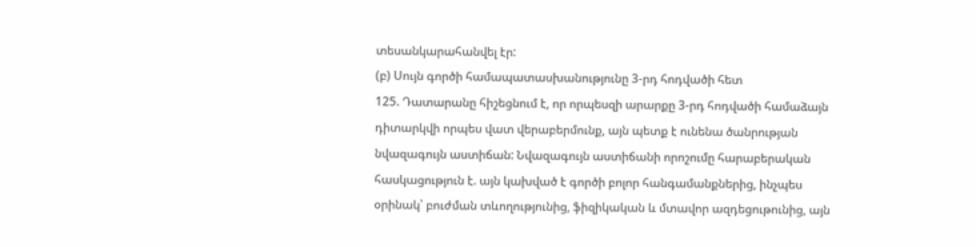տեսանկարահանվել էր:
(բ) Սույն գործի համապատասխանությունը 3-րդ հոդվածի հետ
125. Դատարանը հիշեցնում է, որ որպեսզի արարքը 3-րդ հոդվածի համաձայն դիտարկվի որպես վատ վերաբերմունք, այն պետք է ունենա ծանրության նվազագույն աստիճան: Նվազագույն աստիճանի որոշումը հարաբերական հասկացություն է. այն կախված է գործի բոլոր հանգամանքներից, ինչպես օրինակ՝ բուժման տևողությունից, ֆիզիկական և մտավոր ազդեցութունից, այն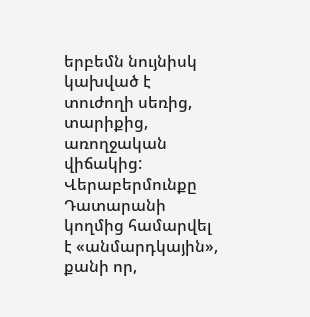երբեմն նույնիսկ կախված է տուժողի սեռից, տարիքից, առողջական վիճակից: Վերաբերմունքը Դատարանի կողմից համարվել է «անմարդկային», քանի որ,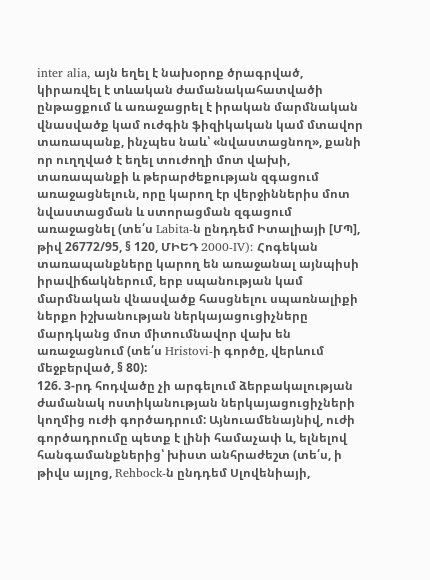inter alia, այն եղել է նախօրոք ծրագրված, կիրառվել է տևական ժամանակահատվածի ընթացքում և առաջացրել է իրական մարմնական վնասվածք կամ ուժգին ֆիզիկական կամ մտավոր տառապանք, ինչպես նաև՝ «նվաստացնող», քանի որ ուղղված է եղել տուժողի մոտ վախի, տառապանքի և թերարժեքության զգացում առաջացնելուն, որը կարող էր վերջիններիս մոտ նվաստացման և ստորացման զգացում առաջացնել (տե՛ս Labita-ն ընդդեմ Իտալիայի [ՄՊ], թիվ 26772/95, § 120, ՄԻԵԴ 2000‑IV): Հոգեկան տառապանքները կարող են առաջանալ այնպիսի իրավիճակներում, երբ սպանության կամ մարմնական վնասվածք հասցնելու սպառնալիքի ներքո իշխանության ներկայացուցիչները մարդկանց մոտ միտումնավոր վախ են առաջացնում (տե՛ս Hristovi-ի գործը, վերևում մեջբերված, § 80):
126. 3-րդ հոդվածը չի արգելում ձերբակալության ժամանակ ոստիկանության ներկայացուցիչների կողմից ուժի գործադրում: Այնուամենայնիվ, ուժի գործադրումը պետք է լինի համաչափ և, ելնելով հանգամանքներից՝ խիստ անհրաժեշտ (տե՛ս, ի թիվս այլոց, Rehbock-ն ընդդեմ Սլովենիայի,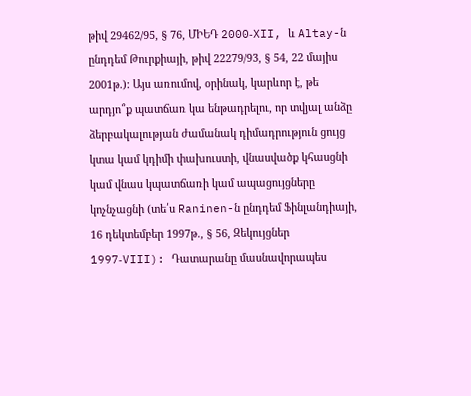թիվ 29462/95, § 76, ՄԻԵԴ 2000‑XII, և Altay-ն ընդդեմ Թուրքիայի, թիվ 22279/93, § 54, 22 մայիս 2001թ.): Այս առումով, օրինակ, կարևոր է, թե արդյո՞ք պատճառ կա ենթադրելու, որ տվյալ անձը ձերբակալության ժամանակ դիմադրություն ցույց կտա կամ կդիմի փախուստի, վնասվածք կհասցնի կամ վնաս կպատճառի կամ ապացույցները կոչնչացնի (տե՛ս Raninen-ն ընդդեմ Ֆինլանդիայի, 16 դեկտեմբեր 1997թ., § 56, Զեկույցներ 1997‑VIII): Դատարանը մասնավորապես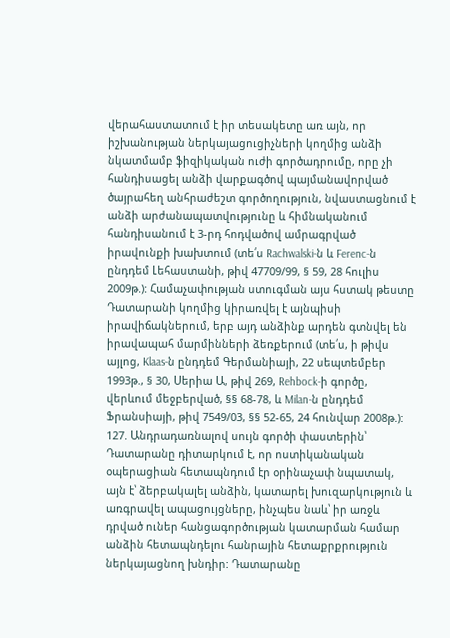վերահաստատում է իր տեսակետը առ այն, որ իշխանության ներկայացուցիչների կողմից անձի նկատմամբ ֆիզիկական ուժի գործադրումը, որը չի հանդիսացել անձի վարքագծով պայմանավորված ծայրահեղ անհրաժեշտ գործողություն, նվաստացնում է անձի արժանապատվությունը և հիմնականում հանդիսանում է 3-րդ հոդվածով ամրագրված իրավունքի խախտում (տե՛ս Rachwalski-ն և Ferenc-ն ընդդեմ Լեհաստանի, թիվ 47709/99, § 59, 28 հուլիս 2009թ.): Համաչափության ստուգման այս հստակ թեստը Դատարանի կողմից կիրառվել է այնպիսի իրավիճակներում, երբ այդ անձինք արդեն գտնվել են իրավապահ մարմինների ձեռքերում (տե՛ս, ի թիվս այլոց, Klaas-ն ընդդեմ Գերմանիայի, 22 սեպտեմբեր 1993թ., § 30, Սերիա Ա, թիվ 269, Rehbock-ի գործը, վերևում մեջբերված, §§ 68-78, և Milan-ն ընդդեմ Ֆրանսիայի, թիվ 7549/03, §§ 52-65, 24 հունվար 2008թ.):
127. Անդրադառնալով սույն գործի փաստերին՝ Դատարանը դիտարկում է, որ ոստիկանական օպերացիան հետապնդում էր օրինաչափ նպատակ, այն է՝ ձերբակալել անձին, կատարել խուզարկություն և առգրավել ապացույցները, ինչպես նաև՝ իր առջև դրված ուներ հանցագործության կատարման համար անձին հետապնդելու հանրային հետաքրքրություն ներկայացնող խնդիր: Դատարանը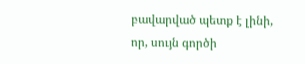բավարված պետք է լինի, որ, սույն գործի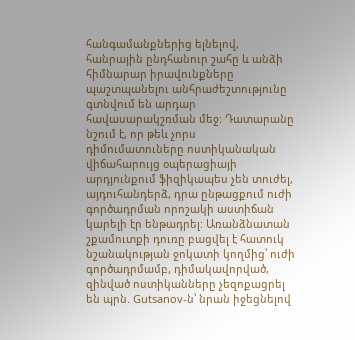հանգամանքներից ելնելով, հանրային ընդհանուր շահը և անձի հիմնարար իրավունքները պաշտպանելու անհրաժեշտությունը գտնվում են արդար հավասարակշռման մեջ: Դատարանը նշում է, որ թեև չորս դիմումատուները ոստիկանական վիճահարույց օպերացիայի արդյունքում ֆիզիկապես չեն տուժել, այդուհանդերձ, դրա ընթացքում ուժի գործադրման որոշակի աստիճան կարելի էր ենթադրել: Առանձնատան շքամուտքի դուռը բացվել է հատուկ նշանակության ջոկատի կողմից՝ ուժի գործադրմամբ, դիմակավորված, զինված ոստիկանները չեզոքացրել են պրն. Gutsanov-ն՝ նրան իջեցնելով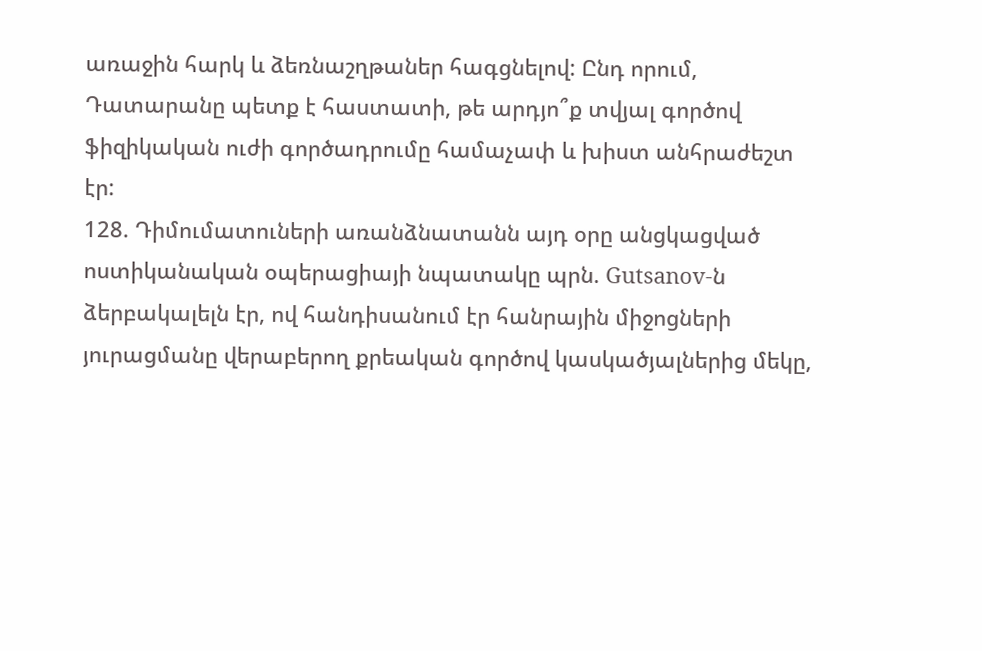առաջին հարկ և ձեռնաշղթաներ հագցնելով: Ընդ որում, Դատարանը պետք է հաստատի, թե արդյո՞ք տվյալ գործով ֆիզիկական ուժի գործադրումը համաչափ և խիստ անհրաժեշտ էր:
128. Դիմումատուների առանձնատանն այդ օրը անցկացված ոստիկանական օպերացիայի նպատակը պրն. Gutsanov-ն ձերբակալելն էր, ով հանդիսանում էր հանրային միջոցների յուրացմանը վերաբերող քրեական գործով կասկածյալներից մեկը,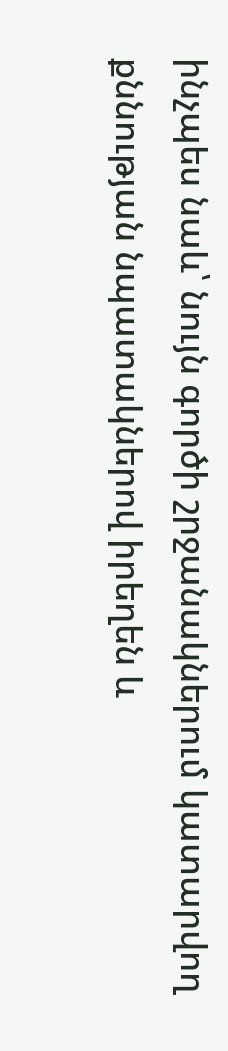ինչպես նաև՝ նույն գործի շրջանակներում կատարվող քննության նպատակներով իրեղեն և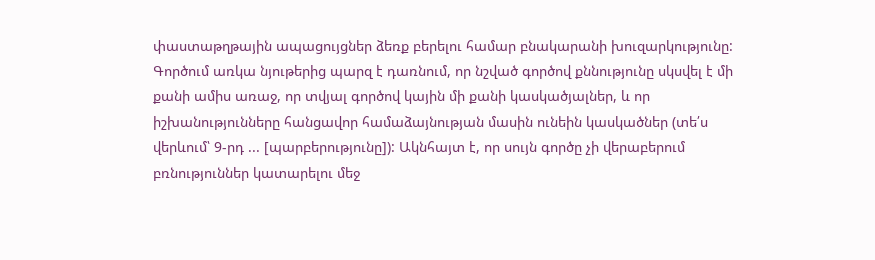փաստաթղթային ապացույցներ ձեռք բերելու համար բնակարանի խուզարկությունը: Գործում առկա նյութերից պարզ է դառնում, որ նշված գործով քննությունը սկսվել է մի քանի ամիս առաջ, որ տվյալ գործով կային մի քանի կասկածյալներ, և որ իշխանությունները հանցավոր համաձայնության մասին ունեին կասկածներ (տե՛ս վերևում՝ 9-րդ ... [պարբերությունը]): Ակնհայտ է, որ սույն գործը չի վերաբերում բռնություններ կատարելու մեջ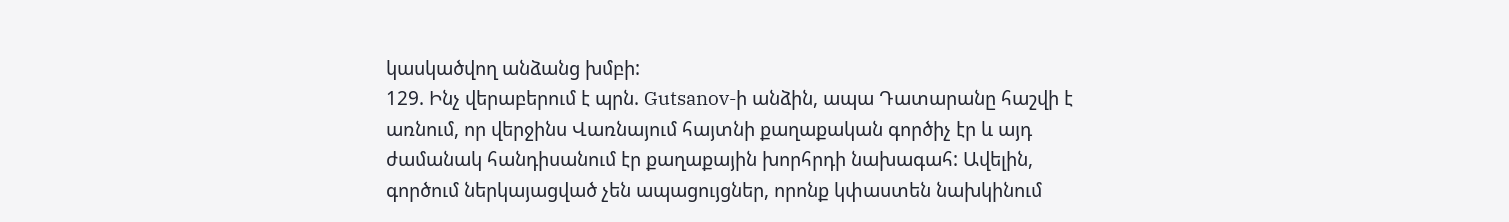կասկածվող անձանց խմբի:
129. Ինչ վերաբերում է պրն. Gutsanov-ի անձին, ապա Դատարանը հաշվի է առնում, որ վերջինս Վառնայում հայտնի քաղաքական գործիչ էր և այդ ժամանակ հանդիսանում էր քաղաքային խորհրդի նախագահ: Ավելին, գործում ներկայացված չեն ապացույցներ, որոնք կփաստեն նախկինում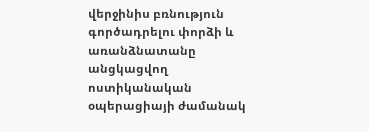վերջինիս բռնություն գործադրելու փորձի և առանձնատանը անցկացվող ոստիկանական օպերացիայի ժամանակ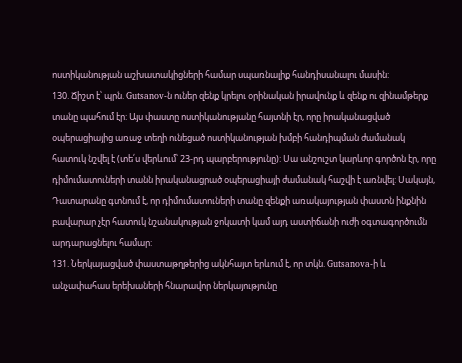ոստիկանության աշխատակիցների համար սպառնալիք հանդիսանալու մասին:
130. Ճիշտ է՝ պրն. Gutsanov-ն ուներ զենք կրելու օրինական իրավունք և զենք ու զինամթերք տանը պահում էր: Այս փաստը ոստիկանությանը հայտնի էր, որը իրականացված օպերացիայից առաջ տեղի ունեցած ոստիկանության խմբի հանդիպման ժամանակ հատուկ նշվել է (տե՛ս վերևում՝ 23-րդ պարբերությունը): Սա անշուշտ կարևոր գործոն էր, որը դիմումատուների տանն իրականացրած օպերացիայի ժամանակ հաշվի է առնվել: Սակայն, Դատարանը գտնում է, որ դիմումատուների տանը զենքի առակայության փաստն ինքնին բավարար չէր հատուկ նշանակության ջոկատի կամ այդ աստիճանի ուժի օգտագործումն արդարացնելու համար:
131. Ներկայացված փաստաթղթերից ակնհայտ երևում է, որ տկն. Gutsanova-ի և անչափահաս երեխաների հնարավոր ներկայությունը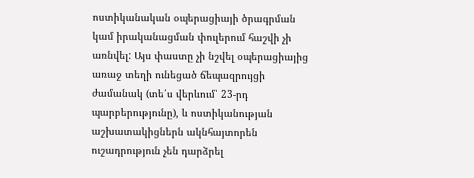ոստիկանական օպերացիայի ծրագրման կամ իրականացման փուլերում հաշվի չի առնվել: Այս փաստը չի նշվել օպերացիայից առաջ տեղի ունեցած ճեպազրույցի ժամանակ (տե՛ս վերևում՝ 23-րդ պարբերությունը), և ոստիկանության աշխատակիցներն ակնհայտորեն ուշադրություն չեն դարձրել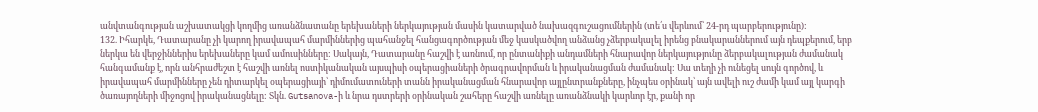անվտանգության աշխատակցի կողմից առանձնատանը երեխաների ներկայության մասին կատարված նախազգուշացումներին (տե՛ս վերևում՝ 24-րդ պարբերությունը):
132. Իհարկե, Դատարանը չի կարող իրավապահ մարմիններից պահանջել հանցագործության մեջ կասկածվող անձանց չձերբակալել իրենց բնակարաններում այն դեպքերում, երբ ներկա են վերջիններիս երեխաները կամ ամուսինները: Սակայն, Դատարանը հաշվի է առնում, որ ընտանիքի անդամների հնարավոր ներկայությունը ձերբակալության ժամանակ հանգամանք է, որն անհրաժեշտ է հաշվի առնել ոստիկանական այսպիսի օպերացիաների ծրագրավորման և իրականացման ժամանակ: Սա տեղի չի ունեցել սույն գործով, և իրավապահ մարմինները չեն դիտարկել օպերացիայի՝ դիմումատուների տանն իրականացման հնարավոր այլընտրանքները, ինչպես օրինակ՝ այն ավելի ուշ ժամի կամ այլ կարգի ծառայողների միջոցով իրականացնելը: Տկն. Gutsanova-ի և նրա դստրերի օրինական շահերը հաշվի առնելը առանձնակի կարևոր էր, քանի որ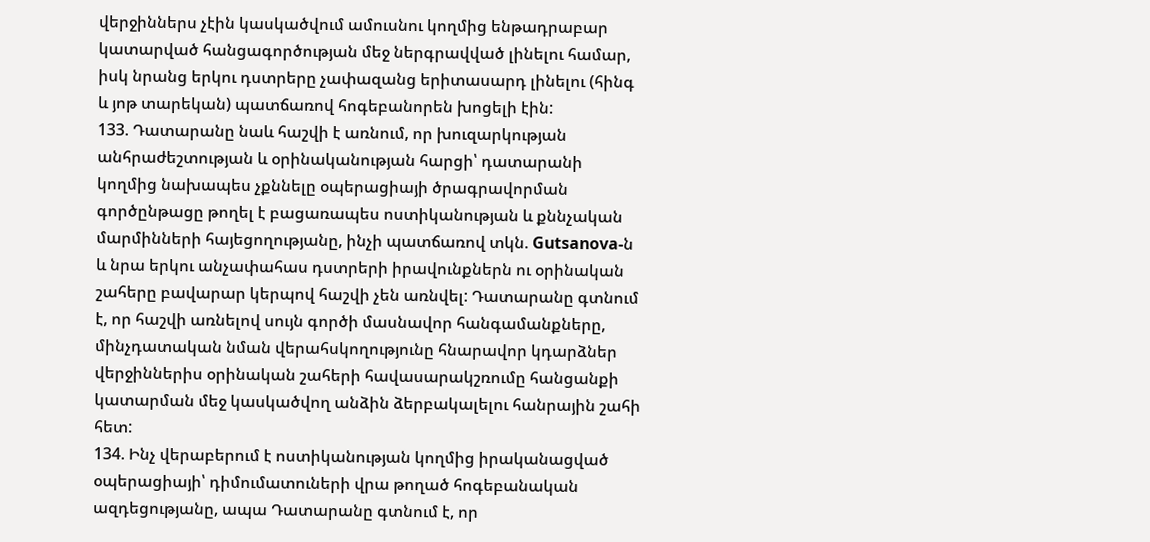վերջիններս չէին կասկածվում ամուսնու կողմից ենթադրաբար կատարված հանցագործության մեջ ներգրավված լինելու համար, իսկ նրանց երկու դստրերը չափազանց երիտասարդ լինելու (հինգ և յոթ տարեկան) պատճառով հոգեբանորեն խոցելի էին:
133. Դատարանը նաև հաշվի է առնում, որ խուզարկության անհրաժեշտության և օրինականության հարցի՝ դատարանի կողմից նախապես չքննելը օպերացիայի ծրագրավորման գործընթացը թողել է բացառապես ոստիկանության և քննչական մարմինների հայեցողությանը, ինչի պատճառով տկն. Gutsanova-ն և նրա երկու անչափահաս դստրերի իրավունքներն ու օրինական շահերը բավարար կերպով հաշվի չեն առնվել: Դատարանը գտնում է, որ հաշվի առնելով սույն գործի մասնավոր հանգամանքները, մինչդատական նման վերահսկողությունը հնարավոր կդարձներ վերջիններիս օրինական շահերի հավասարակշռումը հանցանքի կատարման մեջ կասկածվող անձին ձերբակալելու հանրային շահի հետ:
134. Ինչ վերաբերում է ոստիկանության կողմից իրականացված օպերացիայի՝ դիմումատուների վրա թողած հոգեբանական ազդեցությանը, ապա Դատարանը գտնում է, որ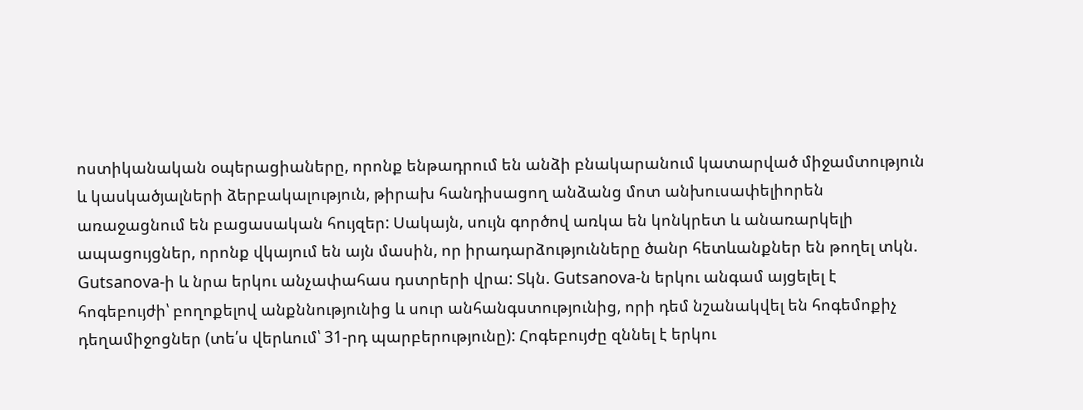ոստիկանական օպերացիաները, որոնք ենթադրում են անձի բնակարանում կատարված միջամտություն և կասկածյալների ձերբակալություն, թիրախ հանդիսացող անձանց մոտ անխուսափելիորեն առաջացնում են բացասական հույզեր: Սակայն, սույն գործով առկա են կոնկրետ և անառարկելի ապացույցներ, որոնք վկայում են այն մասին, որ իրադարձությունները ծանր հետևանքներ են թողել տկն. Gutsanova-ի և նրա երկու անչափահաս դստրերի վրա: Տկն. Gutsanova-ն երկու անգամ այցելել է հոգեբույժի՝ բողոքելով անքննությունից և սուր անհանգստությունից, որի դեմ նշանակվել են հոգեմոքիչ դեղամիջոցներ (տե՛ս վերևում՝ 31-րդ պարբերությունը): Հոգեբույժը զննել է երկու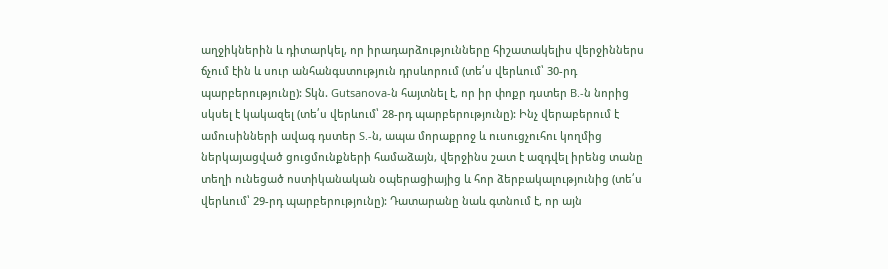աղջիկներին և դիտարկել, որ իրադարձությունները հիշատակելիս վերջիններս ճչում էին և սուր անհանգստություն դրսևորում (տե՛ս վերևում՝ 30-րդ պարբերությունը): Տկն. Gutsanova-ն հայտնել է, որ իր փոքր դստեր B.-ն նորից սկսել է կակազել (տե՛ս վերևում՝ 28-րդ պարբերությունը): Ինչ վերաբերում է ամուսինների ավագ դստեր S.-ն, ապա մորաքրոջ և ուսուցչուհու կողմից ներկայացված ցուցմունքների համաձայն, վերջինս շատ է ազդվել իրենց տանը տեղի ունեցած ոստիկանական օպերացիայից և հոր ձերբակալությունից (տե՛ս վերևում՝ 29-րդ պարբերությունը): Դատարանը նաև գտնում է, որ այն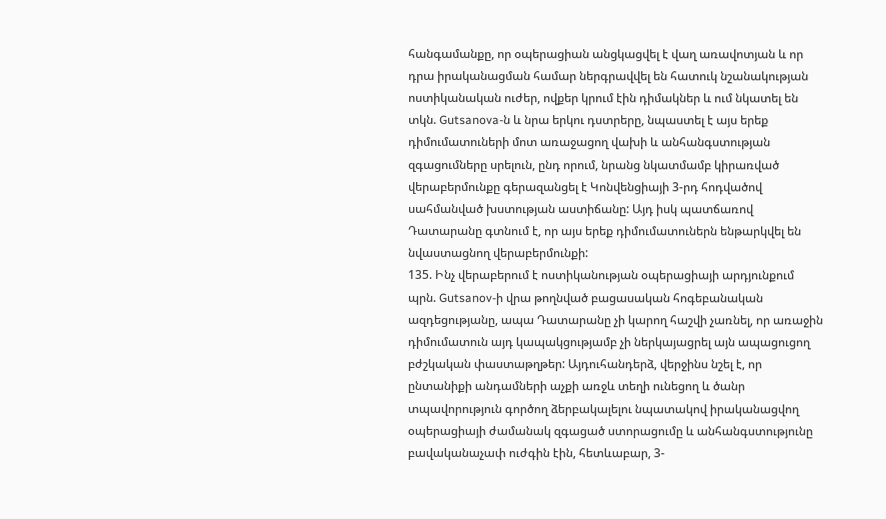հանգամանքը, որ օպերացիան անցկացվել է վաղ առավոտյան և որ դրա իրականացման համար ներգրավվել են հատուկ նշանակության ոստիկանական ուժեր, ովքեր կրում էին դիմակներ և ում նկատել են տկն. Gutsanova-ն և նրա երկու դստրերը, նպաստել է այս երեք դիմումատուների մոտ առաջացող վախի և անհանգստության զգացումները սրելուն, ընդ որում, նրանց նկատմամբ կիրառված վերաբերմունքը գերազանցել է Կոնվենցիայի 3-րդ հոդվածով սահմանված խստության աստիճանը: Այդ իսկ պատճառով Դատարանը գտնում է, որ այս երեք դիմումատուներն ենթարկվել են նվաստացնող վերաբերմունքի:
135. Ինչ վերաբերում է ոստիկանության օպերացիայի արդյունքում պրն. Gutsanov-ի վրա թողնված բացասական հոգեբանական ազդեցությանը, ապա Դատարանը չի կարող հաշվի չառնել, որ առաջին դիմումատուն այդ կապակցությամբ չի ներկայացրել այն ապացուցող բժշկական փաստաթղթեր: Այդուհանդերձ, վերջինս նշել է, որ ընտանիքի անդամների աչքի առջև տեղի ունեցող և ծանր տպավորություն գործող ձերբակալելու նպատակով իրականացվող օպերացիայի ժամանակ զգացած ստորացումը և անհանգստությունը բավականաչափ ուժգին էին, հետևաբար, 3-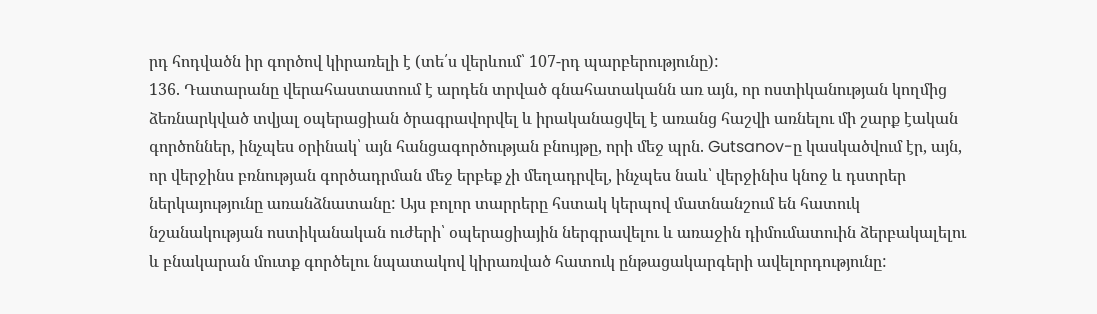րդ հոդվածն իր գործով կիրառելի է (տե՛ս վերևում՝ 107-րդ պարբերությունը):
136. Դատարանը վերահաստատում է արդեն տրված գնահատականն առ այն, որ ոստիկանության կողմից ձեռնարկված տվյալ օպերացիան ծրագրավորվել և իրականացվել է առանց հաշվի առնելու մի շարք էական գործոններ, ինչպես օրինակ՝ այն հանցագործության բնույթը, որի մեջ պրն. Gutsanov-ը կասկածվում էր, այն, որ վերջինս բռնության գործադրման մեջ երբեք չի մեղադրվել, ինչպես նաև՝ վերջինիս կնոջ և դստրեր ներկայությունը առանձնատանը: Այս բոլոր տարրերը հստակ կերպով մատնանշում են հատուկ նշանակության ոստիկանական ուժերի՝ օպերացիային ներգրավելու և առաջին դիմումատուին ձերբակալելու և բնակարան մուտք գործելու նպատակով կիրառված հատուկ ընթացակարգերի ավելորդությունը: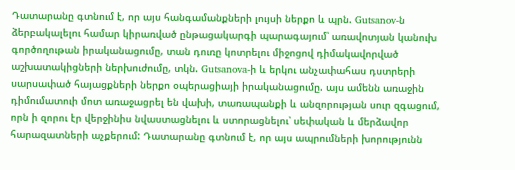Դատարանը գտնում է, որ այս հանգամանքների լույսի ներքո և պրն. Gutsanov-ն ձերբակալելու համար կիրառված ընթացակարգի պարագայում՝ առավոտյան կանուխ գործողութան իրականացումը, տան դուռը կոտրելու միջոցով դիմակավորված աշխատակիցների ներխուժումը, տկն. Gutsanova-ի և երկու անչափահաս դստրերի սարսափած հայացքների ներքո օպերացիայի իրականացումը. այս ամենն առաջին դիմումատուի մոտ առաջացրել են վախի, տառապանքի և անզորության սուր զգացում, որն ի զորու էր վերջինիս նվաստացնելու և ստորացնելու՝ սեփական և մերձավոր հարազատների աչքերում: Դատարանը գտնում է, որ այս ապրումների խորությունն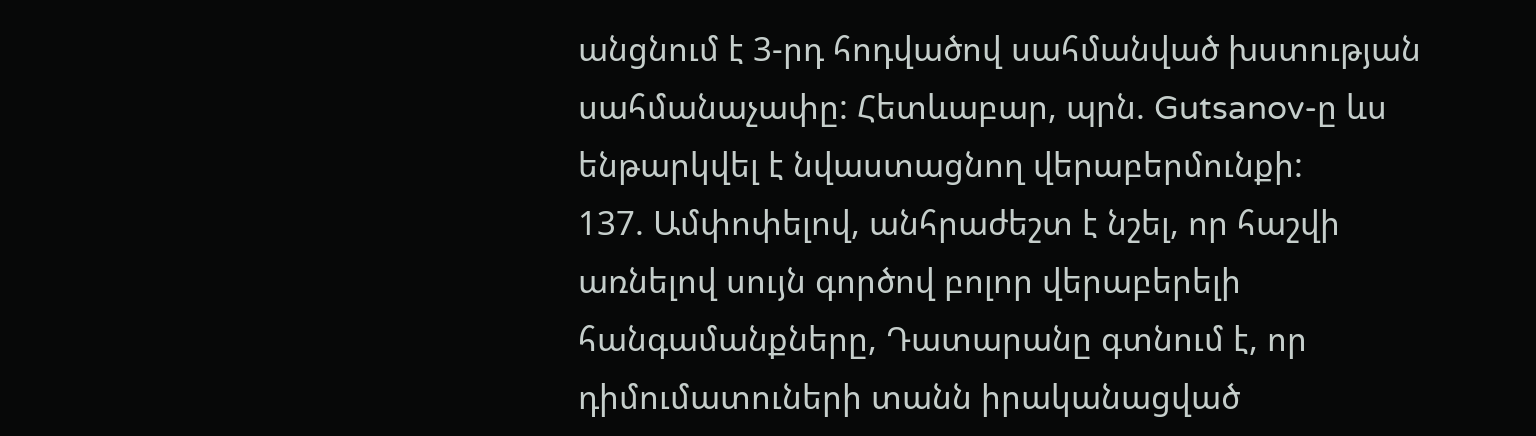անցնում է 3-րդ հոդվածով սահմանված խստության սահմանաչափը: Հետևաբար, պրն. Gutsanov-ը ևս ենթարկվել է նվաստացնող վերաբերմունքի:
137. Ամփոփելով, անհրաժեշտ է նշել, որ հաշվի առնելով սույն գործով բոլոր վերաբերելի հանգամանքները, Դատարանը գտնում է, որ դիմումատուների տանն իրականացված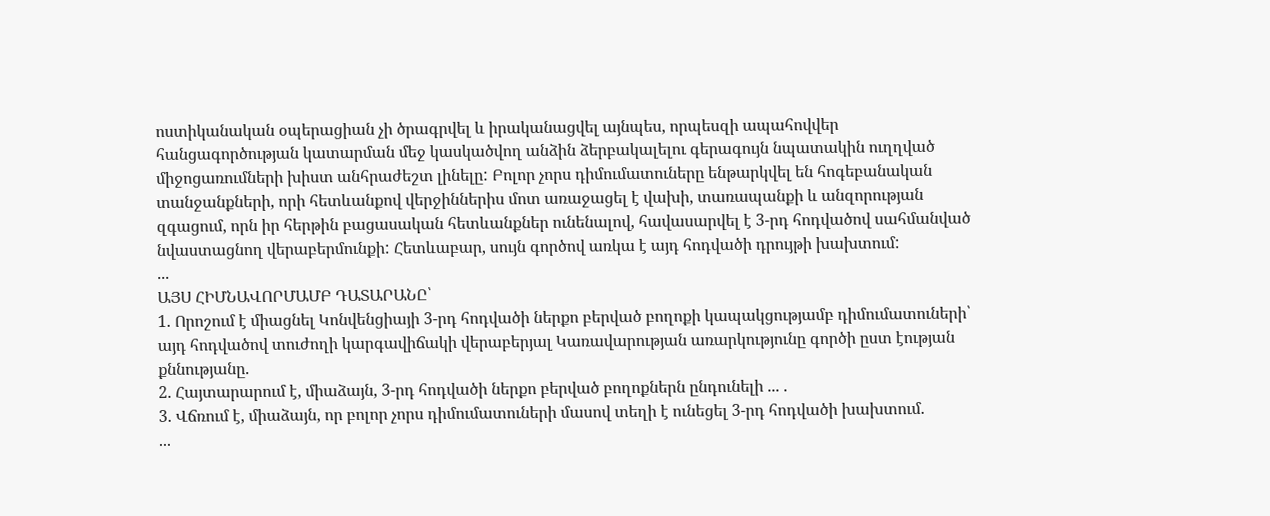ոստիկանական օպերացիան չի ծրագրվել և իրականացվել այնպես, որպեսզի ապահովվեր հանցագործության կատարման մեջ կասկածվող անձին ձերբակալելու գերագույն նպատակին ուղղված միջոցառումների խիստ անհրաժեշտ լինելը: Բոլոր չորս դիմումատուները ենթարկվել են հոգեբանական տանջանքների, որի հետևանքով վերջիններիս մոտ առաջացել է վախի, տառապանքի և անզորության զգացում, որն իր հերթին բացասական հետևանքներ ունենալով, հավասարվել է 3-րդ հոդվածով սահմանված նվաստացնող վերաբերմունքի: Հետևաբար, սույն գործով առկա է այդ հոդվածի դրույթի խախտում:
...
ԱՅՍ ՀԻՄՆԱՎՈՐՄԱՄԲ ԴԱՏԱՐԱՆԸ՝
1. Որոշում է միացնել Կոնվենցիայի 3-րդ հոդվածի ներքո բերված բողոքի կապակցությամբ դիմումատուների՝ այդ հոդվածով տուժողի կարգավիճակի վերաբերյալ Կառավարության առարկությունը գործի ըստ էության քննությանը.
2. Հայտարարում է, միաձայն, 3-րդ հոդվածի ներքո բերված բողոքներն ընդունելի ... .
3. Վճռում է, միաձայն, որ բոլոր չորս դիմումատուների մասով տեղի է ունեցել 3-րդ հոդվածի խախտում.
...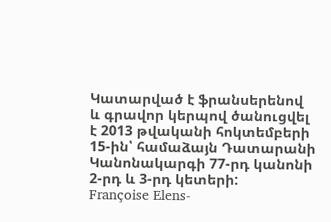Կատարված է ֆրանսերենով և գրավոր կերպով ծանուցվել է 2013 թվականի հոկտեմբերի 15-ին՝ համաձայն Դատարանի Կանոնակարգի 77-րդ կանոնի 2-րդ և 3-րդ կետերի:
Françoise Elens-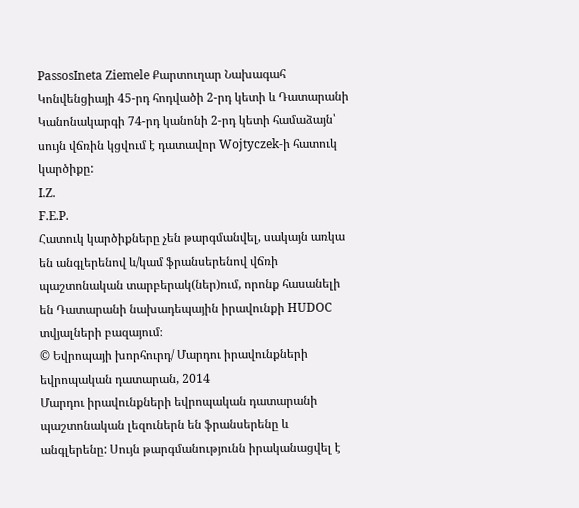PassosIneta Ziemele Քարտուղար Նախագահ
Կոնվենցիայի 45-րդ հոդվածի 2-րդ կետի և Դատարանի Կանոնակարգի 74-րդ կանոնի 2-րդ կետի համաձայն՝ սույն վճռին կցվում է դատավոր Wojtyczek-ի հատուկ կարծիքը:
I.Z.
F.E.P.
Հատուկ կարծիքները չեն թարգմանվել, սակայն առկա են անգլերենով և/կամ ֆրանսերենով վճռի պաշտոնական տարբերակ(ներ)ում, որոնք հասանելի են Դատարանի նախադեպային իրավունքի HUDOC տվյալների բազայում։
© Եվրոպայի խորհուրդ/ Մարդու իրավունքների եվրոպական դատարան, 2014
Մարդու իրավունքների եվրոպական դատարանի պաշտոնական լեզուներն են ֆրանսերենը և անգլերենը: Սույն թարգմանությունն իրականացվել է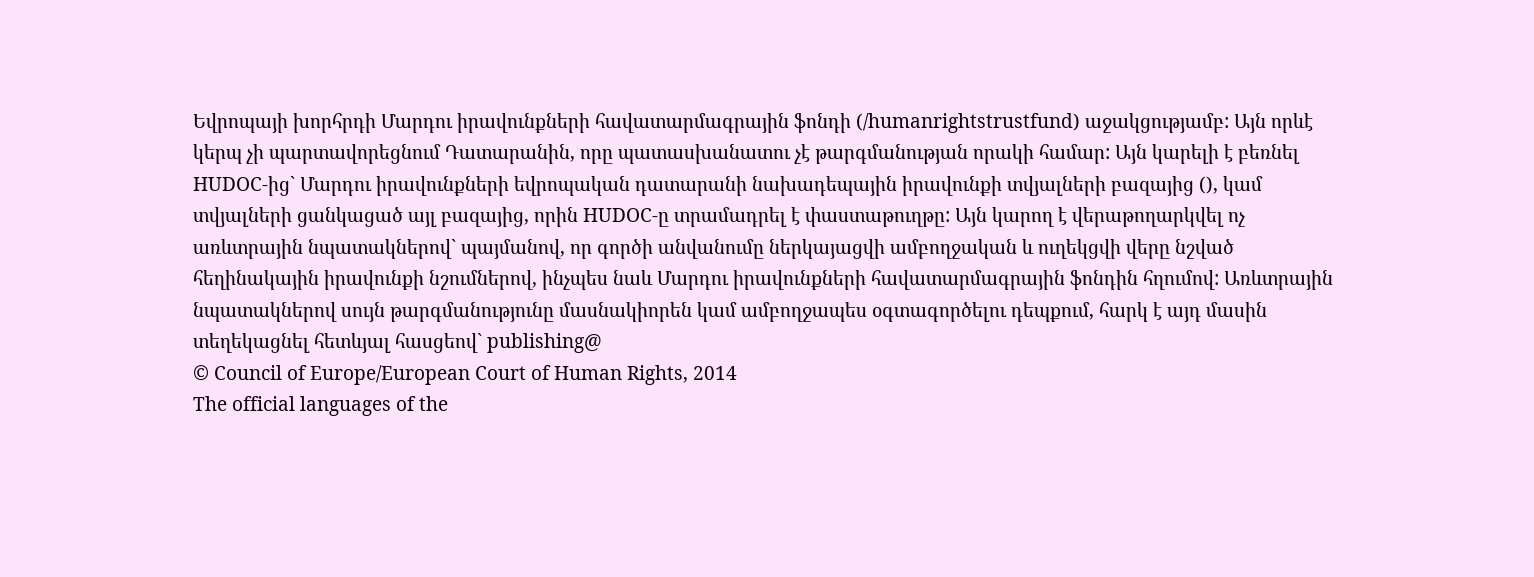Եվրոպայի խորհրդի Մարդու իրավունքների հավատարմագրային ֆոնդի (/humanrightstrustfund) աջակցությամբ: Այն որևէ կերպ չի պարտավորեցնում Դատարանին, որը պատասխանատու չէ թարգմանության որակի համար: Այն կարելի է բեռնել HUDOC-ից` Մարդու իրավունքների եվրոպական դատարանի նախադեպային իրավունքի տվյալների բազայից (), կամ տվյալների ցանկացած այլ բազայից, որին HUDOC-ը տրամադրել է փաստաթուղթը: Այն կարող է վերաթողարկվել ոչ առևտրային նպատակներով` պայմանով, որ գործի անվանումը ներկայացվի ամբողջական և ուղեկցվի վերը նշված հեղինակային իրավունքի նշումներով, ինչպես նաև Մարդու իրավունքների հավատարմագրային ֆոնդին հղումով: Առևտրային նպատակներով սույն թարգմանությունը մասնակիորեն կամ ամբողջապես օգտագործելու դեպքում, հարկ է այդ մասին տեղեկացնել հետևյալ հասցեով` publishing@
© Council of Europe/European Court of Human Rights, 2014
The official languages of the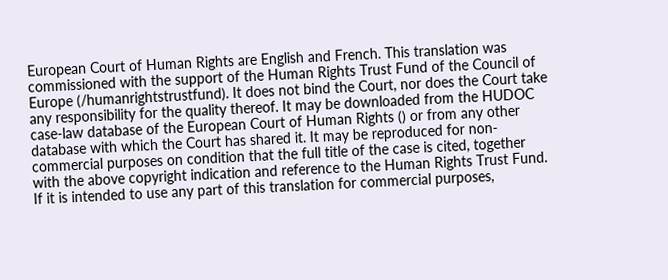European Court of Human Rights are English and French. This translation was commissioned with the support of the Human Rights Trust Fund of the Council of Europe (/humanrightstrustfund). It does not bind the Court, nor does the Court take any responsibility for the quality thereof. It may be downloaded from the HUDOC case-law database of the European Court of Human Rights () or from any other database with which the Court has shared it. It may be reproduced for non-commercial purposes on condition that the full title of the case is cited, together with the above copyright indication and reference to the Human Rights Trust Fund. If it is intended to use any part of this translation for commercial purposes,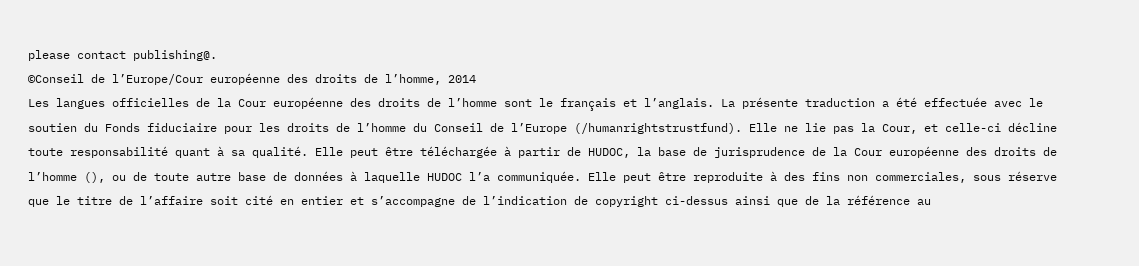please contact publishing@.
©Conseil de l’Europe/Cour européenne des droits de l’homme, 2014
Les langues officielles de la Cour européenne des droits de l’homme sont le français et l’anglais. La présente traduction a été effectuée avec le soutien du Fonds fiduciaire pour les droits de l’homme du Conseil de l’Europe (/humanrightstrustfund). Elle ne lie pas la Cour, et celle-ci décline toute responsabilité quant à sa qualité. Elle peut être téléchargée à partir de HUDOC, la base de jurisprudence de la Cour européenne des droits de l’homme (), ou de toute autre base de données à laquelle HUDOC l’a communiquée. Elle peut être reproduite à des fins non commerciales, sous réserve que le titre de l’affaire soit cité en entier et s’accompagne de l’indication de copyright ci-dessus ainsi que de la référence au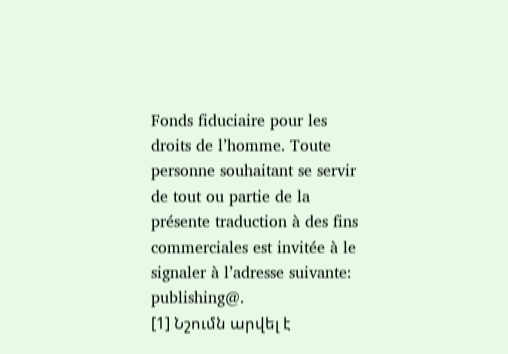Fonds fiduciaire pour les droits de l’homme. Toute personne souhaitant se servir de tout ou partie de la présente traduction à des fins commerciales est invitée à le signaler à l’adresse suivante: publishing@.
[1] Նշումն արվել է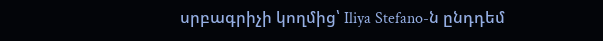սրբագրիչի կողմից՝ Iliya Stefano-ն ընդդեմ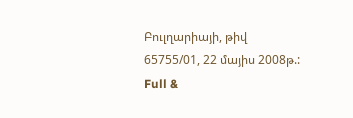Բուլղարիայի, թիվ 65755/01, 22 մայիս 2008թ.:
Full &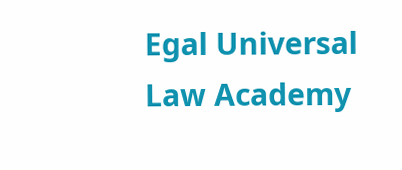Egal Universal Law Academy